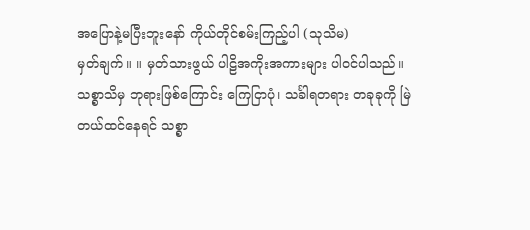အပြောနဲ့မပြီးဘူးနော် ကိုယ်တိုင်စမ်းကြည့်ပါ (သုသိမ)
မှတ်ချက်။ ။ မှတ်သားဖွယ် ပါဠိအကိုးအကားများ ပါဝင်ပါသည်။ သစ္စာသိမှ ဘုရားဖြစ်ကြောင်း ကြေငြာပုံ၊ သင်္ခါရတရား တခုခုကို မြဲတယ်ထင်နေရင် သစ္စာ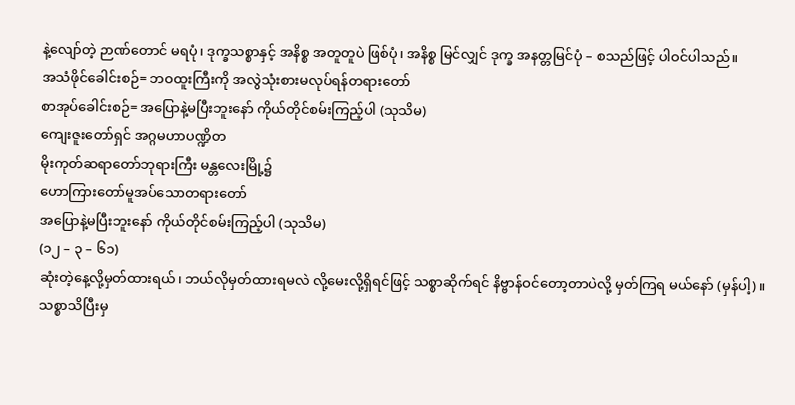နဲ့လျော်တဲ့ ဉာဏ်တောင် မရပုံ၊ ဒုက္ခသစ္စာနှင့် အနိစ္စ အတူတူပဲ ဖြစ်ပုံ၊ အနိစ္စ မြင်လျှင် ဒုက္ခ အနတ္တမြင်ပုံ – စသည်ဖြင့် ပါဝင်ပါသည်။
အသံဖိုင်ခေါင်းစဉ်= ဘဝထူးကြီးကို အလွဲသုံးစားမလုပ်ရန်တရားတော်
စာအုပ်ခေါင်းစဉ်= အပြောနဲ့မပြီးဘူးနော် ကိုယ်တိုင်စမ်းကြည့်ပါ (သုသိမ)
ကျေးဇူးတော်ရှင် အဂ္ဂမဟာပဏ္ဍိတ
မိုးကုတ်ဆရာတော်ဘုရားကြီး မန္တလေးမြို့၌
ဟောကြားတော်မူအပ်သောတရားတော်
အပြောနဲ့မပြီးဘူးနော် ကိုယ်တိုင်စမ်းကြည့်ပါ (သုသိမ)
(၁၂ – ၃ – ၆၁)
ဆုံးတဲ့နေ့လို့မှတ်ထားရယ်၊ ဘယ်လိုမှတ်ထားရမလဲ လို့မေးလို့ရှိရင်ဖြင့် သစ္စာဆိုက်ရင် နိဗ္ဗာန်ဝင်တော့တာပဲလို့ မှတ်ကြရ မယ်နော် (မှန်ပါ့)။
သစ္စာသိပြီးမှ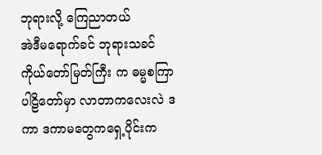ဘုရားလို့ ကြေညာတယ်
အဲဒီမရောက်ခင် ဘုရားသခင် ကိုယ်တော်မြတ်ကြီး က ဓမ္မစကြာ ပါဠိတော်မှာ လာတာကလေးလဲ ဒကာ ဒကာမတွေကရှေ့ပိုင်းက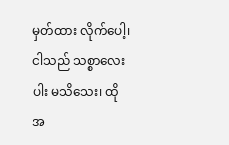မှတ်ထား လိုက်ပေါ့၊ ငါသည် သစ္စာလေးပါး မသိသေး၊ ထိုအ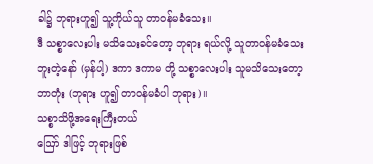ခါ၌ ဘုရားဟူ၍ သူ့ကိုယ်သူ တာဝန်မခံသေး။
ဒီ သစ္စာလေးပါး မသိသေးခင်တော့ ဘုရား ရယ်လို့ သူတာဝန်မခံသေးဘူးတဲ့နော် (မှန်ပါ့) ဒကာ ဒကာမ တို့ သစ္စာလေးပါး သူမသိသေးတော့ ဘာတုံး (ဘုရား ဟူ၍ တာဝန်မခံပါ ဘုရား)။
သစ္စာသိဖို့အရေးကြီးတယ်
ဪ ဒါဖြင့် ဘုရားဖြစ်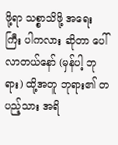ဖို့ရာ သစ္စာသိဖို့ အရေး ကြီး ပါကလား ဆိုတာ ပေါ်လာတယ်နော် (မှန်ပါ့ ဘုရား) ထို့အတူ ဘုရား၏ တပည့်သား အရိ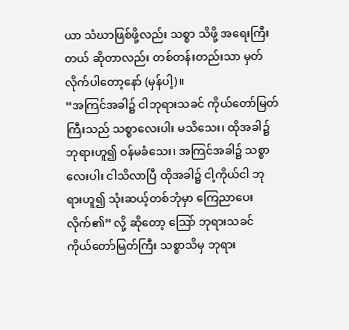ယာ သံဃာဖြစ်ဖို့လည်း သစ္စာ သိဖို့ အရေးကြီးတယ် ဆိုတာလည်း တစ်တန်းတည်းသာ မှတ်လိုက်ပါတော့နော် (မှန်ပါ့)။
“အကြင်အခါ၌ ငါဘုရားသခင် ကိုယ်တော်မြတ် ကြီးသည် သစ္စာလေးပါး မသိသေး၊ ထိုအခါ၌ ဘုရားဟူ၍ ဝန်မခံသေး၊ အကြင်အခါ၌ သစ္စာလေးပါး ငါသိလာပြီ ထိုအခါ၌ ငါ့ကိုယ်ငါ ဘုရားဟူ၍ သုံးဆယ့်တစ်ဘုံမှာ ကြေညာပေးလိုက်၏” လို့ ဆိုတော့ သြော် ဘုရားသခင် ကိုယ်တော်မြတ်ကြီး သစ္စာသိမှ ဘုရား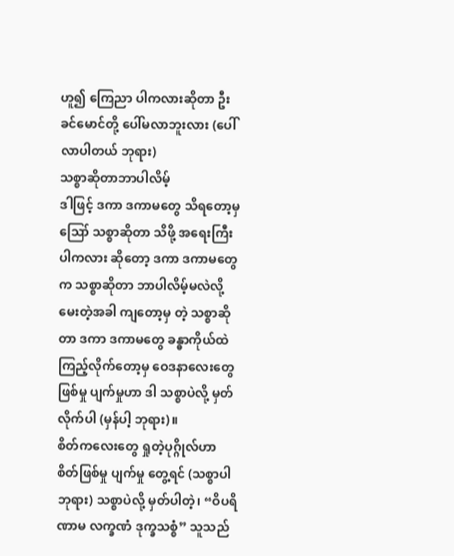ဟူ၍ ကြေညာ ပါကလားဆိုတာ ဦးခင်မောင်တို့ ပေါ်မလာဘူးလား (ပေါ်လာပါတယ် ဘုရား)
သစ္စာဆိုတာဘာပါလိမ့်
ဒါဖြင့် ဒကာ ဒကာမတွေ သိရတော့မှ ဪ သစ္စာဆိုတာ သိဖို့ အရေးကြီးပါကလား ဆိုတော့ ဒကာ ဒကာမတွေက သစ္စာဆိုတာ ဘာပါလိမ့်မလဲလို့ မေးတဲ့အခါ ကျတော့မှ တဲ့ သစ္စာဆိုတာ ဒကာ ဒကာမတွေ ခန္ဓာကိုယ်ထဲ ကြည့်လိုက်တော့မှ ဝေဒနာလေးတွေ ဖြစ်မှု ပျက်မှုဟာ ဒါ သစ္စာပဲလို့ မှတ်လိုက်ပါ (မှန်ပါ့ ဘုရား)။
စိတ်ကလေးတွေ ရှုတဲ့ပုဂ္ဂိုလ်ဟာ စိတ်ဖြစ်မှု ပျက်မှု တွေ့ရင် (သစ္စာပါ ဘုရား) သစ္စာပဲလို့ မှတ်ပါတဲ့၊ “ဝိပရိဏာမ လက္ခဏံ ဒုက္ခသစ္စံ” သူသည်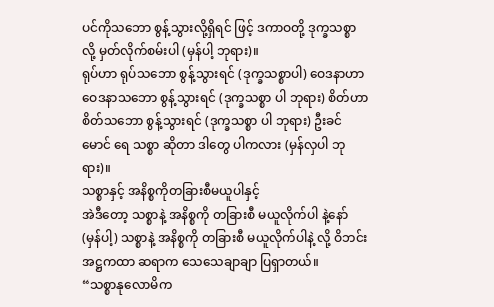ပင်ကိုသဘော စွန့်သွားလို့ရှိရင် ဖြင့် ဒကာဝတို့ ဒုက္ခသစ္စာလို့ မှတ်လိုက်စမ်းပါ (မှန်ပါ့ ဘုရား)။
ရုပ်ဟာ ရုပ်သဘော စွန့်သွားရင် (ဒုက္ခသစ္စာပါ) ဝေဒနာဟာ ဝေဒနာသဘော စွန့်သွားရင် (ဒုက္ခသစ္စာ ပါ ဘုရား) စိတ်ဟာ စိတ်သဘော စွန့်သွားရင် (ဒုက္ခသစ္စာ ပါ ဘုရား) ဦးခင်မောင် ရေ သစ္စာ ဆိုတာ ဒါတွေ ပါကလား (မှန်လှပါ ဘုရား)။
သစ္စာနှင့် အနိစ္စကိုတခြားစီမယူပါနှင့်
အဲဒီတော့ သစ္စာနဲ့ အနိစ္စကို တခြားစီ မယူလိုက်ပါ နဲ့နော် (မှန်ပါ့) သစ္စာနဲ့ အနိစ္စကို တခြားစီ မယူလိုက်ပါနဲ့ လို့ ဝိဘင်း အဋ္ဌကထာ ဆရာက သေသေချာချာ ပြရှာတယ်။
“သစ္စာနုလောမိက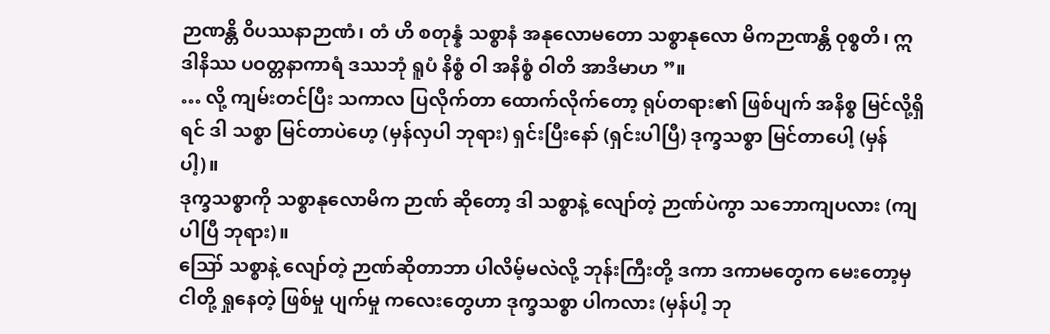ဉာဏန္တိ ဝိပဿနာဉာဏံ၊ တံ ဟိ စတုန္နံ သစ္စာနံ အနုလောမတော သစ္စာနုလော မိကဉာဏန္တိ ဝုစ္စတိ၊ ဣဒါနိဿ ပဝတ္တနာကာရံ ဒဿဘုံ ရူပံ နိစ္စံ ဝါ အနိစ္စံ ဝါတိ အာဒိမာဟ ”။
… လို့ ကျမ်းတင်ပြီး သကာလ ပြလိုက်တာ ထောက်လိုက်တော့ ရုပ်တရား၏ ဖြစ်ပျက် အနိစ္စ မြင်လို့ရှိရင် ဒါ သစ္စာ မြင်တာပဲဟေ့ (မှန်လှပါ ဘုရား) ရှင်းပြီးနော် (ရှင်းပါပြီ) ဒုက္ခသစ္စာ မြင်တာပေါ့ (မှန်ပါ့)။
ဒုက္ခသစ္စာကို သစ္စာနုလောမိက ဉာဏ် ဆိုတော့ ဒါ သစ္စာနဲ့ လျော်တဲ့ ဉာဏ်ပဲကွာ သဘောကျပလား (ကျပါပြီ ဘုရား)။
ဪ သစ္စာနဲ့ လျော်တဲ့ ဉာဏ်ဆိုတာဘာ ပါလိမ့်မလဲလို့ ဘုန်းကြီးတို့ ဒကာ ဒကာမတွေက မေးတော့မှ ငါတို့ ရှုနေတဲ့ ဖြစ်မှု ပျက်မှု ကလေးတွေဟာ ဒုက္ခသစ္စာ ပါကလား (မှန်ပါ့ ဘု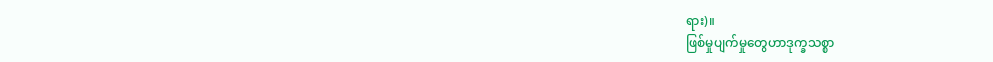ရား)။
ဖြစ်မှုပျက်မှုတွေဟာဒုက္ခသစ္စာ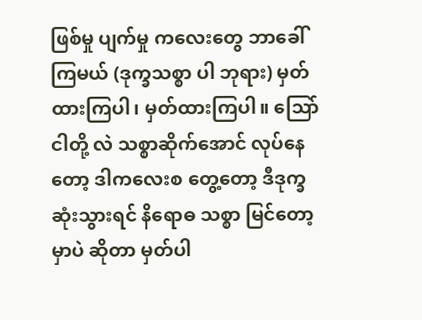ဖြစ်မှု ပျက်မှု ကလေးတွေ ဘာခေါ်ကြမယ် (ဒုက္ခသစ္စာ ပါ ဘုရား) မှတ်ထားကြပါ၊ မှတ်ထားကြပါ။ သြော် ငါတို့ လဲ သစ္စာဆိုက်အောင် လုပ်နေတော့ ဒါကလေးစ တွေ့တော့ ဒီဒုက္ခ ဆုံးသွားရင် နိရောဓ သစ္စာ မြင်တော့မှာပဲ ဆိုတာ မှတ်ပါ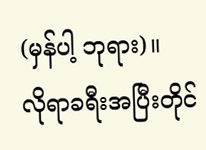(မှန်ပါ့ ဘုရား)။
လိုရာခရီးအပြီးတိုင်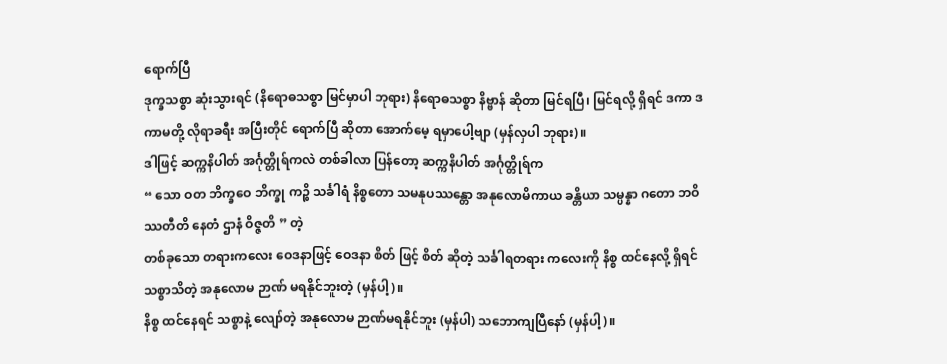ရောက်ပြီ
ဒုက္ခသစ္စာ ဆုံးသွားရင် (နိရောဓသစ္စာ မြင်မှာပါ ဘုရား) နိရောဓသစ္စာ နိဗ္ဗာန် ဆိုတာ မြင်ရပြီ၊ မြင်ရလို့ ရှိရင် ဒကာ ဒကာမတို့ လိုရာခရီး အပြီးတိုင် ရောက်ပြီ ဆိုတာ အောက်မေ့ ရမှာပေါ့ဗျာ (မှန်လှပါ ဘုရား)။
ဒါဖြင့် ဆက္ကနိပါတ် အင်္ဂုတ္တိုရ်ကလဲ တစ်ခါလာ ပြန်တော့ ဆက္ကနိပါတ် အင်္ဂုတ္တိုရ်က
“ သော ဝတ ဘိက္ခဝေ ဘိက္ခု ကဉ္စိ သင်္ခါရံ နိစ္စတော သမနုပဿန္တော အနုလောမိကာယ ခန္တိယာ သမ္ပန္နာ ဂတော ဘဝိဿတီတိ နေတံ ဌာနံ ဝိဇ္ဇတိ ” တဲ့
တစ်ခုသော တရားကလေး ဝေဒနာဖြင့် ဝေဒနာ စိတ် ဖြင့် စိတ် ဆိုတဲ့ သင်္ခါရတရား ကလေးကို နိစ္စ ထင်နေလို့ ရှိရင် သစ္စာသိတဲ့ အနုလောမ ဉာဏ် မရနိုင်ဘူးတဲ့ (မှန်ပါ့)။
နိစ္စ ထင်နေရင် သစ္စာနဲ့ လျော်တဲ့ အနုလောမ ဉာဏ်မရနိုင်ဘူး (မှန်ပါ) သဘောကျပြီနော် (မှန်ပါ့)။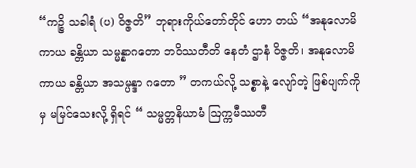“ကဉ္စိ သခါရံ (ပ) ဝိဇ္ဇတိ” ဘုရားကိုယ်တော်တိုင် ဟော တယ် “အနုလောမိကာယ ခန္တိယာ သမ္မန္နာဂတော ဘဝိဿတီတိ နေတံ ဌာနံ ဝိဇ္ဇတိ၊ အနုလောမိကာယ ခန္တိယာ အသမ္ပန္ဒာ ဂတော ” တကယ်လို့ သစ္စာနဲ့ လျော်တဲ့ ဖြစ်ပျက်ကိုမှ မမြင်သေးလို့ ရှိရင် “ သမ္မတ္တနိယာမံ ဩက္ကမီဿတီ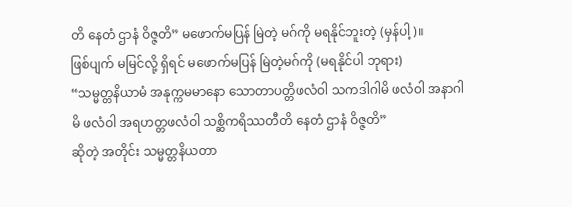တိ နေတံ ဌာနံ ဝိဇ္ဇတိ” မဖောက်မပြန် မြဲတဲ့ မဂ်ကို မရနိုင်ဘူးတဲ့ (မှန်ပါ့)။
ဖြစ်ပျက် မမြင်လို့ ရှိရင် မဖောက်မပြန် မြဲတဲ့မဂ်ကို (မရနိုင်ပါ ဘုရား)
“သမ္မတ္တနိယာမံ အနုက္ကမမာနော သောတာပတ္တိဖလံဝါ သကဒါဂါမိ ဖလံဝါ အနာဂါမိ ဖလံဝါ အရဟတ္တဖလံဝါ သစ္ဆိကရိဿတီတိ နေတံ ဌာနံ ဝိဇ္ဇတိ”
ဆိုတဲ့ အတိုင်း သမ္မတ္တနိယတာ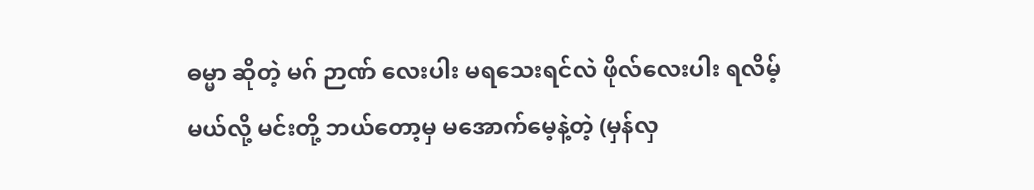ဓမ္မာ ဆိုတဲ့ မဂ် ဉာဏ် လေးပါး မရသေးရင်လဲ ဖိုလ်လေးပါး ရလိမ့်မယ်လို့ မင်းတို့ ဘယ်တော့မှ မအောက်မေ့နဲ့တဲ့ (မှန်လှ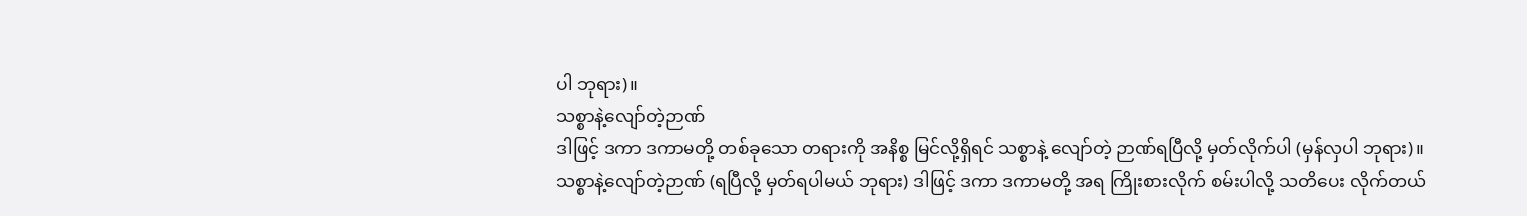ပါ ဘုရား)။
သစ္စာနဲ့လျော်တဲ့ဉာဏ်
ဒါဖြင့် ဒကာ ဒကာမတို့ တစ်ခုသော တရားကို အနိစ္စ မြင်လို့ရှိရင် သစ္စာနဲ့ လျော်တဲ့ ဉာဏ်ရပြီလို့ မှတ်လိုက်ပါ (မှန်လှပါ ဘုရား)။
သစ္စာနဲ့လျော်တဲ့ဉာဏ် (ရပြီလို့ မှတ်ရပါမယ် ဘုရား) ဒါဖြင့် ဒကာ ဒကာမတို့ အရ ကြိုးစားလိုက် စမ်းပါလို့ သတိပေး လိုက်တယ်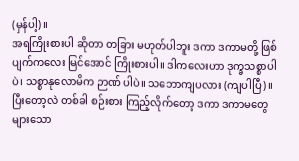(မှန်ပါ့)။
အရကြိုးစားပါ ဆိုတာ တခြား မဟုတ်ပါဘူး ဒကာ ဒကာမတို့ ဖြစ်ပျက်ကလေး မြင်အောင် ကြိုးစားပါ။ ဒါကလေးဟာ ဒုက္ခသစ္စာပါပဲ၊ သစ္စာနုလောမိက ဉာဏ် ပါပဲ။ သဘောကျပလား (ကျပါပြီ)။
ပြီးတော့လဲ တစ်ခါ စဉ်းစား ကြည့်လိုက်တော့ ဒကာ ဒကာမတွေ များသော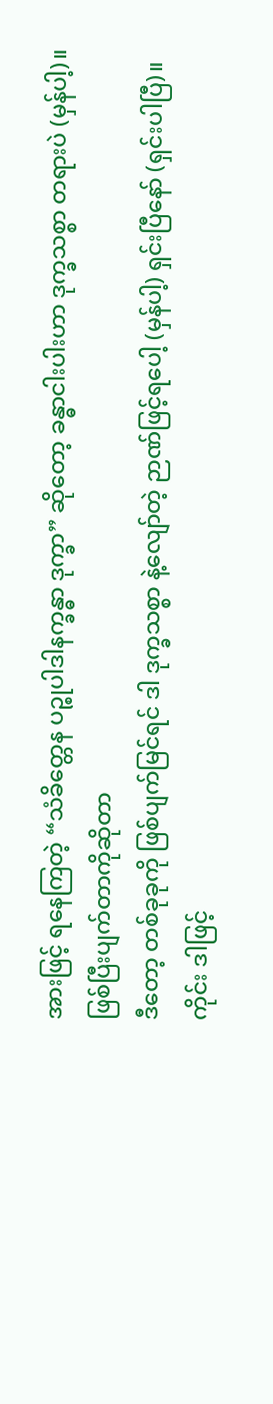အားဖြင့် ရနေကြတဲ့ “သံခိတ္တေန ပဉ္စုပါဒါနက္ခန္ဓာ ဒုက္ခာ” ဆိုတော့ ခန္ဓာငါးပါးဟာ ဒုက္ခသစ္စာ တရားပဲ (မှန်ပါ့)။
ဖြစ်ပြီးပျက်တာကိုဆိုတာ
ဒီတော့ တစ်ခုခုကို ဖြစ်ပျက်မြင်ရင် ဒါ ဒုက္ခသစ္စာ နဲ့လျော်တဲ့ ဉာဏ်ဖြင့်ရပေါ့ (မှန်ပါ့) ရှင်းပြီနော် (ရှင်းပါပြီ)။
ကိုင်း ဒါဖြင့်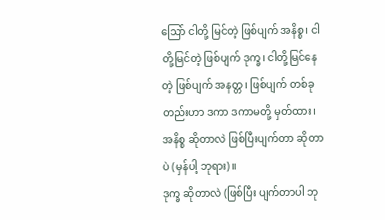သြော် ငါတို့ မြင်တဲ့ ဖြစ်ပျက် အနိစ္စ၊ ငါတို့မြင်တဲ့ ဖြစ်ပျက် ဒုက္ခ၊ ငါတို့မြင်နေတဲ့ ဖြစ်ပျက် အနတ္တ၊ ဖြစ်ပျက် တစ်ခုတည်းဟာ ဒကာ ဒကာမတို့ မှတ်ထား၊ အနိစ္စ ဆိုတာလဲ ဖြစ်ပြီးပျက်တာ ဆိုတာပဲ (မှန်ပါ့ ဘုရား)။
ဒုက္ခ ဆိုတာလဲ (ဖြစ်ပြီး ပျက်တာပါ ဘု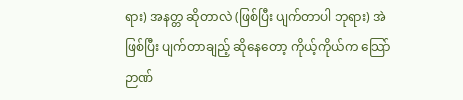ရား) အနတ္တ ဆိုတာလဲ (ဖြစ်ပြီး ပျက်တာပါ ဘုရား) အဲ ဖြစ်ပြီး ပျက်တာချည့် ဆိုနေတော့ ကိုယ့်ကိုယ်က သြော် ဉာဏ်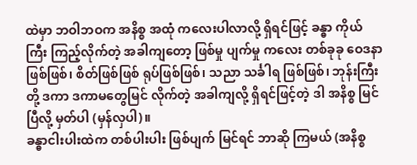ထဲမှာ ဘဝါဘဝက အနိစ္စ အထုံ ကလေးပါလာလို့ ရှိရင်ဖြင့် ခန္ဓာ ကိုယ်ကြီး ကြည့်လိုက်တဲ့ အခါကျတော့ ဖြစ်မှု ပျက်မှု ကလေး တစ်ခုခု ဝေဒနာ ဖြစ်ဖြစ်၊ စိတ်ဖြစ်ဖြစ် ရုပ်ဖြစ်ဖြစ်၊ သညာ သင်္ခါရ ဖြစ်ဖြစ်၊ ဘုန်းကြီးတို့ ဒကာ ဒကာမတွေမြင် လိုက်တဲ့ အခါကျလို့ ရှိရင်ဖြင့်တဲ့ ဒါ အနိစ္စ မြင်ပြီလို့ မှတ်ပါ (မှန်လှပါ)။
ခန္ဓာငါးပါးထဲက တစ်ပါးပါး ဖြစ်ပျက် မြင်ရင် ဘာဆို ကြမယ် (အနိစ္စ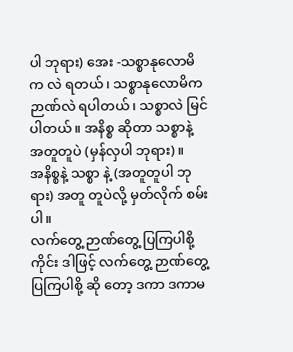ပါ ဘုရား) အေး -သစ္စာနုလောမိက လဲ ရတယ်၊ သစ္စာနုလောမိက ဉာဏ်လဲ ရပါတယ်၊ သစ္စာလဲ မြင်ပါတယ်။ အနိစ္စ ဆိုတာ သစ္စာနဲ့ အတူတူပဲ (မှန်လှပါ ဘုရား)။
အနိစ္စနဲ့ သစ္စာ နဲ့ (အတူတူပါ ဘုရား) အတူ တူပဲလို့ မှတ်လိုက် စမ်းပါ။
လက်တွေ့ ဉာဏ်တွေ့ ပြကြပါစို့
ကိုင်း ဒါဖြင့် လက်တွေ့ ဉာဏ်တွေ့ ပြကြပါစို့ ဆို တော့ ဒကာ ဒကာမ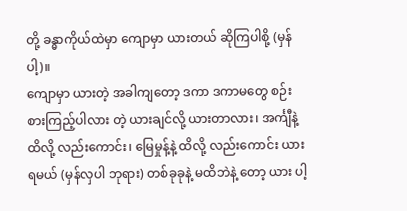တို့ ခန္ဓာကိုယ်ထဲမှာ ကျောမှာ ယားတယ် ဆိုကြပါစို့ (မှန်ပါ့)။
ကျောမှာ ယားတဲ့ အခါကျတော့ ဒကာ ဒကာမတွေ စဉ်းစားကြည့်ပါလား တဲ့ ယားချင်လို့ ယားတာလား၊ အင်္ကျီနဲ့ထိလို့ လည်းကောင်း၊ မြေမှုန့်နဲ့ ထိလို့ လည်းကောင်း ယားရမယ် (မှန်လှပါ ဘုရား) တစ်ခုခုနဲ့ မထိဘဲနဲ့ တော့ ယား ပါ့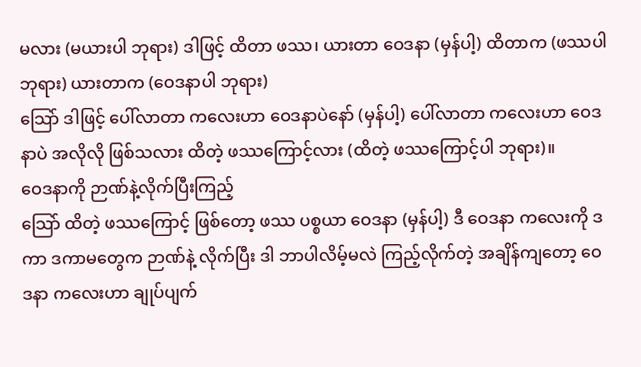မလား (မယားပါ ဘုရား) ဒါဖြင့် ထိတာ ဖဿ၊ ယားတာ ဝေဒနာ (မှန်ပါ့) ထိတာက (ဖဿပါ ဘုရား) ယားတာက (ဝေဒနာပါ ဘုရား)
သြော် ဒါဖြင့် ပေါ်လာတာ ကလေးဟာ ဝေဒနာပဲနော် (မှန်ပါ့) ပေါ်လာတာ ကလေးဟာ ဝေဒနာပဲ အလိုလို ဖြစ်သလား ထိတဲ့ ဖဿကြောင့်လား (ထိတဲ့ ဖဿကြောင့်ပါ ဘုရား)။
ဝေဒနာကို ဉာဏ်နဲ့လိုက်ပြီးကြည့်
သြော် ထိတဲ့ ဖဿကြောင့် ဖြစ်တော့ ဖဿ ပစ္စယာ ဝေဒနာ (မှန်ပါ့) ဒီ ဝေဒနာ ကလေးကို ဒကာ ဒကာမတွေက ဉာဏ်နဲ့ လိုက်ပြီး ဒါ ဘာပါလိမ့်မလဲ ကြည့်လိုက်တဲ့ အချိန်ကျတော့ ဝေဒနာ ကလေးဟာ ချုပ်ပျက်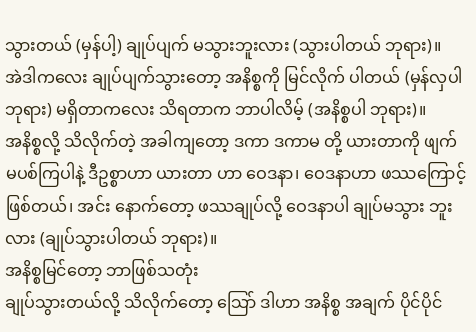သွားတယ် (မှန်ပါ့) ချုပ်ပျက် မသွားဘူးလား (သွားပါတယ် ဘုရား)။
အဲဒါကလေး ချုပ်ပျက်သွားတော့ အနိစ္စကို မြင်လိုက် ပါတယ် (မှန်လှပါ ဘုရား) မရှိတာကလေး သိရတာက ဘာပါလိမ့် (အနိစ္စပါ ဘုရား)။
အနိစ္စလို့ သိလိုက်တဲ့ အခါကျတော့ ဒကာ ဒကာမ တို့ ယားတာကို ဖျက်မပစ်ကြပါနဲ့ ဒီဥစ္စာဟာ ယားတာ ဟာ ဝေဒနာ၊ ဝေဒနာဟာ ဖဿကြောင့်ဖြစ်တယ်၊ အင်း နောက်တော့ ဖဿချုပ်လို့ ဝေဒနာပါ ချုပ်မသွား ဘူးလား (ချုပ်သွားပါတယ် ဘုရား)။
အနိစ္စမြင်တော့ ဘာဖြစ်သတုံး
ချုပ်သွားတယ်လို့ သိလိုက်တော့ သြော် ဒါဟာ အနိစ္စ အချက် ပိုင်ပိုင်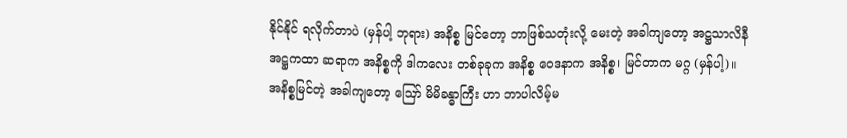နိုင်နိုင် ရလိုက်တာပဲ (မှန်ပါ့ ဘုရား) အနိစ္စ မြင်တော့ ဘာဖြစ်သတုံးလို့ မေးတဲ့ အခါကျတော့ အဋ္ဌသာလိနီ အဋ္ဌကထာ ဆရာက အနိစ္စကို ဒါကလေး တစ်ခုခုက အနိစ္စ ဝေဒနာက အနိစ္စ၊ မြင်တာက မဂ္ဂ (မှန်ပါ့)။
အနိစ္စမြင်တဲ့ အခါကျတော့ ဪ မိမိခန္ဓာကြီး ဟာ ဘာပါလိမ့်မ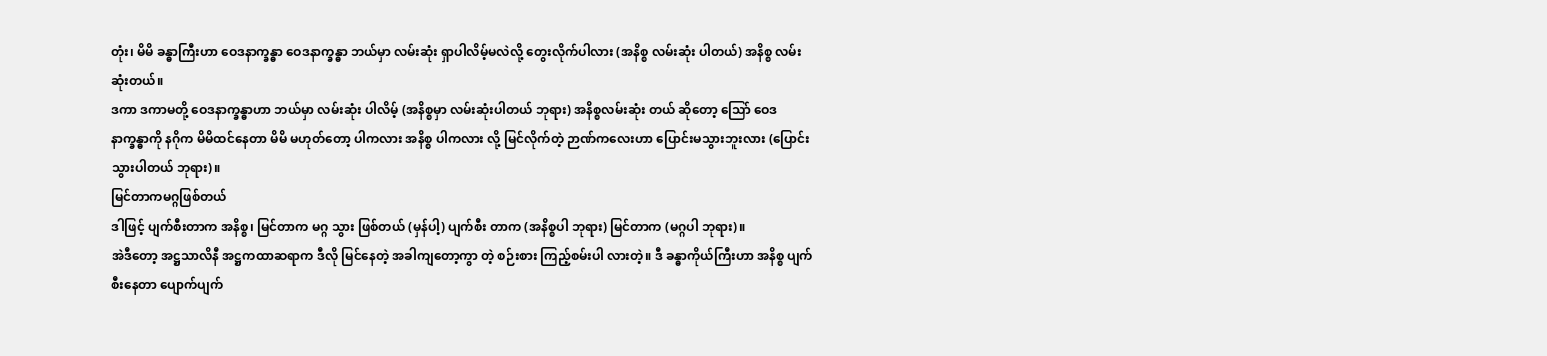တုံး၊ မိမိ ခန္ဓာကြီးဟာ ဝေဒနာက္ခန္ဓာ ဝေဒနာက္ခန္ဓာ ဘယ်မှာ လမ်းဆုံး ရှာပါလိမ့်မလဲလို့ တွေးလိုက်ပါလား (အနိစ္စ လမ်းဆုံး ပါတယ်) အနိစ္စ လမ်းဆုံးတယ်။
ဒကာ ဒကာမတို့ ဝေဒနာက္ခန္ဓာဟာ ဘယ်မှာ လမ်းဆုံး ပါလိမ့် (အနိစ္စမှာ လမ်းဆုံးပါတယ် ဘုရား) အနိစ္စလမ်းဆုံး တယ် ဆိုတော့ သြော် ဝေဒနာက္ခန္ဓာကို နဂိုက မိမိထင်နေတာ မိမိ မဟုတ်တော့ ပါကလား အနိစ္စ ပါကလား လို့ မြင်လိုက်တဲ့ ဉာဏ်ကလေးဟာ ပြောင်းမသွားဘူးလား (ပြောင်းသွားပါတယ် ဘုရား)။
မြင်တာကမဂ္ဂဖြစ်တယ်
ဒါဖြင့် ပျက်စီးတာက အနိစ္စ၊ မြင်တာက မဂ္ဂ သွား ဖြစ်တယ် (မှန်ပါ့) ပျက်စီး တာက (အနိစ္စပါ ဘုရား) မြင်တာက (မဂ္ဂပါ ဘုရား)။
အဲဒီတော့ အဋ္ဌသာလိနီ အဋ္ဌကထာဆရာက ဒီလို မြင်နေတဲ့ အခါကျတော့ကွာ တဲ့ စဉ်းစား ကြည့်စမ်းပါ လားတဲ့။ ဒီ ခန္ဓာကိုယ်ကြီးဟာ အနိစ္စ ပျက်စီးနေတာ ပျောက်ပျက်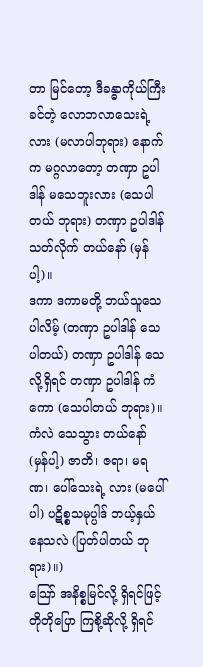တာ မြင်တော့ ဒီခန္ဓာကိုယ်ကြီး ခင်တဲ့ လောဘလာသေးရဲ့လား (မလာပါဘုရား) နောက်က မဂ္ဂလာတော့ တဏှာ ဥပါဒါန် မသေဘူးလား (သေပါတယ် ဘုရား) တဏှာ ဥပါဒါန် သတ်လိုက် တယ်နော် (မှန်ပါ့)။
ဒကာ ဒကာမတို့ ဘယ်သူသေပါလိမ့် (တဏှာ ဥပါဒါန် သေပါတယ်) တဏှာ ဥပါဒါန် သေလို့ရှိရင် တဏှာ ဥပါဒါန် ကံကော (သေပါတယ် ဘုရား)။
ကံလဲ သေသွား တယ်နော် (မှန်ပါ့) ဇာတိ၊ ဇရာ၊ မရဏ၊ ပေါ်သေးရဲ့ လား (မပေါ်ပါ) ပဋိစ္စသမုပ္ပါဒ် ဘယ့်နှယ် နေသလဲ (ပြတ်ပါတယ် ဘုရား)။)
သြော် အနိစ္စမြင်လို့ ရှိရင်ဖြင့် တိုတိုပြော ကြစို့ဆိုလို့ ရှိရင်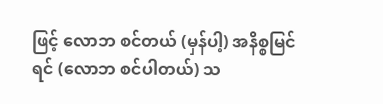ဖြင့် လောဘ စင်တယ် (မှန်ပါ့) အနိစ္စမြင်ရင် (လောဘ စင်ပါတယ်) သ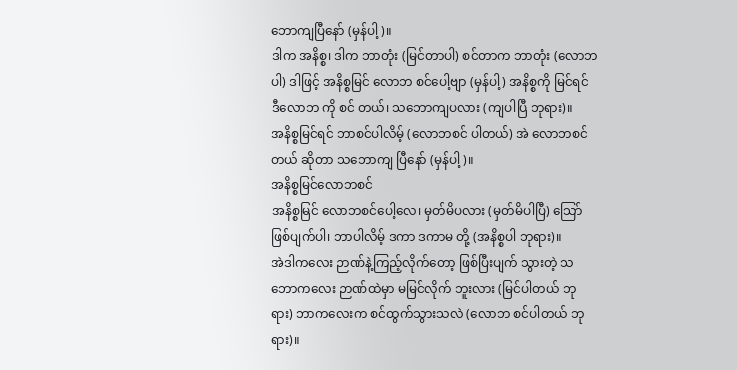ဘောကျပြီနော် (မှန်ပါ့)။
ဒါက အနိစ္စ၊ ဒါက ဘာတုံး (မြင်တာပါ) စင်တာက ဘာတုံး (လောဘပါ) ဒါဖြင့် အနိစ္စမြင် လောဘ စင်ပေါ့ဗျာ (မှန်ပါ့) အနိစ္စကို မြင်ရင် ဒီလောဘ ကို စင် တယ်၊ သဘောကျပလား (ကျပါပြီ ဘုရား)။
အနိစ္စမြင်ရင် ဘာစင်ပါလိမ့် (လောဘစင် ပါတယ်) အဲ လောဘစင်တယ် ဆိုတာ သဘောကျ ပြီနော် (မှန်ပါ့)။
အနိစ္စမြင်လောဘစင်
အနိစ္စမြင် လောဘစင်ပေါ့လေ၊ မှတ်မိပလား (မှတ်မိပါပြီ) သြော် ဖြစ်ပျက်ပါ၊ ဘာပါလိမ့် ဒကာ ဒကာမ တို့ (အနိစ္စပါ ဘုရား)။
အဲဒါကလေး ဉာဏ်နဲ့ကြည့်လိုက်တော့ ဖြစ်ပြီးပျက် သွားတဲ့ သဘောကလေး ဉာဏ်ထဲမှာ မမြင်လိုက် ဘူးလား (မြင်ပါတယ် ဘုရား) ဘာကလေးက စင်ထွက်သွားသလဲ (လောဘ စင်ပါတယ် ဘုရား)။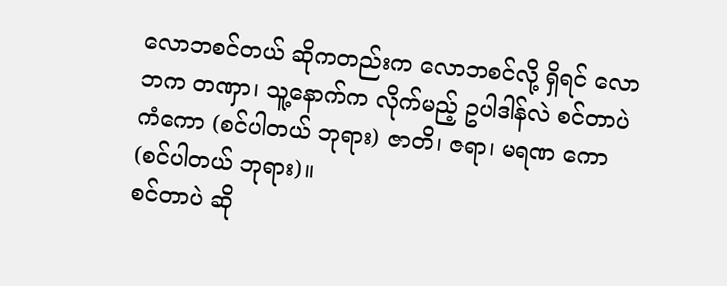လောဘစင်တယ် ဆိုကတည်းက လောဘစင်လို့ ရှိရင် လောဘက တဏှာ၊ သူ့နောက်က လိုက်မည့် ဥပါဒါန်လဲ စင်တာပဲ ကံကော (စင်ပါတယ် ဘုရား) ဇာတိ၊ ဇရာ၊ မရဏ ကော (စင်ပါတယ် ဘုရား)။
စင်တာပဲ ဆို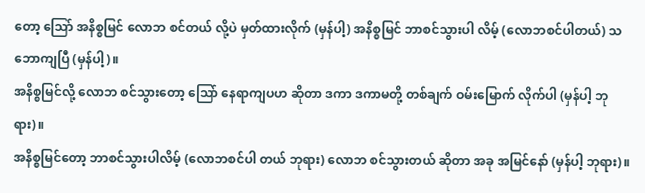တော့ သြော် အနိစ္စမြင် လောဘ စင်တယ် လို့ပဲ မှတ်ထားလိုက် (မှန်ပါ့) အနိစ္စမြင် ဘာစင်သွားပါ လိမ့် (လောဘစင်ပါတယ်) သဘောကျပြီ (မှန်ပါ့)။
အနိစ္စမြင်လို့ လောဘ စင်သွားတော့ သြော် နေရာကျပဟ ဆိုတာ ဒကာ ဒကာမတို့ တစ်ချက် ဝမ်းမြောက် လိုက်ပါ (မှန်ပါ့ ဘုရား)။
အနိစ္စမြင်တော့ ဘာစင်သွားပါလိမ့် (လောဘစင်ပါ တယ် ဘုရား) လောဘ စင်သွားတယ် ဆိုတာ အခု အမြင်နော် (မှန်ပါ့ ဘုရား)။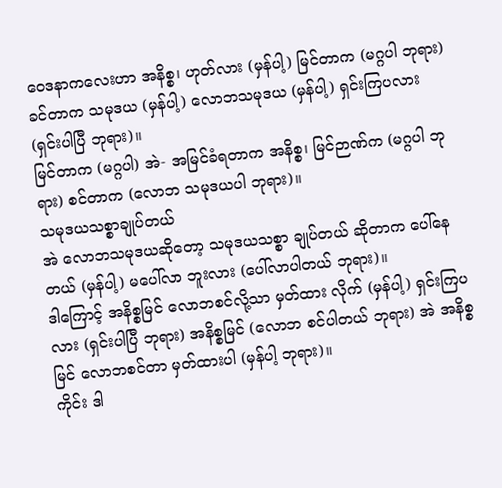ဝေဒနာကလေးဟာ အနိစ္စ၊ ဟုတ်လား (မှန်ပါ့) မြင်တာက (မဂ္ဂပါ ဘုရား) ခင်တာက သမုဒယ (မှန်ပါ့) လောဘသမုဒယ (မှန်ပါ့) ရှင်းကြပလား (ရှင်းပါပြီ ဘုရား)။
မြင်တာက (မဂ္ဂပါ) အဲ- အမြင်ခံရတာက အနိစ္စ၊ မြင်ဉာဏ်က (မဂ္ဂပါ ဘုရား) စင်တာက (လောဘ သမုဒယပါ ဘုရား)။
သမုဒယသစ္စာချုပ်တယ်
အဲ လောဘသမုဒယဆိုတော့ သမုဒယသစ္စာ ချုပ်တယ် ဆိုတာက ပေါ်နေတယ် (မှန်ပါ့) မပေါ်လာ ဘူးလား (ပေါ်လာပါတယ် ဘုရား)။
ဒါကြောင့် အနိစ္စမြင် လောဘစင်လို့သာ မှတ်ထား လိုက် (မှန်ပါ့) ရှင်းကြပလား (ရှင်းပါပြီ ဘုရား) အနိစ္စမြင် (လောဘ စင်ပါတယ် ဘုရား) အဲ အနိစ္စမြင် လောဘစင်တာ မှတ်ထားပါ (မှန်ပါ့ ဘုရား)။
ကိုင်း ဒါ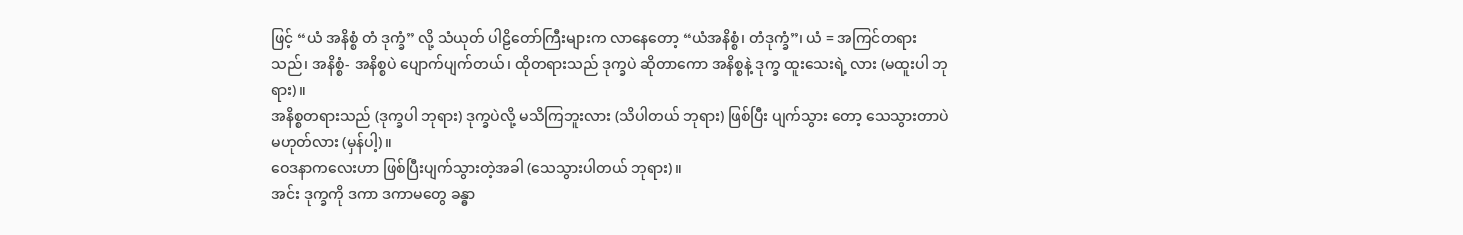ဖြင့် “ယံ အနိစ္စံ တံ ဒုက္ခံ” လို့ သံယုတ် ပါဠိတော်ကြီးများက လာနေတော့ “ယံအနိစ္စံ၊ တံဒုက္ခံ”၊ ယံ = အကြင်တရားသည်၊ အနိစ္စံ- အနိစ္စပဲ ပျောက်ပျက်တယ်၊ ထိုတရားသည် ဒုက္ခပဲ ဆိုတာကော အနိစ္စနဲ့ ဒုက္ခ ထူးသေးရဲ့ လား (မထူးပါ ဘုရား)။
အနိစ္စတရားသည် (ဒုက္ခပါ ဘုရား) ဒုက္ခပဲလို့ မသိကြဘူးလား (သိပါတယ် ဘုရား) ဖြစ်ပြီး ပျက်သွား တော့ သေသွားတာပဲ မဟုတ်လား (မှန်ပါ့)။
ဝေဒနာကလေးဟာ ဖြစ်ပြီးပျက်သွားတဲ့အခါ (သေသွားပါတယ် ဘုရား)။
အင်း ဒုက္ခကို ဒကာ ဒကာမတွေ ခန္ဓာ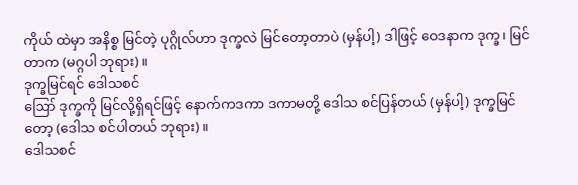ကိုယ် ထဲမှာ အနိစ္စ မြင်တဲ့ ပုဂ္ဂိုလ်ဟာ ဒုက္ခလဲ မြင်တော့တာပဲ (မှန်ပါ့) ဒါဖြင့် ဝေဒနာက ဒုက္ခ၊ မြင်တာက (မဂ္ဂပါ ဘုရား)။
ဒုက္ခမြင်ရင် ဒေါသစင်
ဪ ဒုက္ခကို မြင်လို့ရှိရင်ဖြင့် နောက်ကဒကာ ဒကာမတို့ ဒေါသ စင်ပြန်တယ် (မှန်ပါ့) ဒုက္ခမြင်တော့ (ဒေါသ စင်ပါတယ် ဘုရား)။
ဒေါသစင်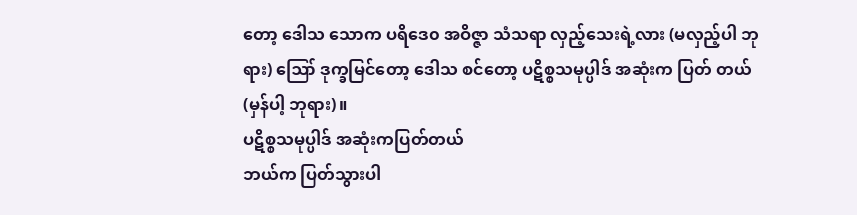တော့ ဒေါသ သောက ပရိဒေ၀ အဝိဇ္ဇာ သံသရာ လှည့်သေးရဲ့လား (မလှည့်ပါ ဘုရား) ဪ ဒုက္ခမြင်တော့ ဒေါသ စင်တော့ ပဋိစ္စသမုပ္ပါဒ် အဆုံးက ပြတ် တယ် (မှန်ပါ့ ဘုရား)။
ပဋိစ္စသမုပ္ပါဒ် အဆုံးကပြတ်တယ်
ဘယ်က ပြတ်သွားပါ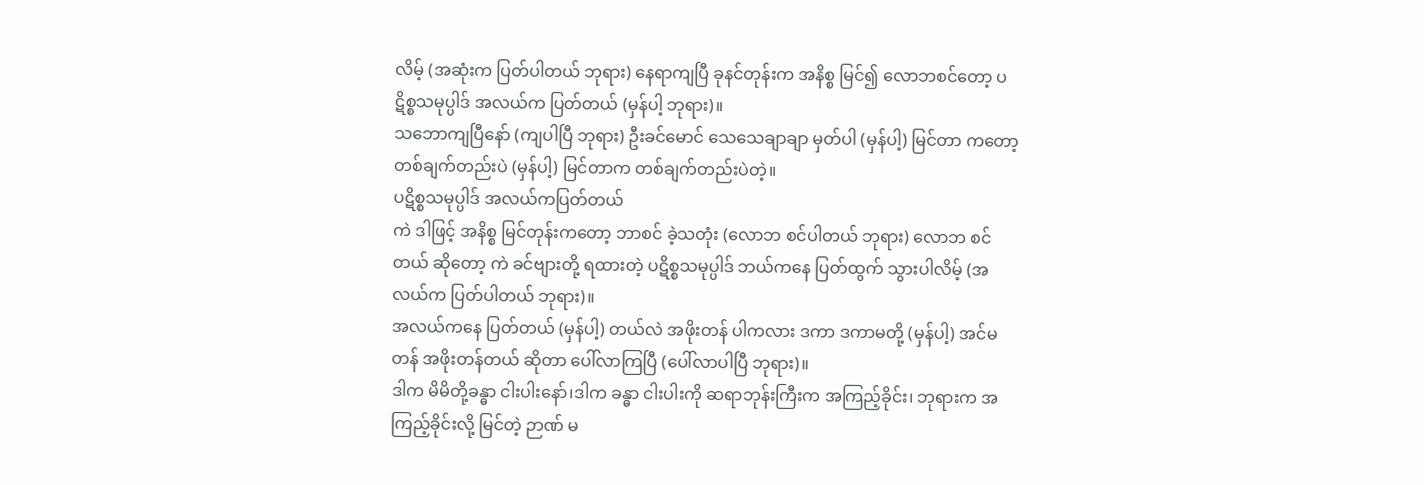လိမ့် (အဆုံးက ပြတ်ပါတယ် ဘုရား) နေရာကျပြီ ခုနင်တုန်းက အနိစ္စ မြင်၍ လောဘစင်တော့ ပဋိစ္စသမုပ္ပါဒ် အလယ်က ပြတ်တယ် (မှန်ပါ့ ဘုရား)။
သဘောကျပြီနော် (ကျပါပြီ ဘုရား) ဦးခင်မောင် သေသေချာချာ မှတ်ပါ (မှန်ပါ့) မြင်တာ ကတော့ တစ်ချက်တည်းပဲ (မှန်ပါ့) မြင်တာက တစ်ချက်တည်းပဲတဲ့။
ပဋိစ္စသမုပ္ပါဒ် အလယ်ကပြတ်တယ်
ကဲ ဒါဖြင့် အနိစ္စ မြင်တုန်းကတော့ ဘာစင် ခဲ့သတုံး (လောဘ စင်ပါတယ် ဘုရား) လောဘ စင်တယ် ဆိုတော့ ကဲ ခင်ဗျားတို့ ရထားတဲ့ ပဋိစ္စသမုပ္ပါဒ် ဘယ်ကနေ ပြတ်ထွက် သွားပါလိမ့် (အလယ်က ပြတ်ပါတယ် ဘုရား)။
အလယ်ကနေ ပြတ်တယ် (မှန်ပါ့) တယ်လဲ အဖိုးတန် ပါကလား ဒကာ ဒကာမတို့ (မှန်ပါ့) အင်မတန် အဖိုးတန်တယ် ဆိုတာ ပေါ်လာကြပြီ (ပေါ်လာပါပြီ ဘုရား)။
ဒါက မိမိတို့ခန္ဓာ ငါးပါးနော်၊ဒါက ခန္ဓာ ငါးပါးကို ဆရာဘုန်းကြီးက အကြည့်ခိုင်း၊ ဘုရားက အကြည့်ခိုင်းလို့ မြင်တဲ့ ဉာဏ် မ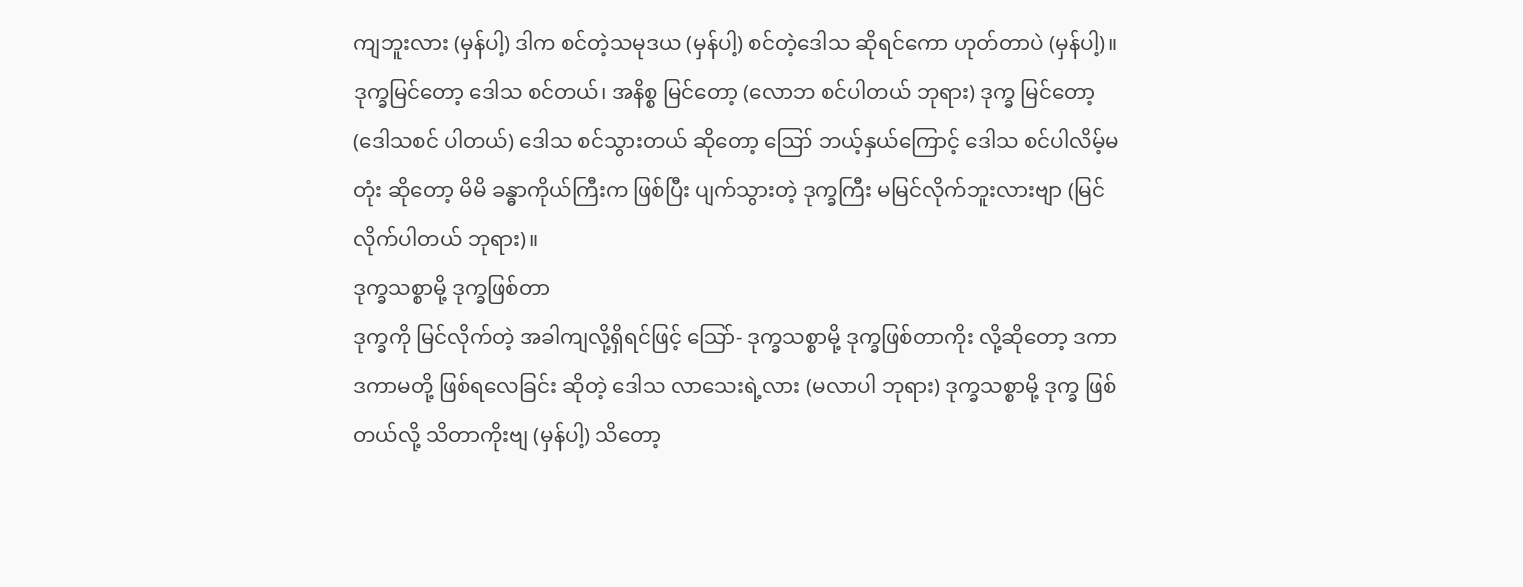ကျဘူးလား (မှန်ပါ့) ဒါက စင်တဲ့သမုဒယ (မှန်ပါ့) စင်တဲ့ဒေါသ ဆိုရင်ကော ဟုတ်တာပဲ (မှန်ပါ့)။
ဒုက္ခမြင်တော့ ဒေါသ စင်တယ်၊ အနိစ္စ မြင်တော့ (လောဘ စင်ပါတယ် ဘုရား) ဒုက္ခ မြင်တော့ (ဒေါသစင် ပါတယ်) ဒေါသ စင်သွားတယ် ဆိုတော့ ဪ ဘယ့်နှယ်ကြောင့် ဒေါသ စင်ပါလိမ့်မတုံး ဆိုတော့ မိမိ ခန္ဓာကိုယ်ကြီးက ဖြစ်ပြီး ပျက်သွားတဲ့ ဒုက္ခကြီး မမြင်လိုက်ဘူးလားဗျာ (မြင်လိုက်ပါတယ် ဘုရား)။
ဒုက္ခသစ္စာမို့ ဒုက္ခဖြစ်တာ
ဒုက္ခကို မြင်လိုက်တဲ့ အခါကျလို့ရှိရင်ဖြင့် သြော်- ဒုက္ခသစ္စာမို့ ဒုက္ခဖြစ်တာကိုး လို့ဆိုတော့ ဒကာ ဒကာမတို့ ဖြစ်ရလေခြင်း ဆိုတဲ့ ဒေါသ လာသေးရဲ့လား (မလာပါ ဘုရား) ဒုက္ခသစ္စာမို့ ဒုက္ခ ဖြစ်တယ်လို့ သိတာကိုးဗျ (မှန်ပါ့) သိတော့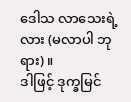ဒေါသ လာသေးရဲ့ လား (မလာပါ ဘုရား)။
ဒါဖြင့် ဒုက္ခမြင်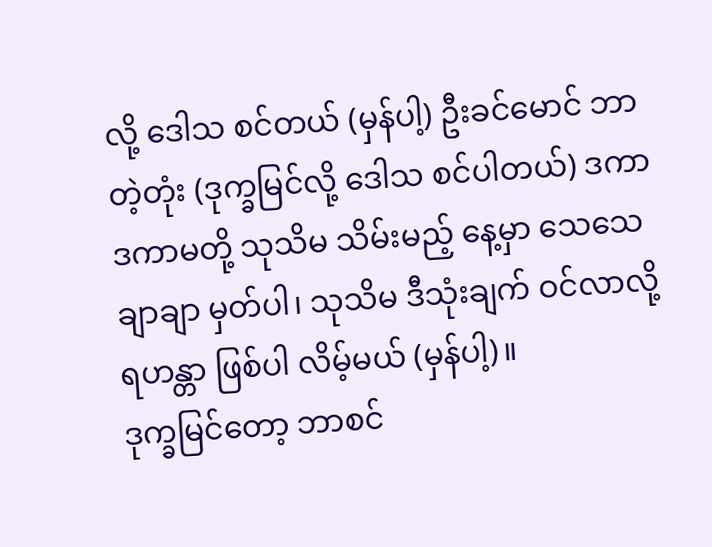လို့ ဒေါသ စင်တယ် (မှန်ပါ့) ဦးခင်မောင် ဘာတဲ့တုံး (ဒုက္ခမြင်လို့ ဒေါသ စင်ပါတယ်) ဒကာ ဒကာမတို့ သုသိမ သိမ်းမည့် နေ့မှာ သေသေချာချာ မှတ်ပါ၊ သုသိမ ဒီသုံးချက် ဝင်လာလို့ ရဟန္တာ ဖြစ်ပါ လိမ့်မယ် (မှန်ပါ့)။
ဒုက္ခမြင်တော့ ဘာစင်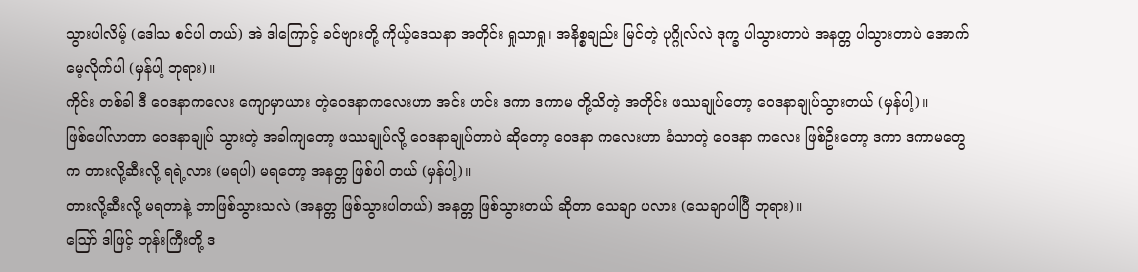သွားပါလိမ့် (ဒေါသ စင်ပါ တယ်) အဲ ဒါကြောင့် ခင်ဗျားတို့ ကိုယ့်ဒေသနာ အတိုင်း ရှုသာရှု၊ အနိစ္စချည်း မြင်တဲ့ ပုဂ္ဂိုလ်လဲ ဒုက္ခ ပါသွားတာပဲ အနတ္တ ပါသွားတာပဲ အောက်မေ့လိုက်ပါ (မှန်ပါ့ ဘုရား)။
ကိုင်း တစ်ခါ ဒီ ဝေဒနာကလေး ကျောမှာယား တဲ့ဝေဒနာကလေးဟာ အင်း ဟင်း ဒကာ ဒကာမ တို့သိတဲ့ အတိုင်း ဖဿချုပ်တော့ ဝေဒနာချုပ်သွားတယ် (မှန်ပါ့)။
ဖြစ်ပေါ်လာတာ ဝေဒနာချုပ် သွားတဲ့ အခါကျတော့ ဖဿချုပ်လို့ ဝေဒနာချုပ်တာပဲ ဆိုတော့ ဝေဒနာ ကလေးဟာ ခံသာတဲ့ ဝေဒနာ ကလေး ဖြစ်ဦးတော့ ဒကာ ဒကာမတွေက တားလို့ဆီးလို့ ရရဲ့လား (မရပါ) မရတော့ အနတ္တ ဖြစ်ပါ တယ် (မှန်ပါ့)။
တားလို့ဆီးလို့ မရတာနဲ့ ဘာဖြစ်သွားသလဲ (အနတ္တ ဖြစ်သွားပါတယ်) အနတ္တ ဖြစ်သွားတယ် ဆိုတာ သေချာ ပလား (သေချာပါပြီ ဘုရား)။
ဪ ဒါဖြင့် ဘုန်းကြီးတို့ ဒ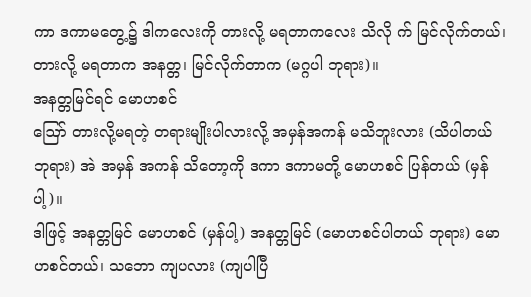ကာ ဒကာမတွေ့၌ ဒါကလေးကို တားလို့ မရတာကလေး သိလို က် မြင်လိုက်တယ်၊ တားလို့ မရတာက အနတ္တ၊ မြင်လိုက်တာက (မဂ္ဂပါ ဘုရား)။
အနတ္တမြင်ရင် မောဟစင်
ဪ တားလို့မရတဲ့ တရားမျိုးပါလားလို့ အမှန်အကန် မသိဘူးလား (သိပါတယ် ဘုရား) အဲ အမှန် အကန် သိတော့ကို ဒကာ ဒကာမတို့ မောဟစင် ပြန်တယ် (မှန်ပါ့)။
ဒါဖြင့် အနတ္တမြင် မောဟစင် (မှန်ပါ့) အနတ္တမြင် (မောဟစင်ပါတယ် ဘုရား) မောဟစင်တယ်၊ သဘော ကျပလား (ကျပါပြီ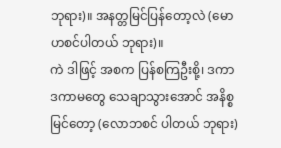ဘုရား)။ အနတ္တမြင်ပြန်တော့လဲ (မောဟစင်ပါတယ် ဘုရား)။
ကဲ ဒါဖြင့် အစက ပြန်စကြဦးစို့၊ ဒကာ ဒကာမတွေ သေချာသွားအောင် အနိစ္စမြင်တော့ (လောဘစင် ပါတယ် ဘုရား)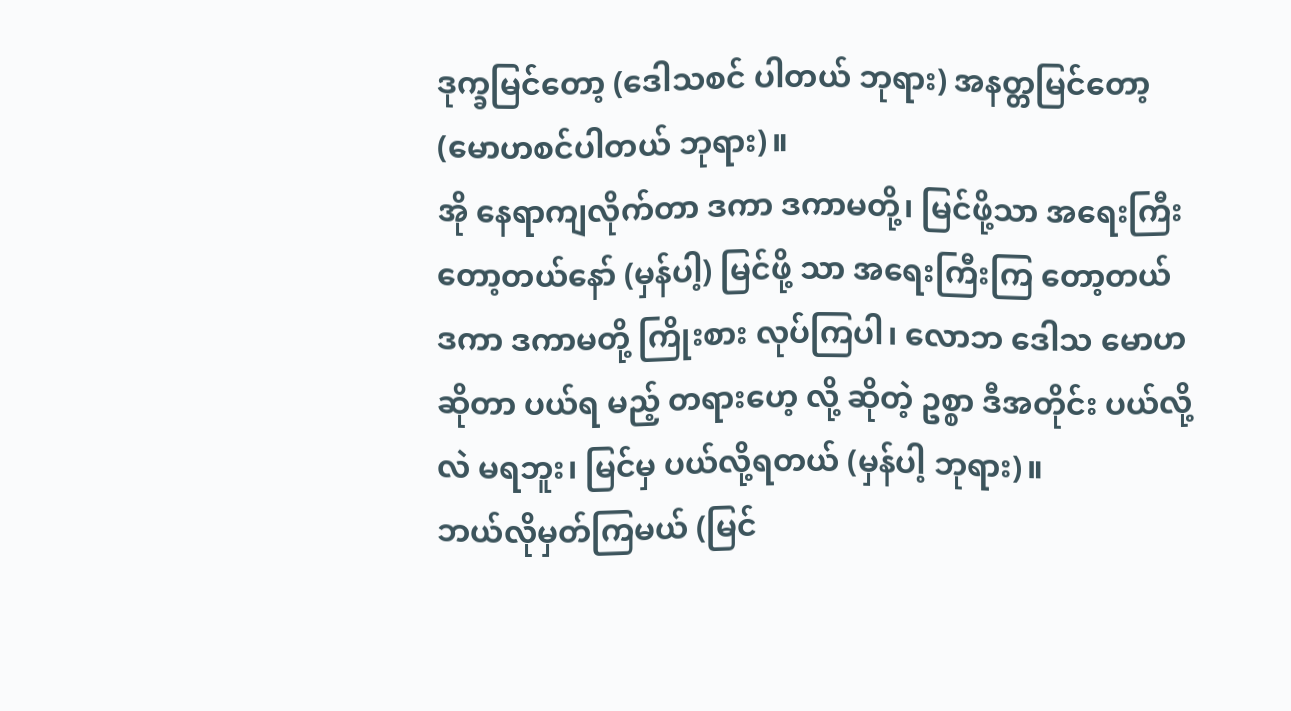ဒုက္ခမြင်တော့ (ဒေါသစင် ပါတယ် ဘုရား) အနတ္တမြင်တော့ (မောဟစင်ပါတယ် ဘုရား)။
အို နေရာကျလိုက်တာ ဒကာ ဒကာမတို့၊ မြင်ဖို့သာ အရေးကြီး တော့တယ်နော် (မှန်ပါ့) မြင်ဖို့ သာ အရေးကြီးကြ တော့တယ် ဒကာ ဒကာမတို့ ကြိုးစား လုပ်ကြပါ၊ လောဘ ဒေါသ မောဟ ဆိုတာ ပယ်ရ မည့် တရားဟေ့ လို့ ဆိုတဲ့ ဥစ္စာ ဒီအတိုင်း ပယ်လို့လဲ မရဘူး၊ မြင်မှ ပယ်လို့ရတယ် (မှန်ပါ့ ဘုရား)။
ဘယ်လိုမှတ်ကြမယ် (မြင်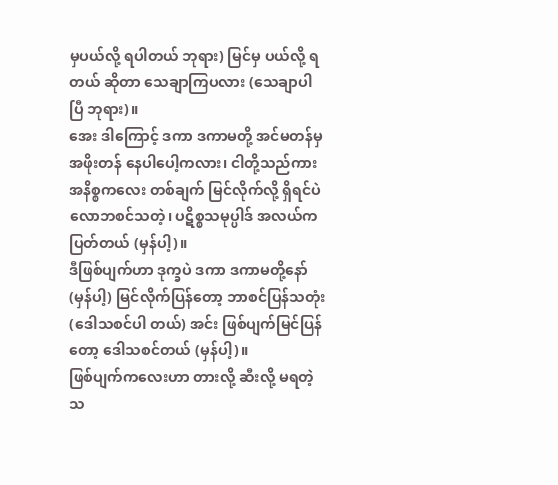မှပယ်လို့ ရပါတယ် ဘုရား) မြင်မှ ပယ်လို့ ရတယ် ဆိုတာ သေချာကြပလား (သေချာပါပြီ ဘုရား)။
အေး ဒါကြောင့် ဒကာ ဒကာမတို့ အင်မတန်မှ အဖိုးတန် နေပါပေါ့ကလား၊ ငါတို့သည်ကား အနိစ္စကလေး တစ်ချက် မြင်လိုက်လို့ ရှိရင်ပဲ လောဘစင်သတဲ့၊ ပဋိစ္စသမုပ္ပါဒ် အလယ်က ပြတ်တယ် (မှန်ပါ့)။
ဒီဖြစ်ပျက်ဟာ ဒုက္ခပဲ ဒကာ ဒကာမတို့နော် (မှန်ပါ့) မြင်လိုက်ပြန်တော့ ဘာစင်ပြန်သတုံး (ဒေါသစင်ပါ တယ်) အင်း ဖြစ်ပျက်မြင်ပြန်တော့ ဒေါသစင်တယ် (မှန်ပါ့)။
ဖြစ်ပျက်ကလေးဟာ တားလို့ ဆီးလို့ မရတဲ့သ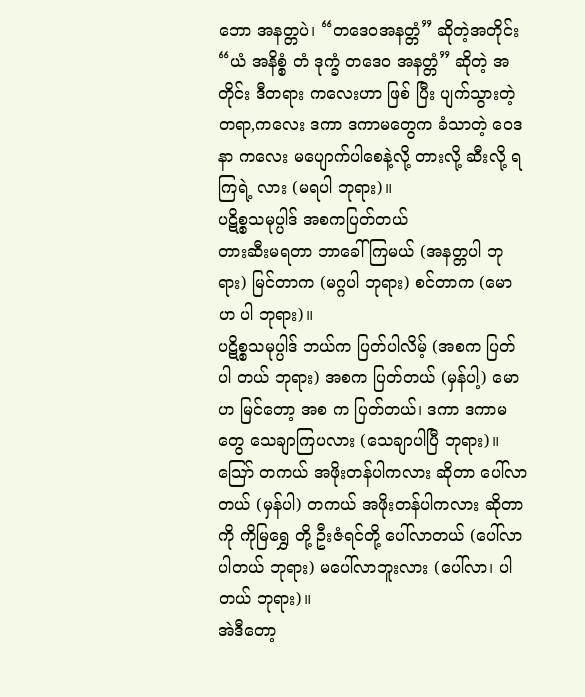ဘော အနတ္တပဲ၊ “တဒေဝအနတ္တံ” ဆိုတဲ့အတိုင်း “ယံ အနိစ္စံ တံ ဒုက္ခံ တဒေဝ အနတ္တံ” ဆိုတဲ့ အတိုင်း ဒီတရား ကလေးဟာ ဖြစ် ပြီး ပျက်သွားတဲ့ တရာ,ကလေး ဒကာ ဒကာမတွေက ခံသာတဲ့ ဝေဒနာ ကလေး မပျောက်ပါစေနဲ့လို့ တားလို့ ဆီးလို့ ရကြရဲ့ လား (မရပါ ဘုရား)။
ပဋိစ္စသမုပ္ပါဒ် အစကပြတ်တယ်
တားဆီးမရတာ ဘာခေါ်ကြမယ် (အနတ္တပါ ဘုရား) မြင်တာက (မဂ္ဂပါ ဘုရား) စင်တာက (မောဟ ပါ ဘုရား)။
ပဋိစ္စသမုပ္ပါဒ် ဘယ်က ပြတ်ပါလိမ့် (အစက ပြတ်ပါ တယ် ဘုရား) အစက ပြတ်တယ် (မှန်ပါ့) မောဟ မြင်တော့ အစ က ပြတ်တယ်၊ ဒကာ ဒကာမတွေ သေချာကြပလား (သေချာပါပြီ ဘုရား)။
သြော် တကယ် အဖိုးတန်ပါကလား ဆိုတာ ပေါ်လာတယ် (မှန်ပါ) တကယ် အဖိုးတန်ပါကလား ဆိုတာကို ကိုမြရွှေ တို့ ဦးဇံရင်တို့ ပေါ်လာတယ် (ပေါ်လာပါတယ် ဘုရား) မပေါ်လာဘူးလား (ပေါ်လာ၊ ပါတယ် ဘုရား)။
အဲဒီတော့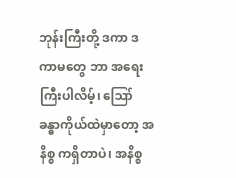ဘုန်းကြီးတို့ ဒကာ ဒကာမတွေ ဘာ အရေးကြီးပါလိမ့်၊ ဪ ခန္ဓာကိုယ်ထဲမှာတော့ အနိစ္စ ကရှိတာပဲ၊ အနိစ္စ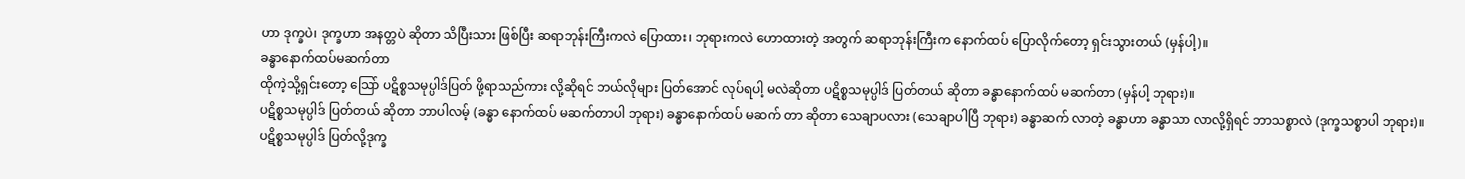ဟာ ဒုက္ခပဲ၊ ဒုက္ခဟာ အနတ္တပဲ ဆိုတာ သိပြီးသား ဖြစ်ပြီး ဆရာဘုန်းကြီးကလဲ ပြောထား၊ ဘုရားကလဲ ဟောထားတဲ့ အတွက် ဆရာဘုန်းကြီးက နောက်ထပ် ပြောလိုက်တော့ ရှင်းသွားတယ် (မှန်ပါ့)။
ခန္ဓာနောက်ထပ်မဆက်တာ
ထိုကဲ့သို့ရှင်းတော့ သြော် ပဋိစ္စသမုပ္ပါဒ်ပြတ် ဖို့ရာသည်ကား လို့ဆိုရင် ဘယ်လိုများ ပြတ်အောင် လုပ်ရပါ့ မလဲဆိုတာ ပဋိစ္စသမုပ္ပါဒ် ပြတ်တယ် ဆိုတာ ခန္ဓာနောက်ထပ် မဆက်တာ (မှန်ပါ့ ဘုရား)။
ပဋိစ္စသမုပ္ပါဒ် ပြတ်တယ် ဆိုတာ ဘာပါလမ့် (ခန္ဓာ နောက်ထပ် မဆက်တာပါ ဘုရား) ခန္ဓာနောက်ထပ် မဆက် တာ ဆိုတာ သေချာပလား (သေချာပါပြီ ဘုရား) ခန္ဓာဆက် လာတဲ့ ခန္ဓာဟာ ခန္ဓာသာ လာလို့ရှိရင် ဘာသစ္စာလဲ (ဒုက္ခသစ္စာပါ ဘုရား)။
ပဋိစ္စသမုပ္ပါဒ် ပြတ်လို့ဒုက္ခ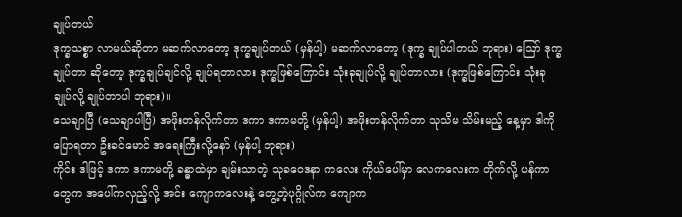ချုပ်တယ်
ဒုက္ခသစ္စာ လာမယ်ဆိုတာ မဆက်လာတော့ ဒုက္ခချုပ်တယ် (မှန်ပါ့) မဆက်လာတော့ (ဒုက္ခ ချုပ်ပါတယ် ဘုရား) ဪ ဒုက္ခချုပ်တာ ဆိုတော့ ဒုက္ခချုပ်ချင်လို့ ချုပ်ရတာလား ဒုက္ခဖြစ်ကြောင်း သုံးခုချုပ်လို့ ချုပ်တာလား (ဒုက္ခဖြစ်ကြောင်း သုံးခု ချုပ်လို့ ချုပ်တာပါ ဘုရား)။
သေချာပြီ (သေချာပါပြီ) အဖိုးတန်လိုက်တာ ဒကာ ဒကာမတို့ (မှန်ပါ့) အဖိုးတန်လိုက်တာ သုသိမ သိမ်းမည့် နေ့မှာ ဒါကိုပြောရတာ ဦးခင်မောင် အရေးကြီးလို့နော် (မှန်ပါ့ ဘုရား)
ကိုင်း ဒါဖြင့် ဒကာ ဒကာမတို့ ခန္ဓာထဲမှာ ချမ်းသာတဲ့ သုခဝေဒနာ ကလေး ကိုယ်ပေါ်မှာ လေကလေးက တိုက်လို့ ပန်ကာတွေက အပေါ်ကလှည့်လို့ အင်း ကျောကလေးနဲ့ တွေ့တဲ့ပုဂ္ဂိုလ်က ကျောက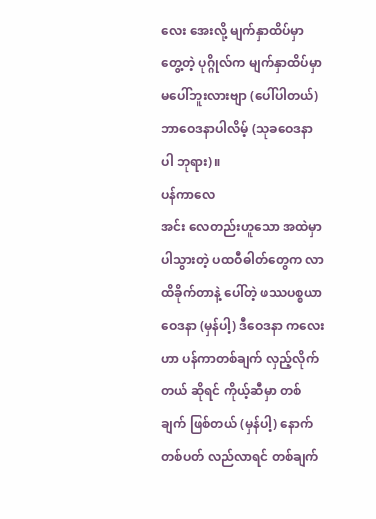လေး အေးလို့ မျက်နှာထိပ်မှာ တွေ့တဲ့ ပုဂ္ဂိုလ်က မျက်နှာထိပ်မှာ မပေါ်ဘူးလားဗျာ (ပေါ်ပါတယ်) ဘာဝေဒနာပါလိမ့် (သုခဝေဒနာပါ ဘုရား)။
ပန်ကာလေ
အင်း လေတည်းဟူသော အထဲမှာပါသွားတဲ့ ပထဝီဓါတ်တွေက လာထိခိုက်တာနဲ့ ပေါ်တဲ့ ဖဿပစ္စယာ ဝေဒနာ (မှန်ပါ့) ဒီဝေဒနာ ကလေးဟာ ပန်ကာတစ်ချက် လှည့်လိုက်တယ် ဆိုရင် ကိုယ့်ဆီမှာ တစ်ချက် ဖြစ်တယ် (မှန်ပါ့) နောက် တစ်ပတ် လည်လာရင် တစ်ချက်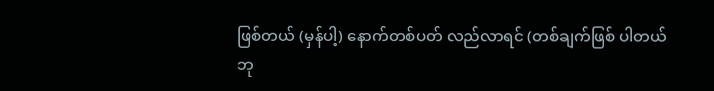ဖြစ်တယ် (မှန်ပါ့) နောက်တစ်ပတ် လည်လာရင် (တစ်ချက်ဖြစ် ပါတယ် ဘု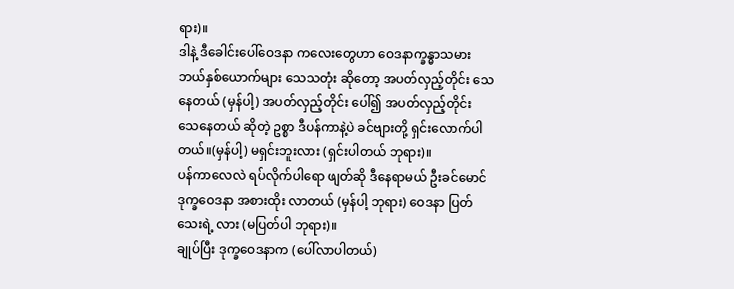ရား)။
ဒါနဲ့ ဒီခေါင်းပေါ်ဝေဒနာ ကလေးတွေဟာ ဝေဒနာက္ခန္ဓာသမား ဘယ်နှစ်ယောက်များ သေသတုံး ဆိုတော့ အပတ်လှည့်တိုင်း သေနေတယ် (မှန်ပါ့) အပတ်လှည့်တိုင်း ပေါ်၍ အပတ်လှည့်တိုင်း သေနေတယ် ဆိုတဲ့ ဥစ္စာ ဒီပန်ကာနဲ့ပဲ ခင်ဗျားတို့ ရှင်းလောက်ပါတယ်။(မှန်ပါ့) မရှင်းဘူးလား (ရှင်းပါတယ် ဘုရား)။
ပန်ကာလေလဲ ရပ်လိုက်ပါရော ဖျတ်ဆို ဒီနေရာမယ် ဦးခင်မောင် ဒုက္ခဝေဒနာ အစားထိုး လာတယ် (မှန်ပါ့ ဘုရား) ဝေဒနာ ပြတ်သေးရဲ့ လား (မပြတ်ပါ ဘုရား)။
ချုပ်ပြီး ဒုက္ခဝေဒနာက (ပေါ်လာပါတယ်)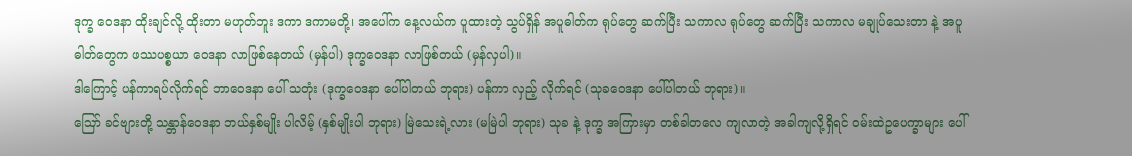ဒုက္ခ ဝေဒနာ ထိုးချင်လို့ ထိုးတာ မဟုတ်ဘူး ဒကာ ဒကာမတို့၊ အပေါ်က နေ့လယ်က ပူထားတဲ့ သွပ်ရှိန် အပူဓါတ်က ရုပ်တွေ ဆက်ပြီး သကာလ ရုပ်တွေ ဆက်ပြီး သကာလ မချုပ်သေးတာ နဲ့ အပူဓါတ်တွေက ဖဿပစ္စယာ ဝေဒနာ လာဖြစ်နေတယ် (မှန်ပါ) ဒုက္ခဝေဒနာ လာဖြစ်တယ် (မှန်လှပါ)။
ဒါကြောင့် ပန်ကာရပ်လိုက်ရင် ဘာဝေဒနာ ပေါ် သတုံး (ဒုက္ခဝေဒနာ ပေါ်ပါတယ် ဘုရား) ပန်ကာ လှည့် လိုက်ရင် (သုခဝေဒနာ ပေါ်ပါတယ် ဘုရား)။
ဪ ခင်ဗျားတို့ သန္တာန်ဝေဒနာ ဘယ်နှစ်မျိုး ပါလိမ့် (နှစ်မျိုးပါ ဘုရား) မြဲသေးရဲ့လား (မမြဲပါ ဘုရား) သုခ နဲ့ ဒုက္ခ အကြားမှာ တစ်ခါတလေ ကျလာတဲ့ အခါကျလို့ရှိရင် ဝမ်းထဲဥပေက္ခာများ ပေါ်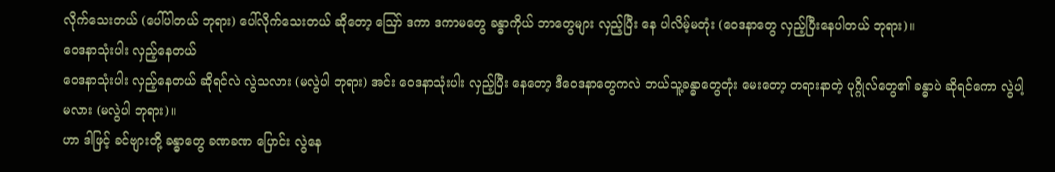လိုက်သေးတယ် (ပေါ်ပါတယ် ဘုရား) ပေါ်လိုက်သေးတယ် ဆိုတော့ ဪ ဒကာ ဒကာမတွေ ခန္ဓာကိုယ် ဘာတွေများ လှည့်ပြီး နေ ပါလိမ့်မတုံး (ဝေဒနာတွေ လှည့်ပြီးနေပါတယ် ဘုရား)။
ဝေဒနာသုံးပါး လှည့်နေတယ်
ဝေဒနာသုံးပါး လှည့်နေတယ် ဆိုရင်လဲ လွဲသလား (မလွဲပါ ဘုရား) အင်း ဝေဒနာသုံးပါး လှည့်ပြီး နေတော့ ဒီဝေဒနာတွေကလဲ ဘယ်သူ့ခန္ဓာတွေတုံး မေးတော့ တရားနာတဲ့ ပုဂ္ဂိုလ်တွေ၏ ခန္ဓာပဲ ဆိုရင်ကော လွဲပါ့မလား (မလွဲပါ ဘုရား)။
ဟာ ဒါဖြင့် ခင်ဗျားတို့ ခန္ဓာတွေ ခဏခဏ ပြောင်း လွဲနေ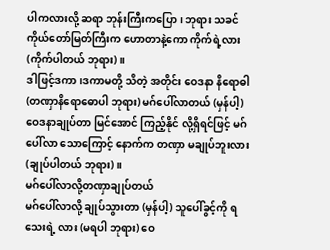ပါကလားလို့ ဆရာ ဘုန်းကြီးကပြော၊ ဘုရား သခင် ကိုယ်တော်မြတ်ကြီးက ဟောတာနဲ့ကော ကိုက်ရဲ့လား (ကိုက်ပါတယ် ဘုရား)။
ဒါဖြင့်ဒကာ၊ဒကာမတို့ သိတဲ့ အတိုင်း ဝေဒနာ နိရောဓါ (တဏှာနိရောဓောပါ ဘုရား) မဂ်ပေါ်လာတယ် (မှန်ပါ့) ဝေဒနာချုပ်တာ မြင်အောင် ကြည့်နိုင် လို့ရှိရင်ဖြင့် မဂ်ပေါ်လာ သောကြောင့် နောက်က တဏှာ မချုပ်ဘူးလား (ချုပ်ပါတယ် ဘုရား)။
မဂ်ပေါ်လာလို့တဏှာချုပ်တယ်
မဂ်ပေါ်လာလို့ ချုပ်သွားတာ (မှန်ပါ့) သူပေါ်ခွင့်ကို ရသေးရဲ့ လား (မရပါ ဘုရား) ဝေ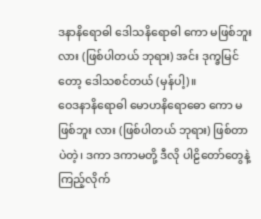ဒနာနိရောဓါ ဒေါသနိရောဓါ ကော မဖြစ်ဘူးလား (ဖြစ်ပါတယ် ဘုရား) အင်း ဒုက္ခမြင်တော့ ဒေါသစင်တယ် (မှန်ပါ့)။
ဝေဒနာနိရောဓါ မောဟနိရောဓော ကော မဖြစ်ဘူး လား (ဖြစ်ပါတယ် ဘုရား) ဖြစ်တာပဲတဲ့၊ ဒကာ ဒကာမတို့ ဒီလို ပါဠိတော်တွေနဲ့ ကြည့်လိုက်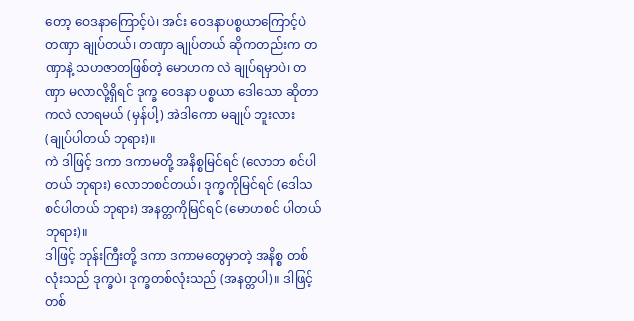တော့ ဝေဒနာကြောင့်ပဲ၊ အင်း ဝေဒနာပစ္စယာကြောင့်ပဲ တဏှာ ချုပ်တယ်၊ တဏှာ ချုပ်တယ် ဆိုကတည်းက တဏှာနဲ့ သဟဇာတဖြစ်တဲ့ မောဟက လဲ ချုပ်ရမှာပဲ၊ တဏှာ မလာလို့ရှိရင် ဒုက္ခ ဝေဒနာ ပစ္စယာ ဒေါသော ဆိုတာကလဲ လာရမယ် (မှန်ပါ့) အဲဒါကော မချုပ် ဘူးလား (ချုပ်ပါတယ် ဘုရား)။
ကဲ ဒါဖြင့် ဒကာ ဒကာမတို့ အနိစ္စမြင်ရင် (လောဘ စင်ပါတယ် ဘုရား) လောဘစင်တယ်၊ ဒုက္ခကိုမြင်ရင် (ဒေါသစင်ပါတယ် ဘုရား) အနတ္တကိုမြင်ရင် (မောဟစင် ပါတယ် ဘုရား)။
ဒါဖြင့် ဘုန်းကြီးတို့ ဒကာ ဒကာမတွေမှာတဲ့ အနိစ္စ တစ်လုံးသည် ဒုက္ခပဲ၊ ဒုက္ခတစ်လုံးသည် (အနတ္တပါ)။ ဒါဖြင့် တစ်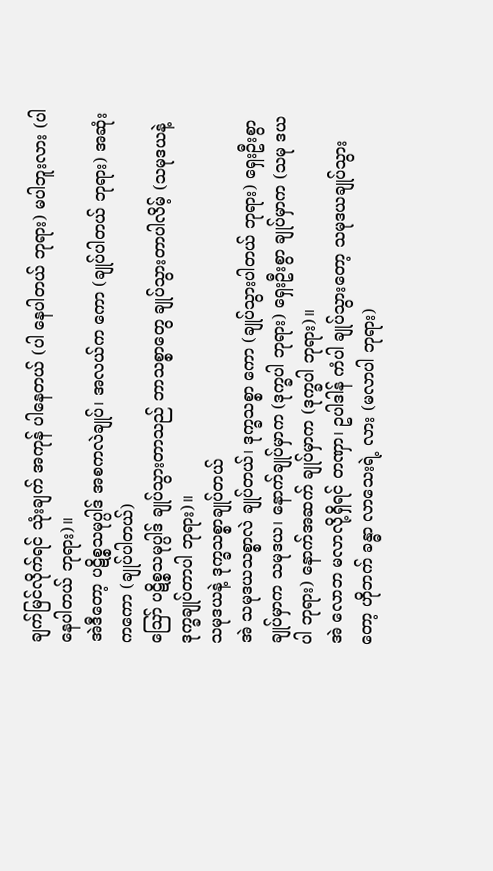ချက်မြင်လိုက်ရင် သုံးချက် အကုန် ပါနေတယ် (ပါ နေပါတယ် ဘုရား) မပါဘူးလား (ပါနေပါတယ် ဘုရား)။
အဲဒီတော့ ပဋိစ္စသမုပ္ပါဒ် အစကလဲချုပ်၊ အလယ်က ကော (ချုပ်ပါတယ် ဘုရား) အဆုံးကကော (ချုပ်ပါတယ်)
သြော် ပဋိစ္စသမုပ္ပါဒ် ချုပ်သွားတာသည် ဘာသစ္စာတွေ ချုပ်သွားတာပါလိမ့် (သမုဒယနဲ့ ဒုက္ခချုပ်တာပါ ဘုရား)။
သမုဒယနဲ့ ဒုက္ခသစ္စာချုပ်တယ်
အဲ သမုဒယသစ္စာလဲ ချုပ်တယ်၊ ဒုက္ခသစ္စာ ကော (ချုပ်သွားပါတယ် ဘုရား) ရှေးဦးစွာ ချုပ်မှာက သမုဒယ၊ နောက်ချုပ်မှာက (ဒုက္ခပါ ဘုရား) ရှေးဦးစွာ ချုပ်မှာက (သမု ဒယပါ ဘုရား) နောက်အဆက် ချုပ်မှာက (ဒုက္ခပါ ဘုရား)။
အဲ လောဘ မလာလို့ရှိရင် တဏှာ၊ ဥပါဒါန် ကံပါ ချုပ်သွားတော့ သမုဒယချုပ်သွားတော့ ဟိုဘက် ခန္ဓာ လာသေးရဲ့ လား (မလာပါ ဘုရား)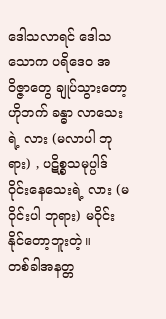ဒေါသလာရင် ဒေါသ သောက ပရိဒေဝ အဝိဇ္ဇာတွေ ချုပ်သွားတော့ ဟိုဘက် ခန္ဓာ လာသေးရဲ့ လား (မလာပါ ဘုရား) , ပဋိစ္စသမုပ္ပါဒ် ဝိုင်းနေသေးရဲ့ လား (မဝိုင်းပါ ဘုရား) မဝိုင်း နိုင်တော့ဘူးတဲ့။
တစ်ခါအနတ္တ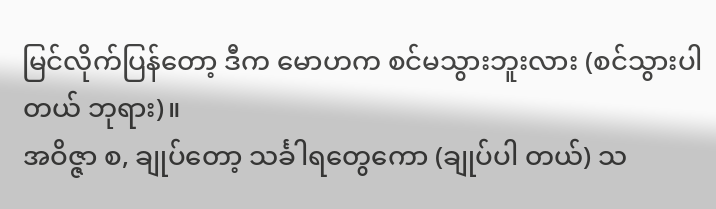မြင်လိုက်ပြန်တော့ ဒီက မောဟက စင်မသွားဘူးလား (စင်သွားပါတယ် ဘုရား)။
အဝိဇ္ဇာ စ, ချုပ်တော့ သင်္ခါရတွေကော (ချုပ်ပါ တယ်) သ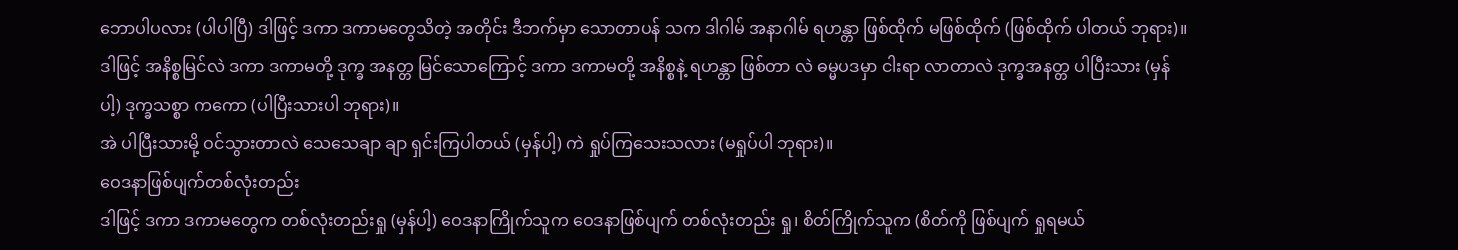ဘောပါပလား (ပါပါပြီ) ဒါဖြင့် ဒကာ ဒကာမတွေသိတဲ့ အတိုင်း ဒီဘက်မှာ သောတာပန် သက ဒါဂါမ် အနာဂါမ် ရဟန္တာ ဖြစ်ထိုက် မဖြစ်ထိုက် (ဖြစ်ထိုက် ပါတယ် ဘုရား)။
ဒါဖြင့် အနိစ္စမြင်လဲ ဒကာ ဒကာမတို့ ဒုက္ခ အနတ္တ မြင်သောကြောင့် ဒကာ ဒကာမတို့ အနိစ္စနဲ့ ရဟန္တာ ဖြစ်တာ လဲ ဓမ္မပဒမှာ ငါးရာ လာတာလဲ ဒုက္ခအနတ္တ ပါပြီးသား (မှန်ပါ့) ဒုက္ခသစ္စာ ကကော (ပါပြီးသားပါ ဘုရား)။
အဲ ပါပြီးသားမို့ ဝင်သွားတာလဲ သေသေချာ ချာ ရှင်းကြပါတယ် (မှန်ပါ့) ကဲ ရှုပ်ကြသေးသလား (မရှုပ်ပါ ဘုရား)။
ဝေဒနာဖြစ်ပျက်တစ်လုံးတည်း
ဒါဖြင့် ဒကာ ဒကာမတွေက တစ်လုံးတည်းရှု (မှန်ပါ့) ဝေဒနာကြိုက်သူက ဝေဒနာဖြစ်ပျက် တစ်လုံးတည်း ရှု၊ စိတ်ကြိုက်သူက (စိတ်ကို ဖြစ်ပျက် ရှုရမယ်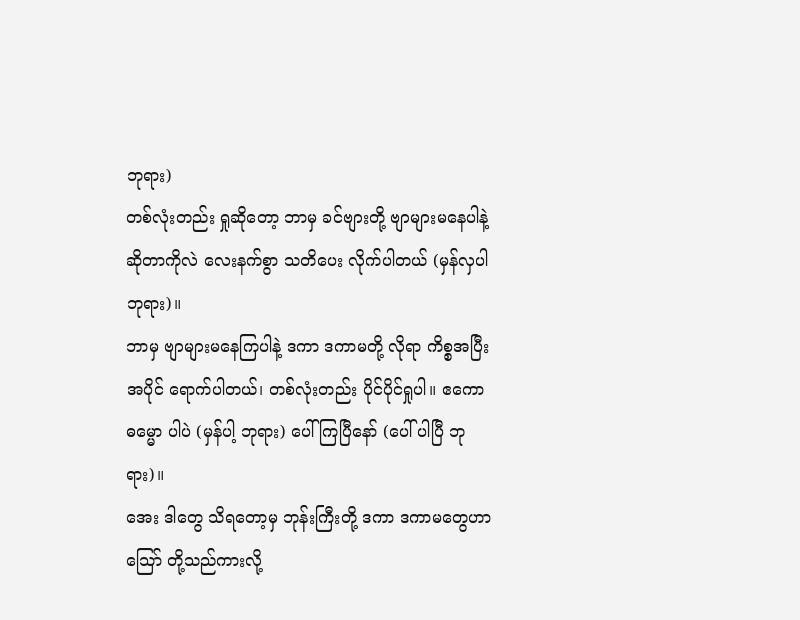ဘုရား)
တစ်လုံးတည်း ရှုဆိုတော့ ဘာမှ ခင်ဗျားတို့ ဗျာများမနေပါနဲ့ ဆိုတာကိုလဲ လေးနက်စွာ သတိပေး လိုက်ပါတယ် (မှန်လှပါ ဘုရား)။
ဘာမှ ဗျာများမနေကြပါနဲ့ ဒကာ ဒကာမတို့ လိုရာ ကိစ္စအပြီးအပိုင် ရောက်ပါတယ်၊ တစ်လုံးတည်း ပိုင်ပိုင်ရှုပါ။ ဧကောဓမ္မော ပါပဲ (မှန်ပါ့ ဘုရား) ပေါ်ကြပြီနော် (ပေါ် ပါပြီ ဘုရား)။
အေး ဒါတွေ သိရတော့မှ ဘုန်းကြီးတို့ ဒကာ ဒကာမတွေဟာ သြော် တို့သည်ကားလို့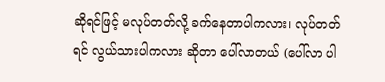ဆိုရင်ဖြင့် မလုပ်တတ်လို့ ခက်နေတာပါကလား၊ လုပ်တတ်ရင် လွယ်သားပါကလား ဆိုတာ ပေါ်လာတယ် (ပေါ်လာ ပါ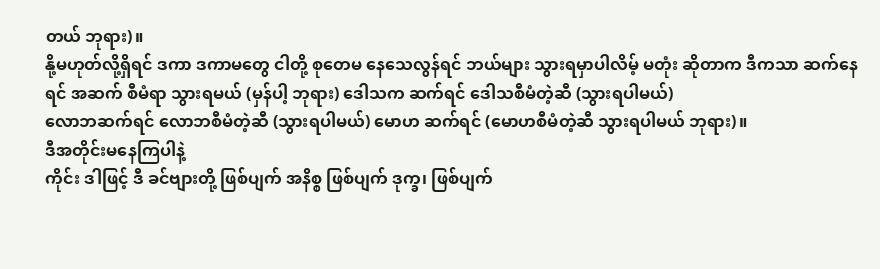တယ် ဘုရား)။
နို့မဟုတ်လို့ရှိရင် ဒကာ ဒကာမတွေ ငါတို့ စုတေမ နေသေလွန်ရင် ဘယ်များ သွားရမှာပါလိမ့် မတုံး ဆိုတာက ဒီကသာ ဆက်နေရင် အဆက် စီမံရာ သွားရမယ် (မှန်ပါ့ ဘုရား) ဒေါသက ဆက်ရင် ဒေါသစီမံတဲ့ဆီ (သွားရပါမယ်)
လောဘဆက်ရင် လောဘစီမံတဲ့ဆီ (သွားရပါမယ်) မောဟ ဆက်ရင် (မောဟစီမံတဲ့ဆီ သွားရပါမယ် ဘုရား)။
ဒီအတိုင်းမနေကြပါနဲ့
ကိုင်း ဒါဖြင့် ဒီ ခင်ဗျားတို့ ဖြစ်ပျက် အနိစ္စ ဖြစ်ပျက် ဒုက္ခ၊ ဖြစ်ပျက်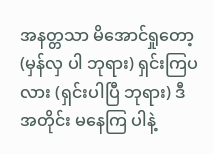အနတ္တသာ မိအောင်ရှုတော့ (မှန်လှ ပါ ဘုရား) ရှင်းကြပလား (ရှင်းပါပြီ ဘုရား) ဒီအတိုင်း မနေကြ ပါနဲ့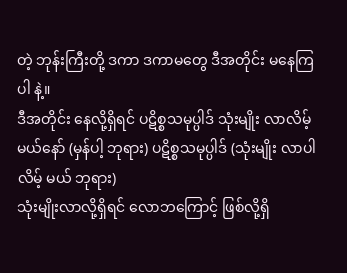တဲ့ ဘုန်းကြီးတို့ ဒကာ ဒကာမတွေ ဒီအတိုင်း မနေကြပါ နဲ့။
ဒီအတိုင်း နေလို့ရှိရင် ပဋိစ္စသမုပ္ပါဒ် သုံးမျိုး လာလိမ့်မယ်နော် (မှန်ပါ့ ဘုရား) ပဋိစ္စသမုပ္ပါဒ် (သုံးမျိုး လာပါလိမ့် မယ် ဘုရား)
သုံးမျိုးလာလို့ရှိရင် လောဘကြောင့် ဖြစ်လို့ရှိ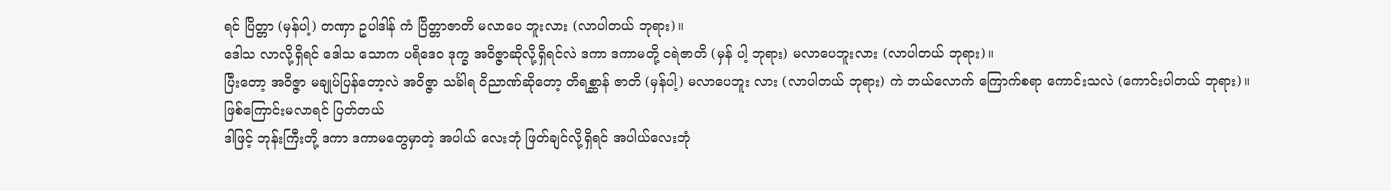ရင် ပြိတ္တာ (မှန်ပါ့) တဏှာ ဥပါဒါန် ကံ ပြိတ္တာဇာတိ မလာပေ ဘူးလား (လာပါတယ် ဘုရား)။
ဒေါသ လာလို့ရှိရင် ဒေါသ သောက ပရိဒေဝ ဒုက္ခ အဝိဇ္ဇာဆိုလို့ရှိရင်လဲ ဒကာ ဒကာမတို့ ငရဲဇာတိ (မှန် ပါ့ ဘုရား) မလာပေဘူးလား (လာပါတယ် ဘုရား)။
ပြီးတော့ အဝိဇ္ဇာ မချုပ်ပြန်တော့လဲ အဝိဇ္ဇာ သင်္ခါရ ဝိညာဏ်ဆိုတော့ တိရစ္ဆာန် ဇာတိ (မှန်ပါ့) မလာပေဘူး လား (လာပါတယ် ဘုရား) ကဲ ဘယ်လောက် ကြောက်စရာ ကောင်းသလဲ (ကောင်းပါတယ် ဘုရား)။
ဖြစ်ကြောင်းမလာရင် ပြတ်တယ်
ဒါဖြင့် ဘုန်းကြီးတို့ ဒကာ ဒကာမတွေမှာတဲ့ အပါယ် လေးဘုံ ဖြတ်ချင်လို့ရှိရင် အပါယ်လေးဘုံ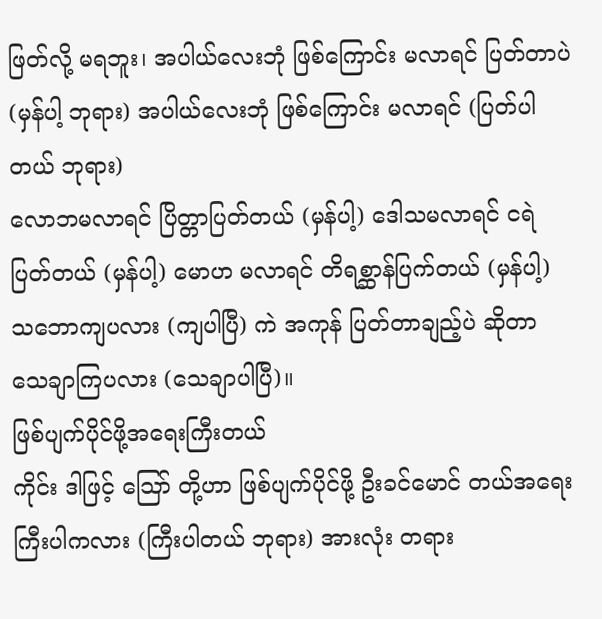ဖြတ်လို့ မရဘူး၊ အပါယ်လေးဘုံ ဖြစ်ကြောင်း မလာရင် ပြတ်တာပဲ (မှန်ပါ့ ဘုရား) အပါယ်လေးဘုံ ဖြစ်ကြောင်း မလာရင် (ပြတ်ပါတယ် ဘုရား)
လောဘမလာရင် ပြိတ္တာပြတ်တယ် (မှန်ပါ့) ဒေါသမလာရင် ငရဲ ပြတ်တယ် (မှန်ပါ့) မောဟ မလာရင် တိရစ္ဆာန်ပြက်တယ် (မှန်ပါ့) သဘောကျပလား (ကျပါပြီ) ကဲ အကုန် ပြတ်တာချည့်ပဲ ဆိုတာ သေချာကြပလား (သေချာပါပြီ)။
ဖြစ်ပျက်ပိုင်ဖို့အရေးကြီးတယ်
ကိုင်း ဒါဖြင့် သြော် တို့ဟာ ဖြစ်ပျက်ပိုင်ဖို့ ဦးခင်မောင် တယ်အရေးကြီးပါကလား (ကြီးပါတယ် ဘုရား) အားလုံး တရား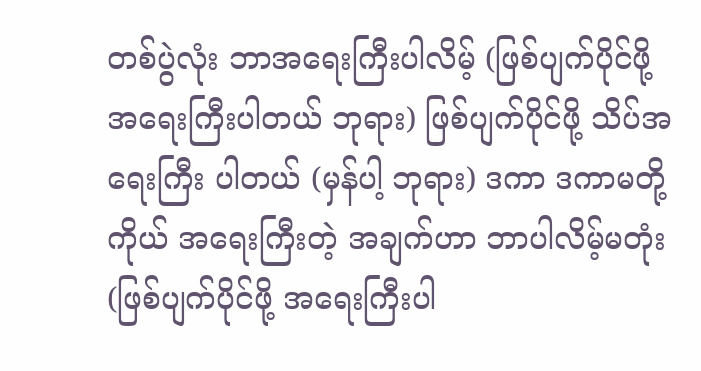တစ်ပွဲလုံး ဘာအရေးကြီးပါလိမ့် (ဖြစ်ပျက်ပိုင်ဖို့ အရေးကြီးပါတယ် ဘုရား) ဖြစ်ပျက်ပိုင်ဖို့ သိပ်အရေးကြီး ပါတယ် (မှန်ပါ့ ဘုရား) ဒကာ ဒကာမတို့ ကိုယ် အရေးကြီးတဲ့ အချက်ဟာ ဘာပါလိမ့်မတုံး (ဖြစ်ပျက်ပိုင်ဖို့ အရေးကြီးပါ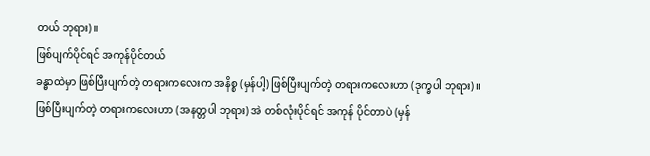တယ် ဘုရား)။
ဖြစ်ပျက်ပိုင်ရင် အကုန်ပိုင်တယ်
ခန္ဓာထဲမှာ ဖြစ်ပြီးပျက်တဲ့ တရားကလေးက အနိစ္စ (မှန်ပါ့) ဖြစ်ပြီးပျက်တဲ့ တရားကလေးဟာ (ဒုက္ခပါ ဘုရား)။ ဖြစ်ပြီးပျက်တဲ့ တရားကလေးဟာ (အနတ္တပါ ဘုရား) အဲ တစ်လုံးပိုင်ရင် အကုန် ပိုင်တာပဲ (မှန်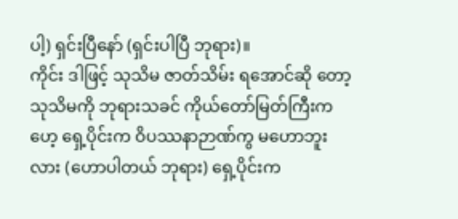ပါ့) ရှင်းပြီနော် (ရှင်းပါပြီ ဘုရား)။
ကိုင်း ဒါဖြင့် သုသိမ ဇာတ်သိမ်း ရအောင်ဆို တော့ သုသိမကို ဘုရားသခင် ကိုယ်တော်မြတ်ကြီးက ဟေ့ ရှေ့ပိုင်းက ဝိပဿနာဉာဏ်ကွ မဟောဘူးလား (ဟောပါတယ် ဘုရား) ရှေ့ပိုင်းက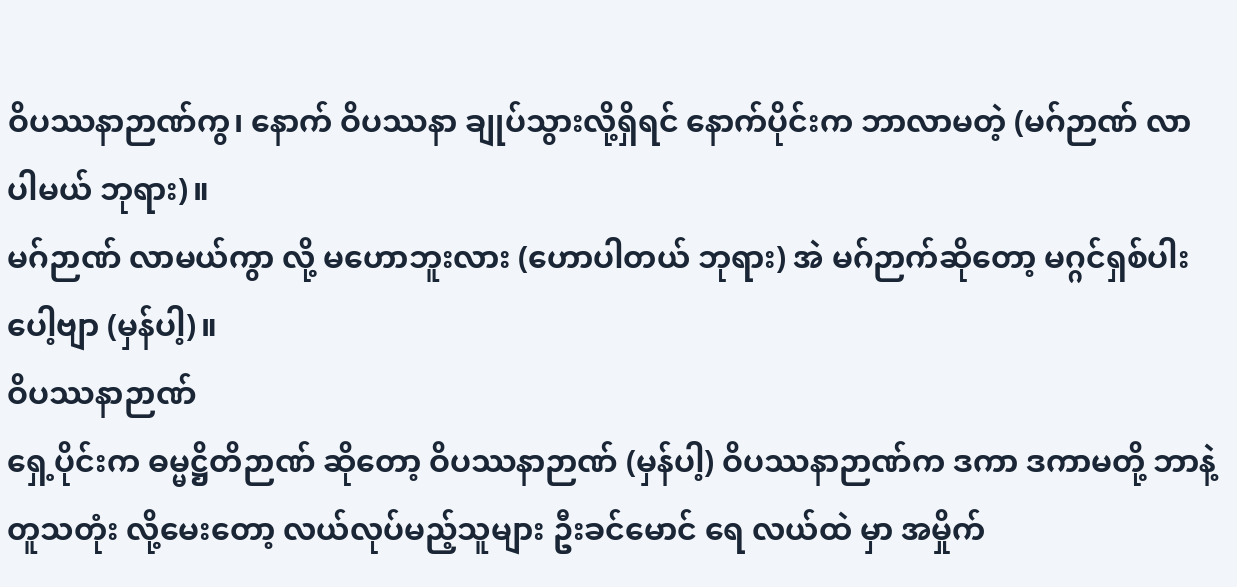ဝိပဿနာဉာဏ်ကွ၊ နောက် ဝိပဿနာ ချုပ်သွားလို့ရှိရင် နောက်ပိုင်းက ဘာလာမတဲ့ (မဂ်ဉာဏ် လာပါမယ် ဘုရား)။
မဂ်ဉာဏ် လာမယ်ကွာ လို့ မဟောဘူးလား (ဟောပါတယ် ဘုရား) အဲ မဂ်ဉာက်ဆိုတော့ မဂ္ဂင်ရှစ်ပါး ပေါ့ဗျာ (မှန်ပါ့)။
ဝိပဿနာဉာဏ်
ရှေ့ပိုင်းက ဓမ္မဋ္ဌိတိဉာဏ် ဆိုတော့ ဝိပဿနာဉာဏ် (မှန်ပါ့) ဝိပဿနာဉာဏ်က ဒကာ ဒကာမတို့ ဘာနဲ့တူသတုံး လို့မေးတော့ လယ်လုပ်မည့်သူများ ဦးခင်မောင် ရေ လယ်ထဲ မှာ အမှိုက်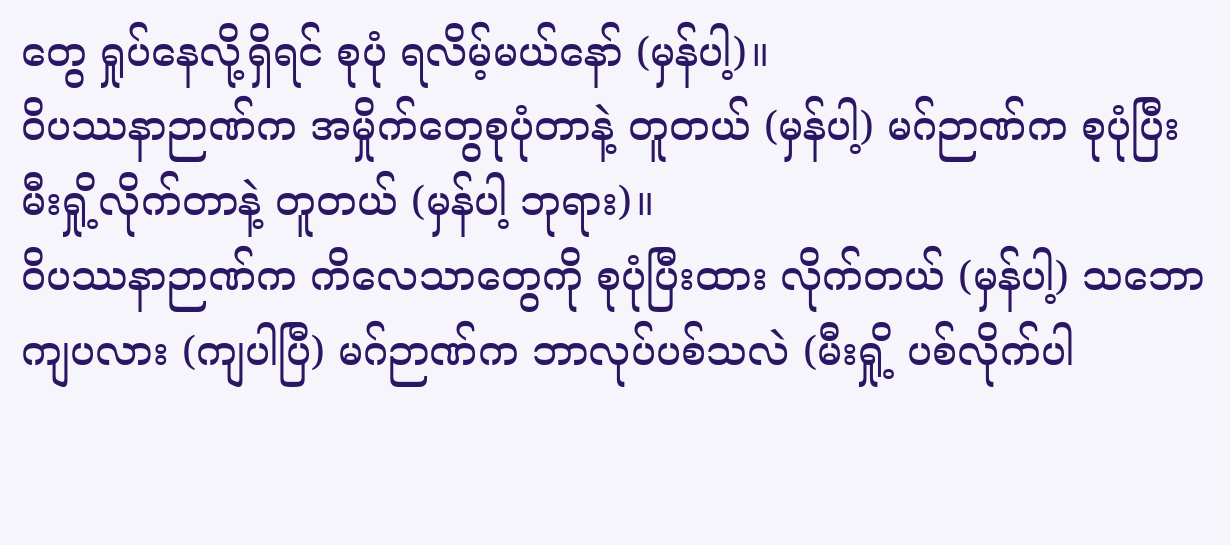တွေ ရှုပ်နေလို့ရှိရင် စုပုံ ရလိမ့်မယ်နော် (မှန်ပါ့)။
ဝိပဿနာဉာဏ်က အမှိုက်တွေစုပုံတာနဲ့ တူတယ် (မှန်ပါ့) မဂ်ဉာဏ်က စုပုံပြီး မီးရှို့လိုက်တာနဲ့ တူတယ် (မှန်ပါ့ ဘုရား)။
ဝိပဿနာဉာဏ်က ကိလေသာတွေကို စုပုံပြီးထား လိုက်တယ် (မှန်ပါ့) သဘောကျပလား (ကျပါပြီ) မဂ်ဉာဏ်က ဘာလုပ်ပစ်သလဲ (မီးရှို့ ပစ်လိုက်ပါ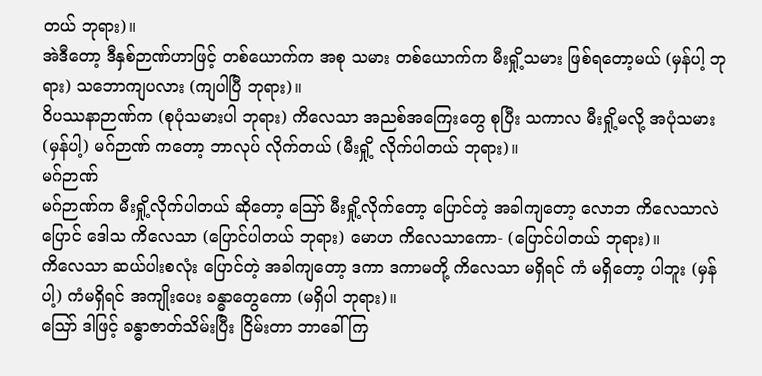တယ် ဘုရား)။
အဲဒီတော့ ဒီနှစ်ဉာဏ်ဟာဖြင့် တစ်ယောက်က အစု သမား တစ်ယောက်က မီးရှို့သမား ဖြစ်ရတော့မယ် (မှန်ပါ့ ဘုရား) သဘောကျပလား (ကျပါပြီ ဘုရား)။
ဝိပဿနာဉာဏ်က (စုပုံသမားပါ ဘုရား) ကိလေသာ အညစ်အကြေးတွေ စုပြီး သကာလ မီးရှို့မလို့ အပုံသမား (မှန်ပါ့) မဂ်ဉာဏ် ကတော့ ဘာလုပ် လိုက်တယ် (မီးရှို့ လိုက်ပါတယ် ဘုရား)။
မဂ်ဉာဏ်
မဂ်ဉာဏ်က မီးရှို့လိုက်ပါတယ် ဆိုတော့ သြော် မီးရှို့လိုက်တော့ ပြောင်တဲ့ အခါကျတော့ လောဘ ကိလေသာလဲ ပြောင် ဒေါသ ကိလေသာ (ပြောင်ပါတယ် ဘုရား) မောဟ ကိလေသာကော- (ပြောင်ပါတယ် ဘုရား)။
ကိလေသာ ဆယ်ပါးစလုံး ပြောင်တဲ့ အခါကျတော့ ဒကာ ဒကာမတို့ ကိလေသာ မရှိရင် ကံ မရှိတော့ ပါဘူး (မှန်ပါ့) ကံမရှိရင် အကျိုးပေး ခန္ဓာတွေကော (မရှိပါ ဘုရား)။
ဪ ဒါဖြင့် ခန္ဓာဇာတ်သိမ်းပြီး ငြိမ်းတာ ဘာခေါ်ကြ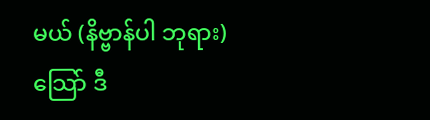မယ် (နိဗ္ဗာန်ပါ ဘုရား) သြော် ဒီ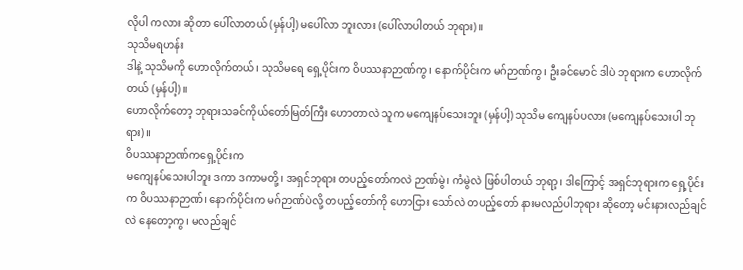လိုပါ ကလား ဆိုတာ ပေါ်လာတယ် (မှန်ပါ့) မပေါ်လာ ဘူးလား (ပေါ်လာပါတယ် ဘုရား)။
သုသိမရဟန်း
ဒါနဲ့ သုသိမကို ဟောလိုက်တယ်၊ သုသိမရေ ရှေ့ပိုင်းက ဝိပဿနာဉာဏ်ကွ၊ နောက်ပိုင်းက မဂ်ဉာဏ်ကွ၊ ဦးခင်မောင် ဒါပဲ ဘုရားက ဟောလိုက်တယ် (မှန်ပါ့)။
ဟောလိုက်တော့ ဘုရားသခင်ကိုယ်တော်မြတ်ကြီး ဟောတာလဲ သူက မကျေနပ်သေးဘူး (မှန်ပါ့) သုသိမ ကျေနပ်ပလား (မကျေနပ်သေးပါ ဘုရား)။
ဝိပဿနာဉာဏ်ကရှေ့ပိုင်းက
မကျေနပ်သေးပါဘူး ဒကာ ဒကာမတို့၊ အရှင်ဘုရား တပည့်တော်ကလဲ ဉာဏ်မွဲ၊ ကံမွဲလဲ ဖြစ်ပါတယ် ဘုရာ့၊ ဒါကြောင့် အရှင်ဘုရားက ရှေ့ပိုင်းက ဝိပဿနာဉာဏ်၊ နောက်ပိုင်းက မဂ်ဉာဏ်ပဲလို့ တပည့်တော်ကို ဟောငြား သော်လဲ တပည့်တော် နားမလည်ပါဘုရား ဆိုတော့ မင်းနားလည်ချင်လဲ နေတော့ကွ၊ မလည်ချင်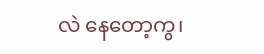လဲ နေတော့ကွ၊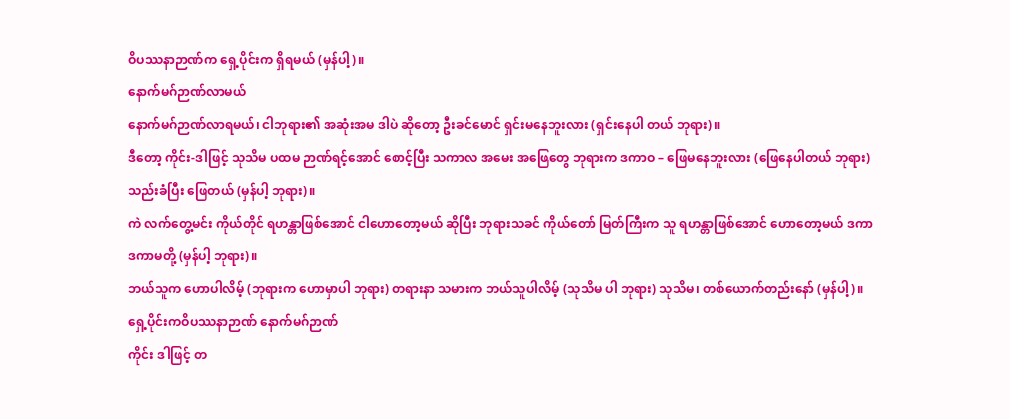ဝိပဿနာဉာဏ်က ရှေ့ပိုင်းက ရှိရမယ် (မှန်ပါ့)။
နောက်မဂ်ဉာဏ်လာမယ်
နောက်မဂ်ဉာဏ်လာရမယ်၊ ငါဘုရား၏ အဆုံးအမ ဒါပဲ ဆိုတော့ ဦးခင်မောင် ရှင်းမနေဘူးလား (ရှင်းနေပါ တယ် ဘုရား)။
ဒီတော့ ကိုင်း-ဒါဖြင့် သုသိမ ပထမ ဉာဏ်ရင့်အောင် စောင့်ပြီး သကာလ အမေး အဖြေတွေ ဘုရားက ဒကာဝ – ဖြေမနေဘူးလား (ဖြေနေပါတယ် ဘုရား) သည်းခံပြီး ဖြေတယ် (မှန်ပါ့ ဘုရား)။
ကဲ လက်တွေ့မင်း ကိုယ်တိုင် ရဟန္တာဖြစ်အောင် ငါဟောတော့မယ် ဆိုပြီး ဘုရားသခင် ကိုယ်တော် မြတ်ကြီးက သူ ရဟန္တာဖြစ်အောင် ဟောတော့မယ် ဒကာ ဒကာမတို့ (မှန်ပါ့ ဘုရား)။
ဘယ်သူက ဟောပါလိမ့် (ဘုရားက ဟောမှာပါ ဘုရား) တရားနာ သမားက ဘယ်သူပါလိမ့် (သုသိမ ပါ ဘုရား) သုသိမ၊ တစ်ယောက်တည်းနော် (မှန်ပါ့)။
ရှေ့ပိုင်းကဝိပဿနာဉာဏ် နောက်မဂ်ဉာဏ်
ကိုင်း ဒါဖြင့် တ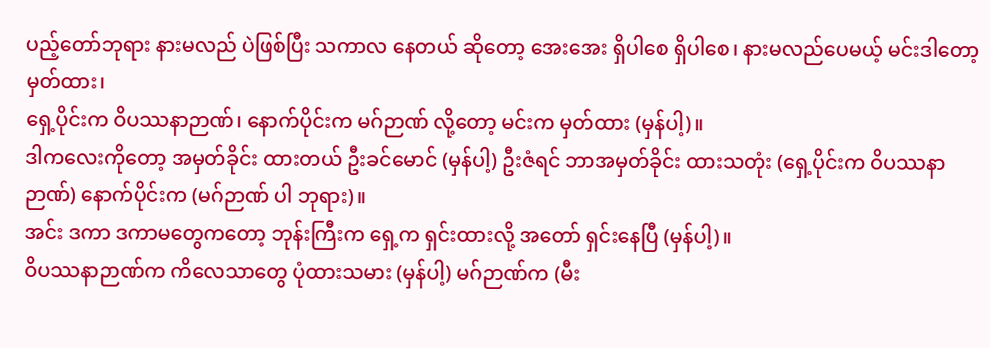ပည့်တော်ဘုရား နားမလည် ပဲဖြစ်ပြီး သကာလ နေတယ် ဆိုတော့ အေးအေး ရှိပါစေ ရှိပါစေ၊ နားမလည်ပေမယ့် မင်းဒါတော့ မှတ်ထား၊
ရှေ့ပိုင်းက ဝိပဿနာဉာဏ်၊ နောက်ပိုင်းက မဂ်ဉာဏ် လို့တော့ မင်းက မှတ်ထား (မှန်ပါ့)။
ဒါကလေးကိုတော့ အမှတ်ခိုင်း ထားတယ် ဦးခင်မောင် (မှန်ပါ့) ဦးဇံရင် ဘာအမှတ်ခိုင်း ထားသတုံး (ရှေ့ပိုင်းက ဝိပဿနာဉာဏ်) နောက်ပိုင်းက (မဂ်ဉာဏ် ပါ ဘုရား)။
အင်း ဒကာ ဒကာမတွေကတော့ ဘုန်းကြီးက ရှေ့က ရှင်းထားလို့ အတော် ရှင်းနေပြီ (မှန်ပါ့)။
ဝိပဿနာဉာဏ်က ကိလေသာတွေ ပုံထားသမား (မှန်ပါ့) မဂ်ဉာဏ်က (မီး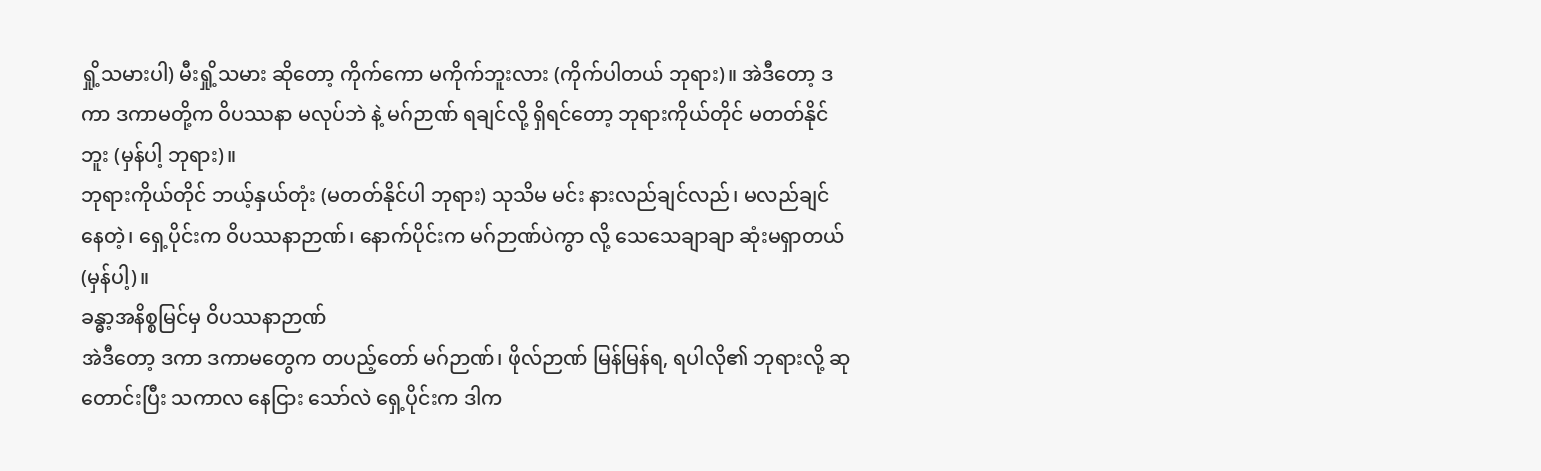ရှို့သမားပါ) မီးရှို့သမား ဆိုတော့ ကိုက်ကော မကိုက်ဘူးလား (ကိုက်ပါတယ် ဘုရား)။ အဲဒီတော့ ဒကာ ဒကာမတို့က ဝိပဿနာ မလုပ်ဘဲ နဲ့ မဂ်ဉာဏ် ရချင်လို့ ရှိရင်တော့ ဘုရားကိုယ်တိုင် မတတ်နိုင် ဘူး (မှန်ပါ့ ဘုရား)။
ဘုရားကိုယ်တိုင် ဘယ့်နှယ်တုံး (မတတ်နိုင်ပါ ဘုရား) သုသိမ မင်း နားလည်ချင်လည်၊ မလည်ချင် နေတဲ့၊ ရှေ့ပိုင်းက ဝိပဿနာဉာဏ်၊ နောက်ပိုင်းက မဂ်ဉာဏ်ပဲကွာ လို့ သေသေချာချာ ဆုံးမရှာတယ် (မှန်ပါ့)။
ခန္ဓာ့အနိစ္စမြင်မှ ဝိပဿနာဉာဏ်
အဲဒီတော့ ဒကာ ဒကာမတွေက တပည့်တော် မဂ်ဉာဏ်၊ ဖိုလ်ဉာဏ် မြန်မြန်ရ, ရပါလို၏ ဘုရားလို့ ဆုတောင်းပြီး သကာလ နေငြား သော်လဲ ရှေ့ပိုင်းက ဒါက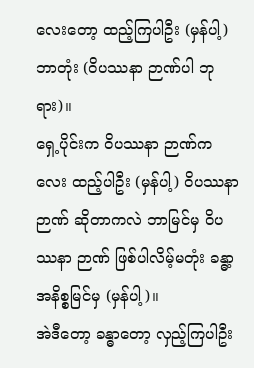လေးတော့ ထည့်ကြပါဦး (မှန်ပါ့) ဘာတုံး (ဝိပဿနာ ဉာဏ်ပါ ဘုရား)။
ရှေ့ပိုင်းက ဝိပဿနာ ဉာဏ်ကလေး ထည့်ပါဦး (မှန်ပါ့) ဝိပဿနာ ဉာဏ် ဆိုတာကလဲ ဘာမြင်မှ ဝိပဿနာ ဉာဏ် ဖြစ်ပါလိမ့်မတုံး ခန္ဓာ့ အနိစ္စမြင်မှ (မှန်ပါ့)။
အဲဒီတော့ ခန္ဓာတော့ လှည့်ကြပါဦး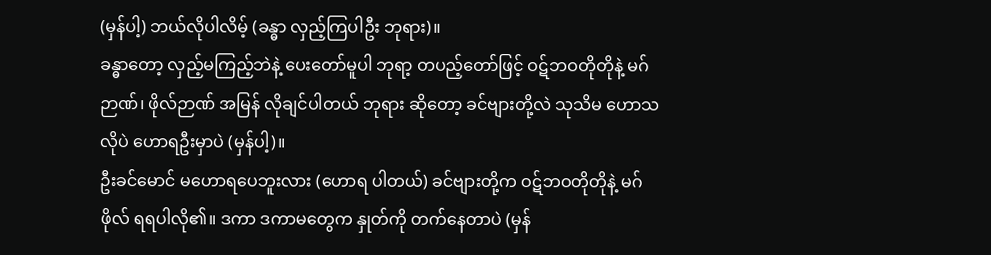(မှန်ပါ့) ဘယ်လိုပါလိမ့် (ခန္ဓာ လှည့်ကြပါဦး ဘုရား)။
ခန္ဓာတော့ လှည့်မကြည့်ဘဲနဲ့ ပေးတော်မူပါ ဘုရာ့ တပည့်တော်ဖြင့် ဝဋ်ဘဝတိုတိုနဲ့ မဂ်ဉာဏ်၊ ဖိုလ်ဉာဏ် အမြန် လိုချင်ပါတယ် ဘုရား ဆိုတော့ ခင်ဗျားတို့လဲ သုသိမ ဟောသလိုပဲ ဟောရဦးမှာပဲ (မှန်ပါ့)။
ဦးခင်မောင် မဟောရပေဘူးလား (ဟောရ ပါတယ်) ခင်ဗျားတို့က ဝဋ်ဘဝတိုတိုနဲ့ မဂ်ဖိုလ် ရရပါလို၏။ ဒကာ ဒကာမတွေက နှုတ်ကို တက်နေတာပဲ (မှန်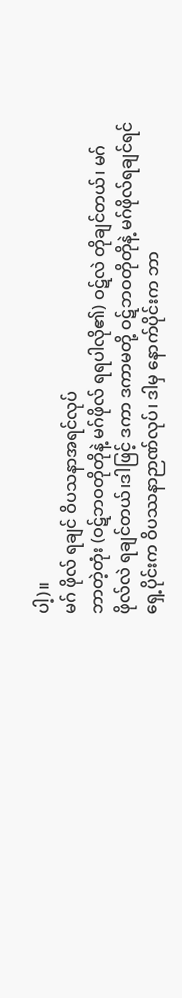ပါ့)။
မဂ် ဖိုလ် ရချင် ဝိပသနာအရင်လုပ်
ဘာတဲ့တုံး (ဝဋ်ဘဝတိုတိုနဲ့ မဂ်ဖိုလ် ရရပါလို၏) ဝဋ်လဲ တိုချင်တယ်၊ မဂ်ဖိုလ်လဲ ရချင်တယ်၊ဒါဖြင့် ဒကာ ဒကာမတို့ ဝဋ်ဘဝတိုတိုနဲ့ မဂ်ဖိုလ်ရချင်ရင် ရှေ့ပိုင်းက ဝိပဿနာဉာဏ်လုပ်၊ ဒါမှ နောက်ပိုင်းက ဘာ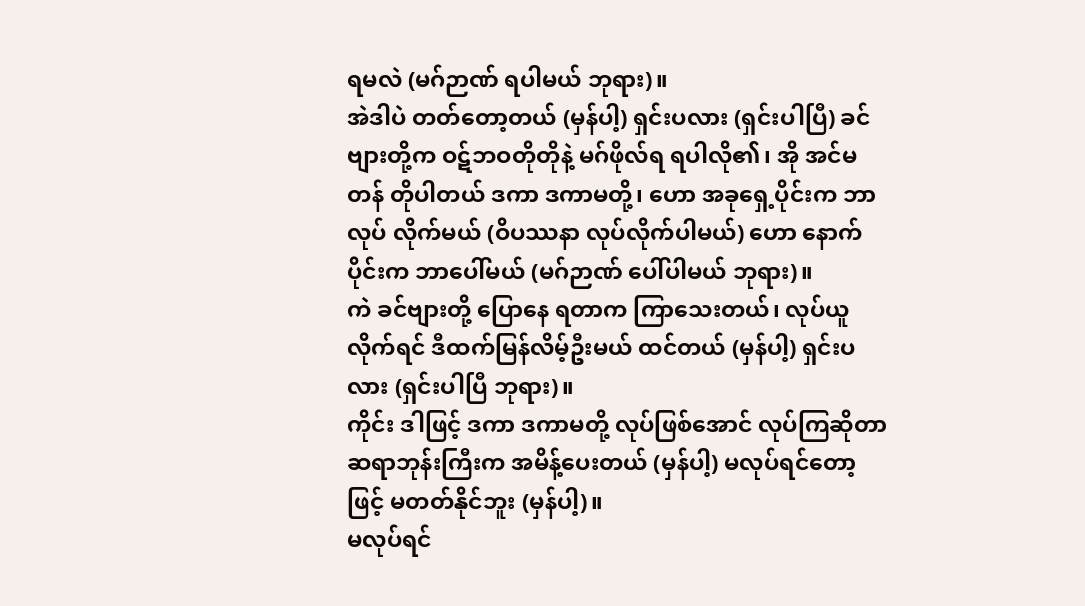ရမလဲ (မဂ်ဉာဏ် ရပါမယ် ဘုရား)။
အဲဒါပဲ တတ်တော့တယ် (မှန်ပါ့) ရှင်းပလား (ရှင်းပါပြီ) ခင်ဗျားတို့က ဝဋ်ဘဝတိုတိုနဲ့ မဂ်ဖိုလ်ရ ရပါလို၏၊ အို အင်မတန် တိုပါတယ် ဒကာ ဒကာမတို့၊ ဟော အခုရှေ့ပိုင်းက ဘာလုပ် လိုက်မယ် (ဝိပဿနာ လုပ်လိုက်ပါမယ်) ဟော နောက်ပိုင်းက ဘာပေါ်မယ် (မဂ်ဉာဏ် ပေါ်ပါမယ် ဘုရား)။
ကဲ ခင်ဗျားတို့ ပြောနေ ရတာက ကြာသေးတယ်၊ လုပ်ယူလိုက်ရင် ဒီထက်မြန်လိမ့်ဦးမယ် ထင်တယ် (မှန်ပါ့) ရှင်းပလား (ရှင်းပါပြီ ဘုရား)။
ကိုင်း ဒါဖြင့် ဒကာ ဒကာမတို့ လုပ်ဖြစ်အောင် လုပ်ကြဆိုတာ ဆရာဘုန်းကြီးက အမိန့်ပေးတယ် (မှန်ပါ့) မလုပ်ရင်တော့ဖြင့် မတတ်နိုင်ဘူး (မှန်ပါ့)။
မလုပ်ရင်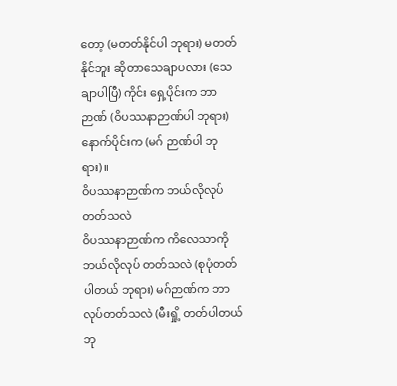တော့ (မတတ်နိုင်ပါ ဘုရား) မတတ်နိုင်ဘူး ဆိုတာသေချာပလား (သေချာပါပြီ) ကိုင်း ရှေ့ပိုင်းက ဘာဉာဏ် (ဝိပဿနာဉာဏ်ပါ ဘုရား) နောက်ပိုင်းက (မဂ် ဉာဏ်ပါ ဘုရား)။
ဝိပဿနာဉာဏ်က ဘယ်လိုလုပ်တတ်သလဲ
ဝိပဿနာဉာဏ်က ကိလေသာကို ဘယ်လိုလုပ် တတ်သလဲ (စုပုံတတ်ပါတယ် ဘုရား) မဂ်ဉာဏ်က ဘာလုပ်တတ်သလဲ (မီးရှို့ တတ်ပါတယ် ဘု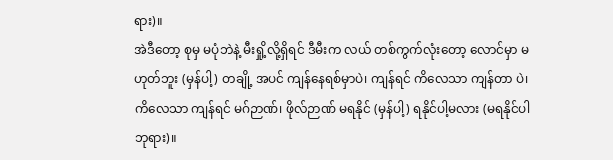ရား)။
အဲဒီတော့ စုမှ မပုံဘဲနဲ့ မီးရှို့လို့ရှိရင် ဒီမီးက လယ် တစ်ကွက်လုံးတော့ လောင်မှာ မဟုတ်ဘူး (မှန်ပါ့) တချို့ အပင် ကျန်နေရစ်မှာပဲ၊ ကျန်ရင် ကိလေသာ ကျန်တာ ပဲ၊ ကိလေသာ ကျန်ရင် မဂ်ဉာဏ်၊ ဖိုလ်ဉာဏ် မရနိုင် (မှန်ပါ့) ရနိုင်ပါ့မလား (မရနိုင်ပါ ဘုရား)။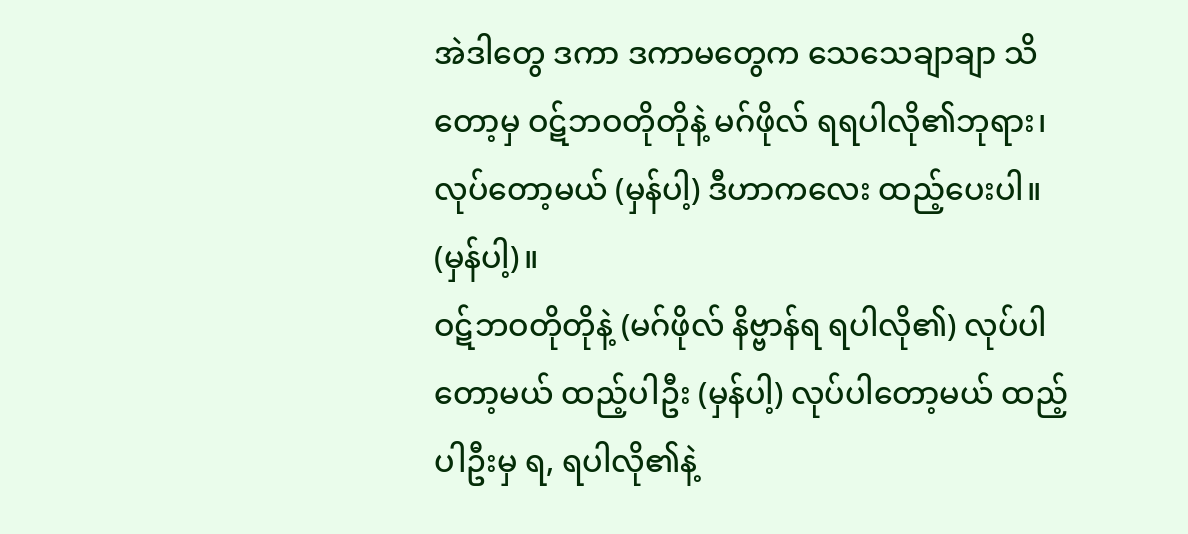အဲဒါတွေ ဒကာ ဒကာမတွေက သေသေချာချာ သိတော့မှ ဝဋ်ဘဝတိုတိုနဲ့ မဂ်ဖိုလ် ရရပါလို၏ဘုရား၊ လုပ်တော့မယ် (မှန်ပါ့) ဒီဟာကလေး ထည့်ပေးပါ။ (မှန်ပါ့)။
ဝဋ်ဘဝတိုတိုနဲ့ (မဂ်ဖိုလ် နိဗ္ဗာန်ရ ရပါလို၏) လုပ်ပါ တော့မယ် ထည့်ပါဦး (မှန်ပါ့) လုပ်ပါတော့မယ် ထည့်ပါဦးမှ ရ, ရပါလို၏နဲ့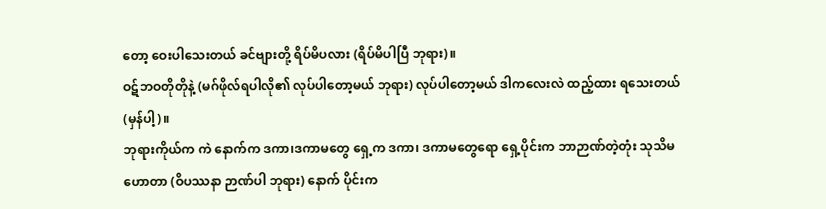တော့ ဝေးပါသေးတယ် ခင်ဗျားတို့ ရိပ်မိပလား (ရိပ်မိပါပြီ ဘုရား)။
ဝဋ်ဘဝတိုတိုနဲ့ (မဂ်ဖိုလ်ရပါလို၏ လုပ်ပါတော့မယ် ဘုရား) လုပ်ပါတော့မယ် ဒါကလေးလဲ ထည့်ထား ရသေးတယ် (မှန်ပါ့)။
ဘုရားကိုယ်က ကဲ နောက်က ဒကာ၊ဒကာမတွေ ရှေ့က ဒကာ၊ ဒကာမတွေရော ရှေ့ပိုင်းက ဘာဉာဏ်တဲ့တုံး သုသိမ ဟောတာ (ဝိပဿနာ ဉာဏ်ပါ ဘုရား) နောက် ပိုင်းက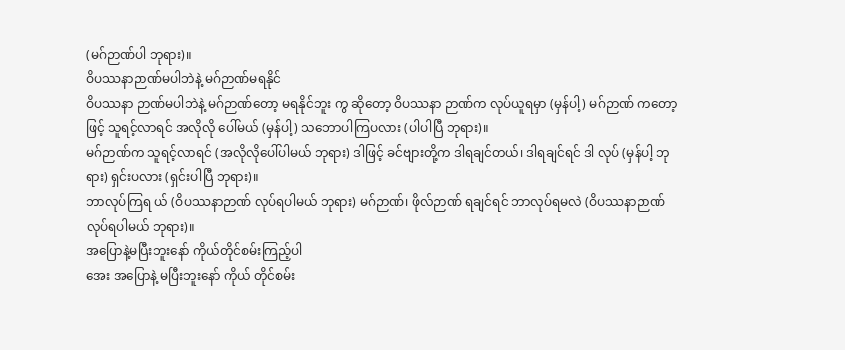(မဂ်ဉာဏ်ပါ ဘုရား)။
ဝိပဿနာဉာဏ်မပါဘဲနဲ့ မဂ်ဉာဏ်မရနိုင်
ဝိပဿနာ ဉာဏ်မပါဘဲနဲ့ မဂ်ဉာဏ်တော့ မရနိုင်ဘူး ကွ ဆိုတော့ ဝိပဿနာ ဉာဏ်က လုပ်ယူရမှာ (မှန်ပါ့) မဂ်ဉာဏ် ကတော့ဖြင့် သူရင့်လာရင် အလိုလို ပေါ်မယ် (မှန်ပါ့) သဘောပါကြပလား (ပါပါပြီ ဘုရား)။
မဂ်ဉာဏ်က သူရင့်လာရင် (အလိုလိုပေါ်ပါမယ် ဘုရား) ဒါဖြင့် ခင်ဗျားတို့က ဒါရချင်တယ်၊ ဒါရချင်ရင် ဒါ လုပ် (မှန်ပါ့ ဘုရား) ရှင်းပလား (ရှင်းပါပြီ ဘုရား)။
ဘာလုပ်ကြရ ယ် (ဝိပဿနာဉာဏ် လုပ်ရပါမယ် ဘုရား) မဂ်ဉာဏ်၊ ဖိုလ်ဉာဏ် ရချင်ရင် ဘာလုပ်ရမလဲ (ဝိပဿနာဉာဏ် လုပ်ရပါမယ် ဘုရား)။
အပြောနဲ့မပြီးဘူးနော် ကိုယ်တိုင်စမ်းကြည့်ပါ
အေး အပြောနဲ့ မပြီးဘူးနော် ကိုယ် တိုင်စမ်း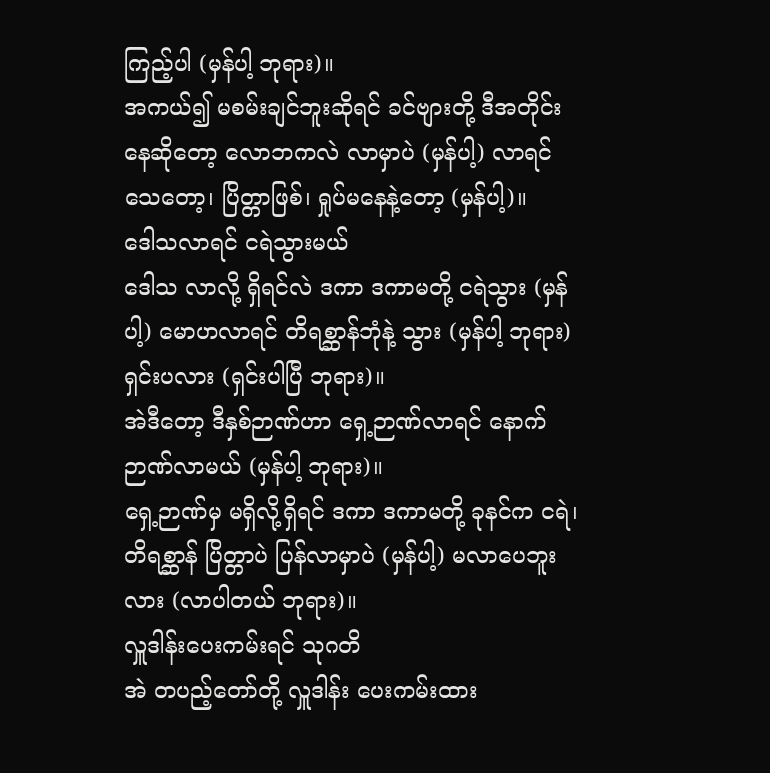ကြည့်ပါ (မှန်ပါ့ ဘုရား)။
အကယ်၍ မစမ်းချင်ဘူးဆိုရင် ခင်ဗျားတို့ ဒီအတိုင်း နေဆိုတော့ လောဘကလဲ လာမှာပဲ (မှန်ပါ့) လာရင် သေတော့၊ ပြိတ္တာဖြစ်၊ ရှုပ်မနေနဲ့တော့ (မှန်ပါ့)။
ဒေါသလာရင် ငရဲသွားမယ်
ဒေါသ လာလို့ ရှိရင်လဲ ဒကာ ဒကာမတို့ ငရဲသွား (မှန်ပါ့) မောဟလာရင် တိရစ္ဆာန်ဘုံနဲ့ သွား (မှန်ပါ့ ဘုရား) ရှင်းပလား (ရှင်းပါပြီ ဘုရား)။
အဲဒီတော့ ဒီနှစ်ဉာဏ်ဟာ ရှေ့ဉာဏ်လာရင် နောက် ဉာဏ်လာမယ် (မှန်ပါ့ ဘုရား)။
ရှေ့ဉာဏ်မှ မရှိလို့ရှိရင် ဒကာ ဒကာမတို့ ခုနင်က ငရဲ၊ တိရစ္ဆာန် ပြိတ္တာပဲ ပြန်လာမှာပဲ (မှန်ပါ့) မလာပေဘူးလား (လာပါတယ် ဘုရား)။
လှူဒါန်းပေးကမ်းရင် သုဂတိ
အဲ တပည့်တော်တို့ လှူဒါန်း ပေးကမ်းထား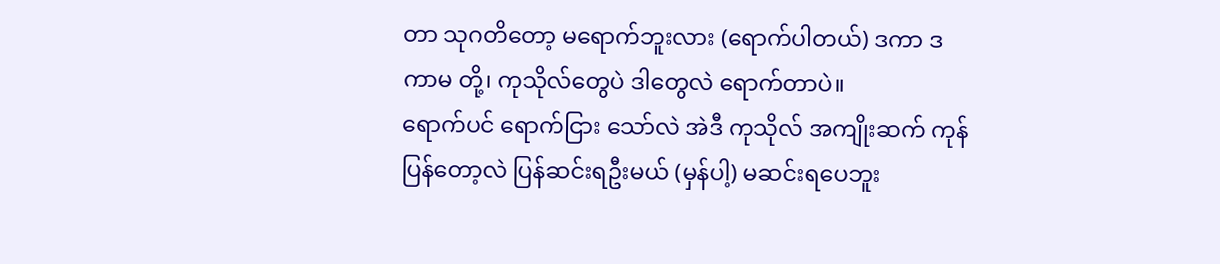တာ သုဂတိတော့ မရောက်ဘူးလား (ရောက်ပါတယ်) ဒကာ ဒကာမ တို့၊ ကုသိုလ်တွေပဲ ဒါတွေလဲ ရောက်တာပဲ။
ရောက်ပင် ရောက်ငြား သော်လဲ အဲဒီ ကုသိုလ် အကျိုးဆက် ကုန်ပြန်တော့လဲ ပြန်ဆင်းရဦးမယ် (မှန်ပါ့) မဆင်းရပေဘူး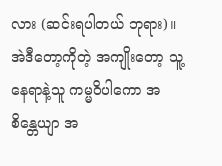လား (ဆင်းရပါတယ် ဘုရား)။
အဲဒီတော့ကိုတဲ့ အကျိုးတော့ သူ့နေရာနဲ့သူ ကမ္မဝိပါကော အစိန္တေယျာ အ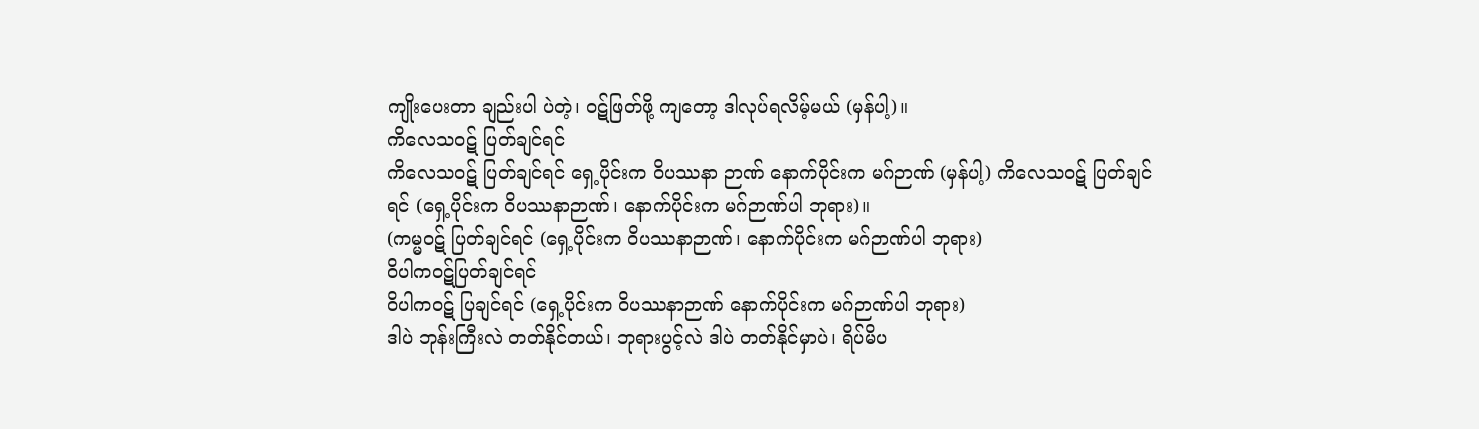ကျိုးပေးတာ ချည်းပါ ပဲတဲ့၊ ဝဋ်ဖြတ်ဖို့ ကျတော့ ဒါလုပ်ရလိမ့်မယ် (မှန်ပါ့)။
ကိလေသဝဋ် ပြတ်ချင်ရင်
ကိလေသဝဋ် ပြတ်ချင်ရင် ရှေ့ပိုင်းက ဝိပဿနာ ဉာဏ် နောက်ပိုင်းက မဂ်ဉာဏ် (မှန်ပါ့) ကိလေသဝဋ် ပြတ်ချင်ရင် (ရှေ့ပိုင်းက ဝိပဿနာဉာဏ်၊ နောက်ပိုင်းက မဂ်ဉာဏ်ပါ ဘုရား)။
(ကမ္မဝဋ် ပြတ်ချင်ရင် (ရှေ့ပိုင်းက ဝိပဿနာဉာဏ်၊ နောက်ပိုင်းက မဂ်ဉာဏ်ပါ ဘုရား)
ဝိပါကဝဋ်ပြတ်ချင်ရင်
ဝိပါကဝဋ် ပြချင်ရင် (ရှေ့ပိုင်းက ဝိပဿနာဉာဏ် နောက်ပိုင်းက မဂ်ဉာဏ်ပါ ဘုရား)
ဒါပဲ ဘုန်းကြီးလဲ တတ်နိုင်တယ်၊ ဘုရားပွင့်လဲ ဒါပဲ တတ်နိုင်မှာပဲ၊ ရိပ်မိပ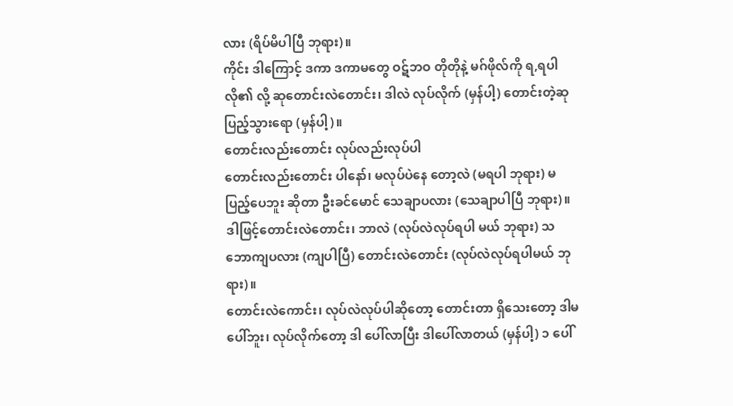လား (ရိပ်မိပါပြီ ဘုရား)။
ကိုင်း ဒါကြောင့် ဒကာ ဒကာမတွေ ဝဋ်ဘဝ တိုတိုနဲ့ မဂ်ဖိုလ်ကို ရ,ရပါလို၏ လို့ ဆုတောင်းလဲတောင်း၊ ဒါလဲ လုပ်လိုက် (မှန်ပါ့) တောင်းတဲ့ဆု ပြည့်သွားရော (မှန်ပါ့)။
တောင်းလည်းတောင်း လုပ်လည်းလုပ်ပါ
တောင်းလည်းတောင်း ပါနော်၊ မလုပ်ပဲနေ တော့လဲ (မရပါ ဘုရား) မပြည့်ပေဘူး ဆိုတာ ဦးခင်မောင် သေချာပလား (သေချာပါပြီ ဘုရား)။
ဒါဖြင့်တောင်းလဲတောင်း၊ ဘာလဲ (လုပ်လဲလုပ်ရပါ မယ် ဘုရား) သဘောကျပလား (ကျပါပြီ) တောင်းလဲတောင်း (လုပ်လဲလုပ်ရပါမယ် ဘုရား)။
တောင်းလဲကောင်း၊ လုပ်လဲလုပ်ပါဆိုတော့ တောင်းတာ ရှိသေးတော့ ဒါမပေါ်ဘူး၊ လုပ်လိုက်တော့ ဒါ ပေါ်လာပြီး ဒါပေါ်လာတယ် (မှန်ပါ့) ၁ ပေါ်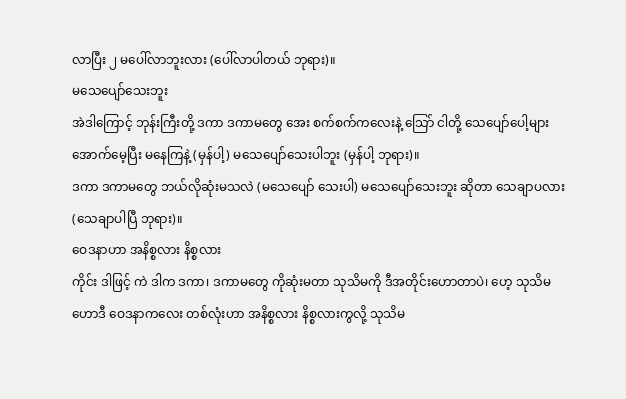လာပြီး ၂ မပေါ်လာဘူးလား (ပေါ်လာပါတယ် ဘုရား)။
မသေပျော်သေးဘူး
အဲဒါကြောင့် ဘုန်းကြီးတို့ ဒကာ ဒကာမတွေ အေး စက်စက်ကလေးနဲ့ သြော် ငါတို့ သေပျော်ပေါ့များ အောက်မေ့ပြီး မနေကြနဲ့ (မှန်ပါ့) မသေပျော်သေးပါဘူး (မှန်ပါ့ ဘုရား)။
ဒကာ ဒကာမတွေ ဘယ်လိုဆုံးမသလဲ (မသေပျော် သေးပါ) မသေပျော်သေးဘူး ဆိုတာ သေချာပလား (သေချာပါပြီ ဘုရား)။
ဝေဒနာဟာ အနိစ္စလား နိစ္စလား
ကိုင်း ဒါဖြင့် ကဲ ဒါက ဒကာ၊ ဒကာမတွေ ကိုဆုံးမတာ သုသိမကို ဒီအတိုင်းဟောတာပဲ၊ ဟေ့ သုသိမ ဟောဒီ ဝေဒနာကလေး တစ်လုံးဟာ အနိစ္စလား နိစ္စလားကွလို့ သုသိမ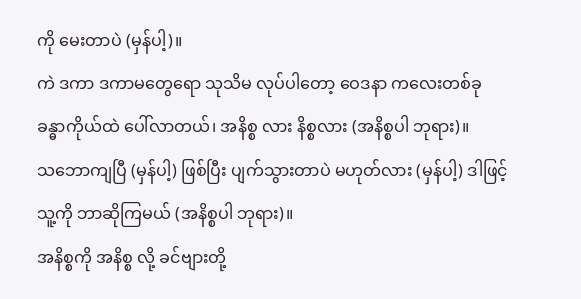ကို မေးတာပဲ (မှန်ပါ့)။
ကဲ ဒကာ ဒကာမတွေရော သုသိမ လုပ်ပါတော့ ဝေဒနာ ကလေးတစ်ခု ခန္ဓာကိုယ်ထဲ ပေါ်လာတယ်၊ အနိစ္စ လား နိစ္စလား (အနိစ္စပါ ဘုရား)။
သဘောကျပြီ (မှန်ပါ့) ဖြစ်ပြီး ပျက်သွားတာပဲ မဟုတ်လား (မှန်ပါ့) ဒါဖြင့် သူ့ကို ဘာဆိုကြမယ် (အနိစ္စပါ ဘုရား)။
အနိစ္စကို အနိစ္စ လို့ ခင်ဗျားတို့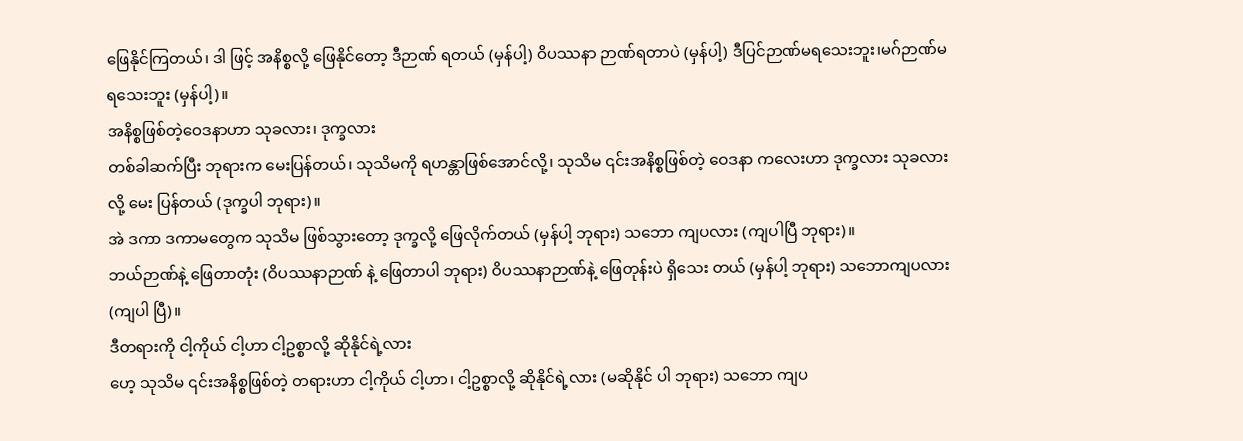ဖြေနိုင်ကြတယ်၊ ဒါ ဖြင့် အနိစ္စလို့ ဖြေနိုင်တော့ ဒီဉာဏ် ရတယ် (မှန်ပါ့) ဝိပဿနာ ဉာဏ်ရတာပဲ (မှန်ပါ့) ဒီပြင်ဉာဏ်မရသေးဘူး၊မဂ်ဉာဏ်မရသေးဘူး (မှန်ပါ့)။
အနိစ္စဖြစ်တဲ့ဝေဒနာဟာ သုခလား၊ ဒုက္ခလား
တစ်ခါဆက်ပြီး ဘုရားက မေးပြန်တယ်၊ သုသိမကို ရဟန္တာဖြစ်အောင်လို့၊ သုသိမ ၎င်းအနိစ္စဖြစ်တဲ့ ဝေဒနာ ကလေးဟာ ဒုက္ခလား သုခလားလို့ မေး ပြန်တယ် (ဒုက္ခပါ ဘုရား)။
အဲ ဒကာ ဒကာမတွေက သုသိမ ဖြစ်သွားတော့ ဒုက္ခလို့ ဖြေလိုက်တယ် (မှန်ပါ့ ဘုရား) သဘော ကျပလား (ကျပါပြီ ဘုရား)။
ဘယ်ဉာဏ်နဲ့ ဖြေတာတုံး (ဝိပဿနာဉာဏ် နဲ့ ဖြေတာပါ ဘုရား) ဝိပဿနာဉာဏ်နဲ့ ဖြေတုန်းပဲ ရှိသေး တယ် (မှန်ပါ့ ဘုရား) သဘောကျပလား (ကျပါ ပြီ)။
ဒီတရားကို ငါ့ကိုယ် ငါ့ဟာ ငါ့ဥစ္စာလို့ ဆိုနိုင်ရဲ့လား
ဟေ့ သုသိမ ၎င်းအနိစ္စဖြစ်တဲ့ တရားဟာ ငါ့ကိုယ် ငါ့ဟာ၊ ငါ့ဥစ္စာလို့ ဆိုနိုင်ရဲ့လား (မဆိုနိုင် ပါ ဘုရား) သဘော ကျပ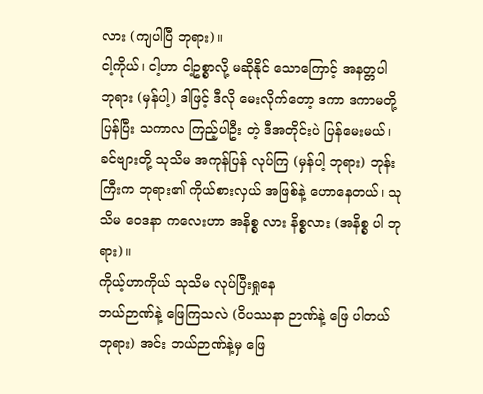လား (ကျပါပြီ ဘုရား)။
ငါ့ကိုယ်၊ ငါ့ဟာ ငါ့ဥစ္စာလို့ မဆိုနိုင် သောကြောင့် အနတ္တပါ ဘုရား (မှန်ပါ့) ဒါဖြင့် ဒီလို မေးလိုက်တော့ ဒကာ ဒကာမတို့ ပြန်ပြီး သကာလ ကြည့်ပါဦး တဲ့ ဒီအတိုင်းပဲ ပြန်မေးမယ်၊ ခင်ဗျားတို့ သုသိမ အကုန်ပြန် လုပ်ကြ (မှန်ပါ့ ဘုရား) ဘုန်းကြီးက ဘုရား၏ ကိုယ်စားလှယ် အဖြစ်နဲ့ ဟောနေတယ်၊ သုသိမ ဝေဒနာ ကလေးဟာ အနိစ္စ လား နိစ္စလား (အနိစ္စ ပါ ဘုရား)။
ကိုယ့်ဟာကိုယ် သုသိမ လုပ်ပြီးရှုနေ
ဘယ်ဉာဏ်နဲ့ ဖြေကြသလဲ (ဝိပဿနာ ဉာဏ်နဲ့ ဖြေ ပါတယ် ဘုရား) အင်း ဘယ်ဉာဏ်နဲ့မှ ဖြေ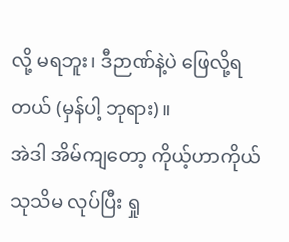လို့ မရဘူး၊ ဒီဉာဏ်နဲ့ပဲ ဖြေလို့ရတယ် (မှန်ပါ့ ဘုရား)။
အဲဒါ အိမ်ကျတော့ ကိုယ့်ဟာကိုယ် သုသိမ လုပ်ပြီး ရှု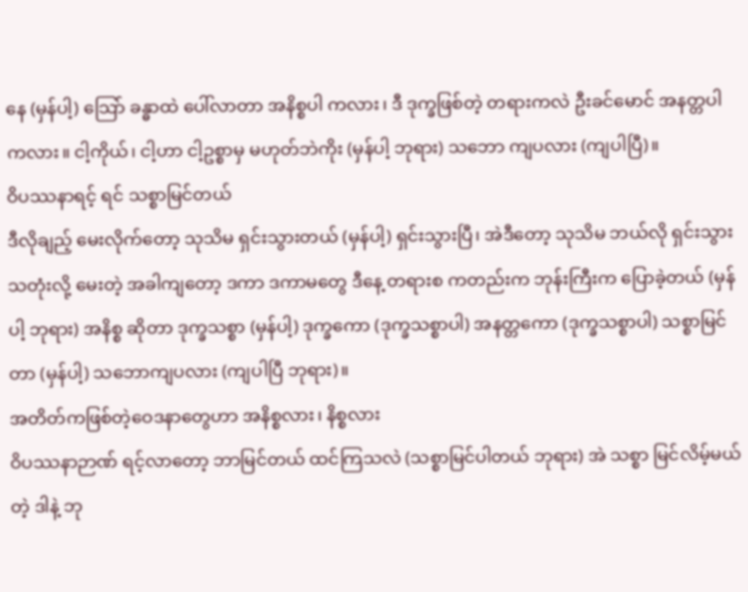နေ (မှန်ပါ့) သြော် ခန္ဓာထဲ ပေါ်လာတာ အနိစ္စပါ ကလား၊ ဒီ ဒုက္ခဖြစ်တဲ့ တရားကလဲ ဦးခင်မောင် အနတ္တပါ ကလား။ ငါ့ကိုယ်၊ ငါ့ဟာ ငါ့ဥစ္စာမှ မဟုတ်ဘဲကိုး (မှန်ပါ့ ဘုရား) သဘော ကျပလား (ကျပါပြီ)။
ဝိပဿနာရင့် ရင် သစ္စာမြင်တယ်
ဒီလိုချည့် မေးလိုက်တော့ သုသိမ ရှင်းသွားတယ် (မှန်ပါ့) ရှင်းသွားပြီ၊ အဲဒီတော့ သုသိမ ဘယ်လို ရှင်းသွားသတုံးလို့ မေးတဲ့ အခါကျတော့ ဒကာ ဒကာမတွေ ဒီနေ့ တရားစ ကတည်းက ဘုန်းကြီးက ပြောခဲ့တယ် (မှန်ပါ့ ဘုရား) အနိစ္စ ဆိုတာ ဒုက္ခသစ္စာ (မှန်ပါ့) ဒုက္ခကော (ဒုက္ခသစ္စာပါ) အနတ္တကော (ဒုက္ခသစ္စာပါ) သစ္စာမြင်တာ (မှန်ပါ့) သဘောကျပလား (ကျပါပြီ ဘုရား)။
အတိတ်ကဖြစ်တဲ့ဝေဒနာတွေဟာ အနိစ္စလား၊ နိစ္စလား
ဝိပဿနာဉာဏ် ရင့်လာတော့ ဘာမြင်တယ် ထင်ကြသလဲ (သစ္စာမြင်ပါတယ် ဘုရား) အဲ သစ္စာ မြင်လိမ့်မယ်တဲ့ ဒါနဲ့ ဘု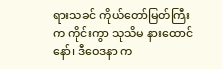ရားသခင် ကိုယ်တော်မြတ်ကြီး က ကိုင်းကွာ သုသိမ နားထောင်နော်၊ ဒီဝေဒနာ က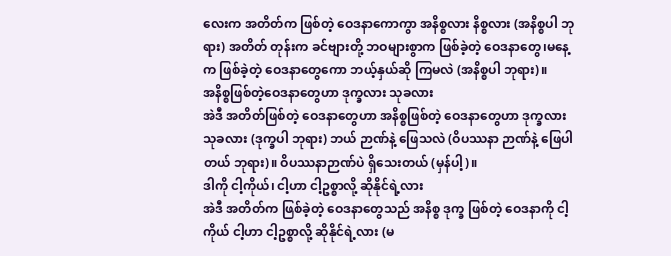လေးက အတိတ်က ဖြစ်တဲ့ ဝေဒနာကောကွာ အနိစ္စလား နိစ္စလား (အနိစ္စပါ ဘုရား) အတိတ် တုန်းက ခင်ဗျားတို့ ဘဝများစွာက ဖြစ်ခဲ့တဲ့ ဝေဒနာတွေ၊မနေ့က ဖြစ်ခဲ့တဲ့ ဝေဒနာတွေကော ဘယ့်နှယ်ဆို ကြမလဲ (အနိစ္စပါ ဘုရား)။
အနိစ္စဖြစ်တဲ့ဝေဒနာတွေဟာ ဒုက္ခလား သုခလား
အဲဒီ အတိတ်ဖြစ်တဲ့ ဝေဒနာတွေဟာ အနိစ္စဖြစ်တဲ့ ဝေဒနာတွေဟာ ဒုက္ခလား သုခလား (ဒုက္ခပါ ဘုရား) ဘယ် ဉာဏ်နဲ့ ဖြေသလဲ (ဝိပဿနာ ဉာဏ်နဲ့ ဖြေပါတယ် ဘုရား)။ ဝိပဿနာဉာဏ်ပဲ ရှိသေးတယ် (မှန်ပါ့)။
ဒါကို ငါ့ကိုယ်၊ ငါ့ဟာ ငါ့ဥစ္စာလို့ ဆိုနိုင်ရဲ့လား
အဲဒီ အတိတ်က ဖြစ်ခဲ့တဲ့ ဝေဒနာတွေသည် အနိစ္စ ဒုက္ခ ဖြစ်တဲ့ ဝေဒနာကို ငါ့ကိုယ် ငါ့ဟာ ငါ့ဥစ္စာလို့ ဆိုနိုင်ရဲ့လား (မ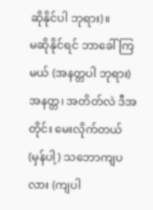ဆိုနိုင်ပါ ဘုရား)။
မဆိုနိုင်ရင် ဘာခေါ်ကြမယ် (အနတ္တပါ ဘုရား) အနတ္တ၊ အတိတ်လဲ ဒီအတိုင်း မေးလိုက်တယ် (မှန်ပါ့) သဘောကျပလား (ကျပါ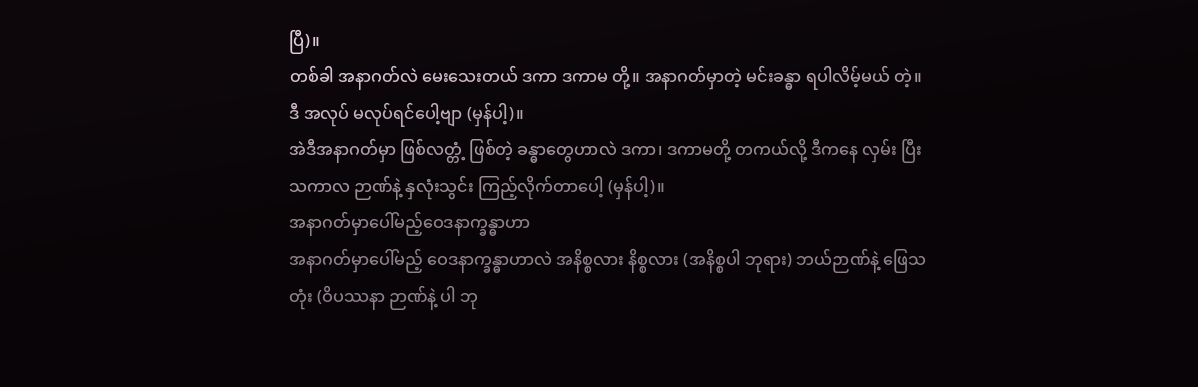ပြီ)။
တစ်ခါ အနာဂတ်လဲ မေးသေးတယ် ဒကာ ဒကာမ တို့။ အနာဂတ်မှာတဲ့ မင်းခန္ဓာ ရပါလိမ့်မယ် တဲ့။ ဒီ အလုပ် မလုပ်ရင်ပေါ့ဗျာ (မှန်ပါ့)။
အဲဒီအနာဂတ်မှာ ဖြစ်လတ္တံ့ ဖြစ်တဲ့ ခန္ဓာတွေဟာလဲ ဒကာ၊ ဒကာမတို့ တကယ်လို့ ဒီကနေ လှမ်း ပြီး သကာလ ဉာဏ်နဲ့ နှလုံးသွင်း ကြည့်လိုက်တာပေါ့ (မှန်ပါ့)။
အနာဂတ်မှာပေါ်မည့်ဝေဒနာက္ခန္ဓာဟာ
အနာဂတ်မှာပေါ်မည့် ဝေဒနာက္ခန္ဓာဟာလဲ အနိစ္စလား နိစ္စလား (အနိစ္စပါ ဘုရား) ဘယ်ဉာဏ်နဲ့ ဖြေသတုံး (ဝိပဿနာ ဉာဏ်နဲ့ ပါ ဘု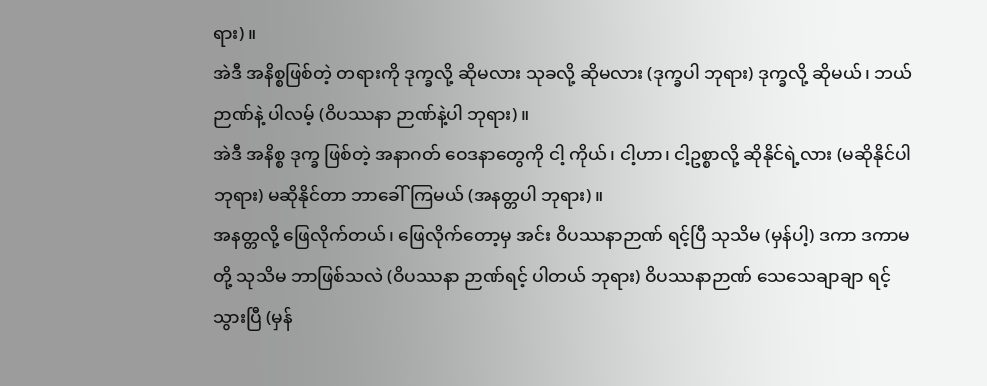ရား)။
အဲဒီ အနိစ္စဖြစ်တဲ့ တရားကို ဒုက္ခလို့ ဆိုမလား သုခလို့ ဆိုမလား (ဒုက္ခပါ ဘုရား) ဒုက္ခလို့ ဆိုမယ်၊ ဘယ်ဉာဏ်နဲ့ ပါလမ့် (ဝိပဿနာ ဉာဏ်နဲ့ပါ ဘုရား)။
အဲဒီ အနိစ္စ ဒုက္ခ ဖြစ်တဲ့ အနာဂတ် ဝေဒနာတွေကို ငါ့ ကိုယ်၊ ငါ့ဟာ၊ ငါ့ဥစ္စာလို့ ဆိုနိုင်ရဲ့လား (မဆိုနိုင်ပါ ဘုရား) မဆိုနိုင်တာ ဘာခေါ်ကြမယ် (အနတ္တပါ ဘုရား)။
အနတ္တလို့ ဖြေလိုက်တယ်၊ ဖြေလိုက်တော့မှ အင်း ဝိပဿနာဉာဏ် ရင့်ပြီ သုသိမ (မှန်ပါ့) ဒကာ ဒကာမတို့ သုသိမ ဘာဖြစ်သလဲ (ဝိပဿနာ ဉာဏ်ရင့် ပါတယ် ဘုရား) ဝိပဿနာဉာဏ် သေသေချာချာ ရင့်သွားပြီ (မှန်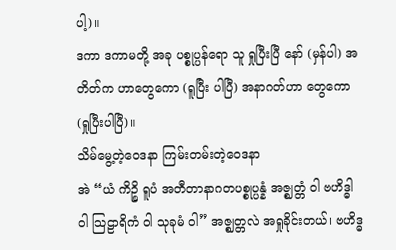ပါ့)။
ဒကာ ဒကာမတို့ အခု ပစ္စုပ္ပန်ရော သူ ရှုပြီးပြီ နော် (မှန်ပါ) အတိတ်က ဟာတွေကော (ရူပြီး ပါပြီ) အနာဂတ်ဟာ တွေကော (ရှုပြီးပါပြီ)။
သိမ်မွေ့တဲ့ဝေဒနာ ကြမ်းတမ်းတဲ့ဝေဒနာ
အဲ “ယံ ကိဉ္စိ ရူပံ အတီတာနာဂတပစ္စုပ္ပန္နံ အဇ္ဈတ္တံ ဝါ ဗဟိဒ္ဓါ ဝါ သြဠာရိကံ ဝါ သုခုမံ ဝါ” အဇ္ဈတ္တလဲ အရှုခိုင်းတယ်၊ ဗဟိဒ္ဓ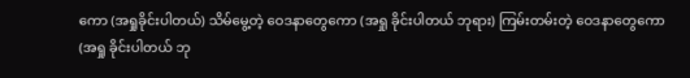ကော (အရှုခိုင်းပါတယ်) သိမ်မွေ့တဲ့ ဝေဒနာတွေကော (အရှု ခိုင်းပါတယ် ဘုရား) ကြမ်းတမ်းတဲ့ ဝေဒနာတွေကော (အရှု ခိုင်းပါတယ် ဘု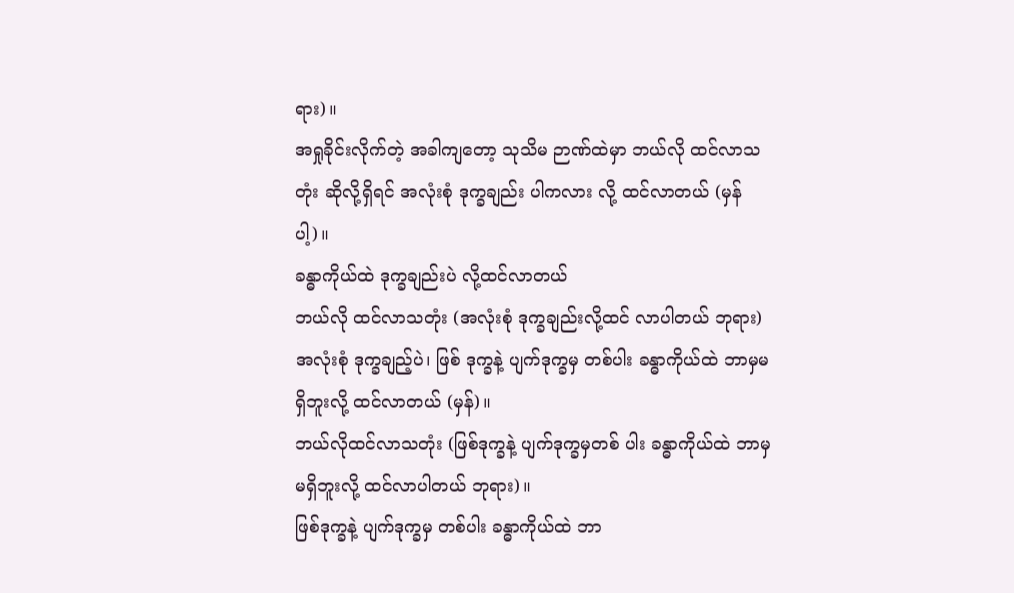ရား)။
အရှုခိုင်းလိုက်တဲ့ အခါကျတော့ သုသိမ ဉာဏ်ထဲမှာ ဘယ်လို ထင်လာသတုံး ဆိုလို့ရှိရင် အလုံးစုံ ဒုက္ခချည်း ပါကလား လို့ ထင်လာတယ် (မှန်ပါ့)။
ခန္ဓာကိုယ်ထဲ ဒုက္ခချည်းပဲ လို့ထင်လာတယ်
ဘယ်လို ထင်လာသတုံး (အလုံးစုံ ဒုက္ခချည်းလို့ထင် လာပါတယ် ဘုရား) အလုံးစုံ ဒုက္ခချည့်ပဲ၊ ဖြစ် ဒုက္ခနဲ့ ပျက်ဒုက္ခမှ တစ်ပါး ခန္ဓာကိုယ်ထဲ ဘာမှမရှိဘူးလို့ ထင်လာတယ် (မှန်)။
ဘယ်လိုထင်လာသတုံး (ဖြစ်ဒုက္ခနဲ့ ပျက်ဒုက္ခမှတစ် ပါး ခန္ဓာကိုယ်ထဲ ဘာမှမရှိဘူးလို့ ထင်လာပါတယ် ဘုရား)။
ဖြစ်ဒုက္ခနဲ့ ပျက်ဒုက္ခမှ တစ်ပါး ခန္ဓာကိုယ်ထဲ ဘာ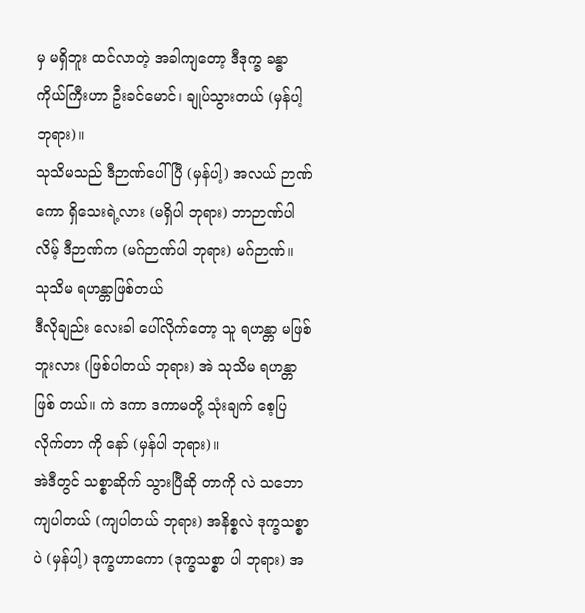မှ မရှိဘူး ထင်လာတဲ့ အခါကျတော့ ဒီဒုက္ခ ခန္ဓာ ကိုယ်ကြီးဟာ ဦးခင်မောင်၊ ချုပ်သွားတယ် (မှန်ပါ့ ဘုရား)။
သုသိမသည် ဒီဉာဏ်ပေါ်ပြီ (မှန်ပါ့) အလယ် ဉာဏ်ကော ရှိသေးရဲ့လား (မရှိပါ ဘုရား) ဘာဉာဏ်ပါလိမ့် ဒီဉာဏ်က (မဂ်ဉာဏ်ပါ ဘုရား) မဂ်ဉာဏ်။
သုသိမ ရဟန္တာဖြစ်တယ်
ဒီလိုချည်း လေးခါ ပေါ်လိုက်တော့ သူ ရဟန္တာ မဖြစ် ဘူးလား (ဖြစ်ပါတယ် ဘုရား) အဲ သုသိမ ရဟန္တာဖြစ် တယ်။ ကဲ ဒကာ ဒကာမတို့ သုံးချက် စေ့ပြလိုက်တာ ကို နော် (မှန်ပါ ဘုရား)။
အဲဒီတွင် သစ္စာဆိုက် သွားပြီဆို တာကို လဲ သဘောကျပါတယ် (ကျပါတယ် ဘုရား) အနိစ္စလဲ ဒုက္ခသစ္စာပဲ (မှန်ပါ့) ဒုက္ခဟာကော (ဒုက္ခသစ္စာ ပါ ဘုရား) အ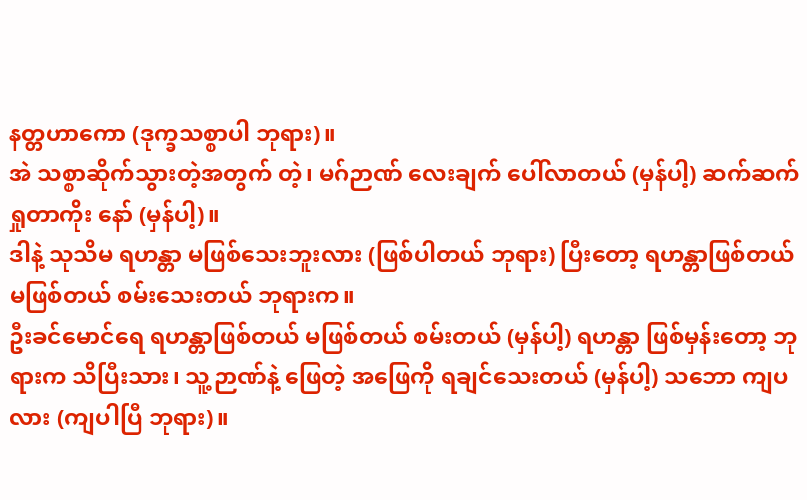နတ္တဟာကော (ဒုက္ခသစ္စာပါ ဘုရား)။
အဲ သစ္စာဆိုက်သွားတဲ့အတွက် တဲ့၊ မဂ်ဉာဏ် လေးချက် ပေါ်လာတယ် (မှန်ပါ့) ဆက်ဆက် ရှုတာကိုး နော် (မှန်ပါ့)။
ဒါနဲ့ သုသိမ ရဟန္တာ မဖြစ်သေးဘူးလား (ဖြစ်ပါတယ် ဘုရား) ပြီးတော့ ရဟန္တာဖြစ်တယ် မဖြစ်တယ် စမ်းသေးတယ် ဘုရားက။
ဦးခင်မောင်ရေ ရဟန္တာဖြစ်တယ် မဖြစ်တယ် စမ်းတယ် (မှန်ပါ့) ရဟန္တာ ဖြစ်မှန်းတော့ ဘုရားက သိပြီးသား၊ သူ့ဉာဏ်နဲ့ ဖြေတဲ့ အဖြေကို ရချင်သေးတယ် (မှန်ပါ့) သဘော ကျပလား (ကျပါပြီ ဘုရား)။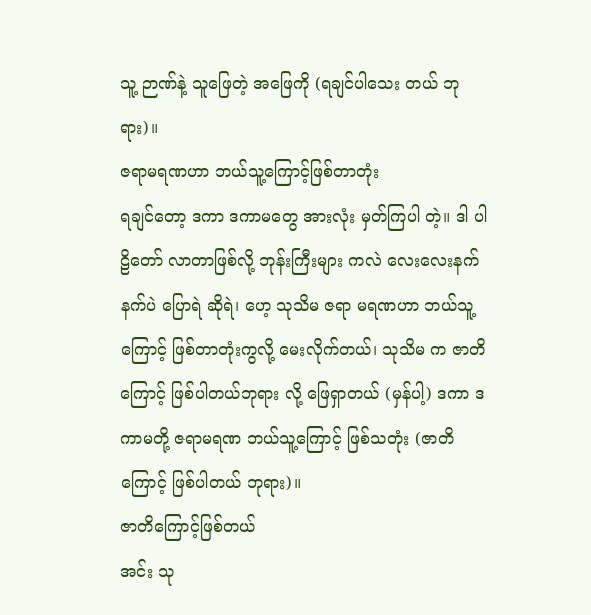သူ့ ဉာဏ်နဲ့ သူဖြေတဲ့ အဖြေကို (ရချင်ပါသေး တယ် ဘုရား)။
ဇရာမရဏဟာ ဘယ်သူ့ကြောင့်ဖြစ်တာတုံး
ရချင်တော့ ဒကာ ဒကာမတွေ အားလုံး မှတ်ကြပါ တဲ့။ ဒါ ပါဠိတော် လာတာဖြစ်လို့ ဘုန်းကြီးများ ကလဲ လေးလေးနက်နက်ပဲ ပြောရဲ ဆိုရဲ၊ ဟေ့ သုသိမ ဇရာ မရဏဟာ ဘယ်သူ့ကြောင့် ဖြစ်တာတုံးကွလို့ မေးလိုက်တယ်၊ သုသိမ က ဇာတိကြောင့် ဖြစ်ပါတယ်ဘုရား လို့ ဖြေရှာတယ် (မှန်ပါ့) ဒကာ ဒကာမတို့ ဇရာမရဏ ဘယ်သူ့ကြောင့် ဖြစ်သတုံး (ဇာတိကြောင့် ဖြစ်ပါတယ် ဘုရား)။
ဇာတိကြောင့်ဖြစ်တယ်
အင်း သု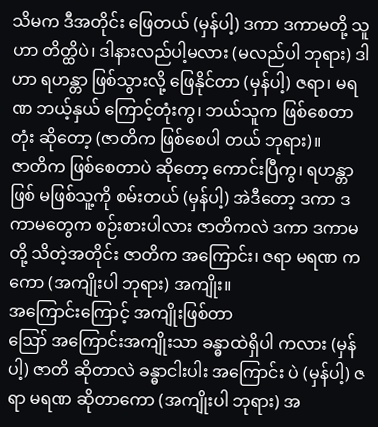သိမက ဒီအတိုင်း ဖြေတယ် (မှန်ပါ့) ဒကာ ဒကာမတို့ သူဟာ တိတ္ထိပဲ၊ ဒါနားလည်ပါ့မလား (မလည်ပါ ဘုရား) ဒါဟာ ရဟန္တာ ဖြစ်သွားလို့ ဖြေနိုင်တာ (မှန်ပါ့) ဇရာ၊ မရဏ ဘယ့်နှယ် ကြောင့်တုံးကွ၊ ဘယ်သူက ဖြစ်စေတာတုံး ဆိုတော့ (ဇာတိက ဖြစ်စေပါ တယ် ဘုရား)။
ဇာတိက ဖြစ်စေတာပဲ ဆိုတော့ ကောင်းပြီကွ၊ ရဟန္တာ ဖြစ် မဖြစ်သူ့ကို စမ်းတယ် (မှန်ပါ့) အဲဒီတော့ ဒကာ ဒကာမတွေက စဉ်းစားပါလား ဇာတိကလဲ ဒကာ ဒကာမတို့ သိတဲ့အတိုင်း ဇာတိက အကြောင်း၊ ဇရာ မရဏ ကကော (အကျိုးပါ ဘုရား) အကျိုး။
အကြောင်းကြောင့် အကျိုးဖြစ်တာ
ဪ အကြောင်းအကျိုးသာ ခန္ဓာထဲရှိပါ ကလား (မှန်ပါ့) ဇာတိ ဆိုတာလဲ ခန္ဓာငါးပါး အကြောင်း ပဲ (မှန်ပါ့) ဇရာ မရဏ ဆိုတာကော (အကျိုးပါ ဘုရား) အ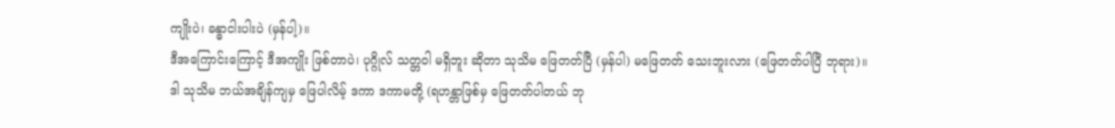ကျိုးပဲ၊ ခန္ဓာငါးပါးပဲ (မှန်ပါ့)။
ဒီအကြောင်းကြောင့် ဒီအကျိုး ဖြစ်တာပဲ၊ ပုဂ္ဂိုလ် သတ္တဝါ မရှိဘူး ဆိုတာ သုသိမ ဖြေတတ်ပြီ (မှန်ပါ) မဖြေတတ် သေးဘူးလား (ဖြေတတ်ပါပြီ ဘုရား)။
ဒါ သုသိမ ဘယ်အချိန်ကျမှ ဖြေပါလိမ့် ဒကာ ဒကာမတို့ (ရဟန္တာဖြစ်မှ ဖြေတတ်ပါတယ် ဘု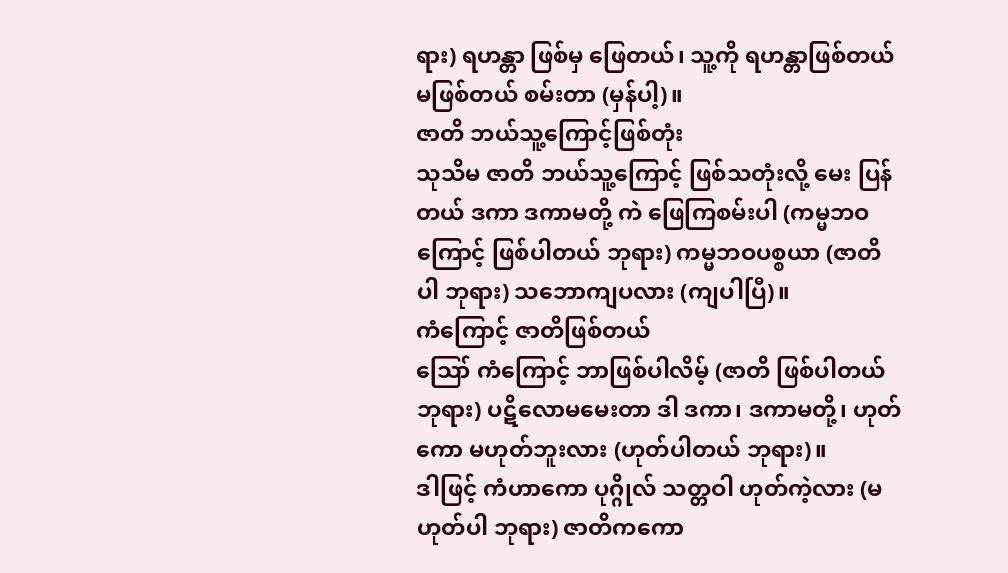ရား) ရဟန္တာ ဖြစ်မှ ဖြေတယ်၊ သူ့ကို ရဟန္တာဖြစ်တယ် မဖြစ်တယ် စမ်းတာ (မှန်ပါ့)။
ဇာတိ ဘယ်သူ့ကြောင့်ဖြစ်တုံး
သုသိမ ဇာတိ ဘယ်သူ့ကြောင့် ဖြစ်သတုံးလို့ မေး ပြန်တယ် ဒကာ ဒကာမတို့ ကဲ ဖြေကြစမ်းပါ (ကမ္မဘဝ ကြောင့် ဖြစ်ပါတယ် ဘုရား) ကမ္မဘဝပစ္စယာ (ဇာတိပါ ဘုရား) သဘောကျပလား (ကျပါပြီ)။
ကံကြောင့် ဇာတိဖြစ်တယ်
ဪ ကံကြောင့် ဘာဖြစ်ပါလိမ့် (ဇာတိ ဖြစ်ပါတယ် ဘုရား) ပဋိလောမမေးတာ ဒါ ဒကာ၊ ဒကာမတို့၊ ဟုတ်ကော မဟုတ်ဘူးလား (ဟုတ်ပါတယ် ဘုရား)။
ဒါဖြင့် ကံဟာကော ပုဂ္ဂိုလ် သတ္တဝါ ဟုတ်ကဲ့လား (မဟုတ်ပါ ဘုရား) ဇာတိကကော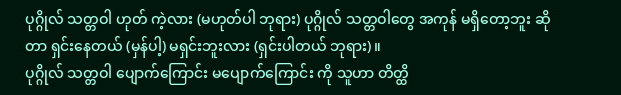ပုဂ္ဂိုလ် သတ္တဝါ ဟုတ် ကဲ့လား (မဟုတ်ပါ ဘုရား) ပုဂ္ဂိုလ် သတ္တဝါတွေ အကုန် မရှိတော့ဘူး ဆိုတာ ရှင်းနေတယ် (မှန်ပါ့) မရှင်းဘူးလား (ရှင်းပါတယ် ဘုရား)။
ပုဂ္ဂိုလ် သတ္တဝါ ပျောက်ကြောင်း မပျောက်ကြောင်း ကို သူဟာ တိတ္ထိ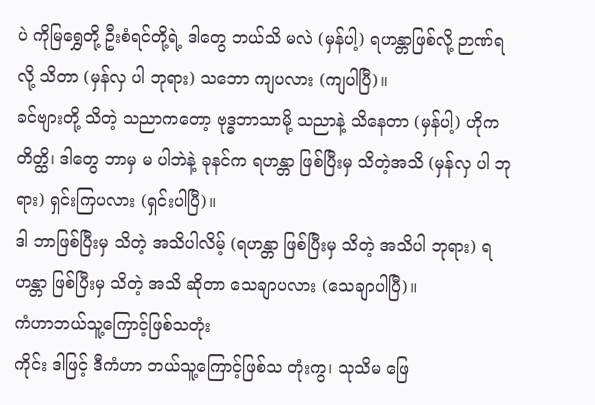ပဲ ကိုမြရွှေတို့ ဦးစံရင်တို့ရဲ့ ဒါတွေ ဘယ်သိ မလဲ (မှန်ပါ့) ရဟန္တာဖြစ်လို့ ဉာဏ်ရလို့ သိတာ (မှန်လှ ပါ ဘုရား) သဘော ကျပလား (ကျပါပြီ)။
ခင်ဗျားတို့ သိတဲ့ သညာကတော့ ဗုဒ္ဓဘာသာမို့ သညာနဲ့ သိနေတာ (မှန်ပါ့) ဟိုက တိတ္ထိ၊ ဒါတွေ ဘာမှ မ ပါဘဲနဲ့ ခုနင်က ရဟန္တာ ဖြစ်ပြီးမှ သိတဲ့အသိ (မှန်လှ ပါ ဘုရား) ရှင်းကြပလား (ရှင်းပါပြီ)။
ဒါ ဘာဖြစ်ပြီးမှ သိတဲ့ အသိပါလိမ့် (ရဟန္တာ ဖြစ်ပြီးမှ သိတဲ့ အသိပါ ဘုရား) ရဟန္တာ ဖြစ်ပြီးမှ သိတဲ့ အသိ ဆိုတာ သေချာပလား (သေချာပါပြီ)။
ကံဟာဘယ်သူ့ကြောင့်ဖြစ်သတုံး
ကိုင်း ဒါဖြင့် ဒီကံဟာ ဘယ်သူ့ကြောင့်ဖြစ်သ တုံးကွ၊ သုသိမ ဖြေ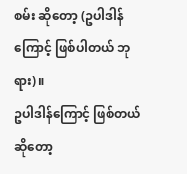စမ်း ဆိုတော့ (ဥပါဒါန်ကြောင့် ဖြစ်ပါတယ် ဘုရား)။
ဥပါဒါန်ကြောင့် ဖြစ်တယ်ဆိုတော့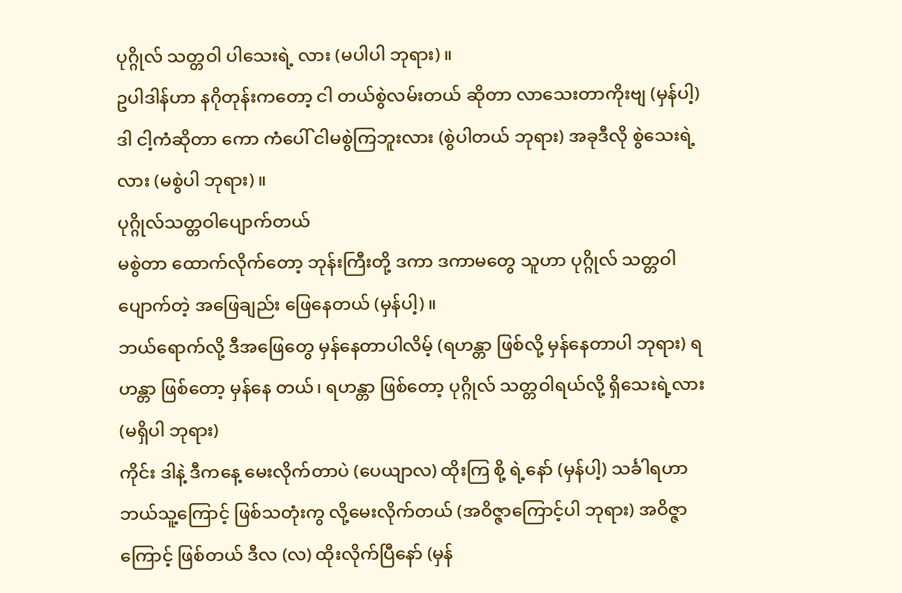ပုဂ္ဂိုလ် သတ္တဝါ ပါသေးရဲ့ လား (မပါပါ ဘုရား)။
ဥပါဒါန်ဟာ နဂိုတုန်းကတော့ ငါ တယ်စွဲလမ်းတယ် ဆိုတာ လာသေးတာကိုးဗျ (မှန်ပါ့) ဒါ ငါ့ကံဆိုတာ ကော ကံပေါ် ငါမစွဲကြဘူးလား (စွဲပါတယ် ဘုရား) အခုဒီလို စွဲသေးရဲ့လား (မစွဲပါ ဘုရား)။
ပုဂ္ဂိုလ်သတ္တဝါပျောက်တယ်
မစွဲတာ ထောက်လိုက်တော့ ဘုန်းကြီးတို့ ဒကာ ဒကာမတွေ သူဟာ ပုဂ္ဂိုလ် သတ္တဝါ ပျောက်တဲ့ အဖြေချည်း ဖြေနေတယ် (မှန်ပါ့)။
ဘယ်ရောက်လို့ ဒီအဖြေတွေ မှန်နေတာပါလိမ့် (ရဟန္တာ ဖြစ်လို့ မှန်နေတာပါ ဘုရား) ရဟန္တာ ဖြစ်တော့ မှန်နေ တယ်၊ ရဟန္တာ ဖြစ်တော့ ပုဂ္ဂိုလ် သတ္တဝါရယ်လို့ ရှိသေးရဲ့လား (မရှိပါ ဘုရား)
ကိုင်း ဒါနဲ့ ဒီကနေ့ မေးလိုက်တာပဲ (ပေယျာလ) ထိုးကြ စို့ ရဲ့နော် (မှန်ပါ့) သင်္ခါရဟာ ဘယ်သူ့ကြောင့် ဖြစ်သတုံးကွ လို့မေးလိုက်တယ် (အဝိဇ္ဇာကြောင့်ပါ ဘုရား) အဝိဇ္ဇာကြောင့် ဖြစ်တယ် ဒီလ (လ) ထိုးလိုက်ပြီနော် (မှန်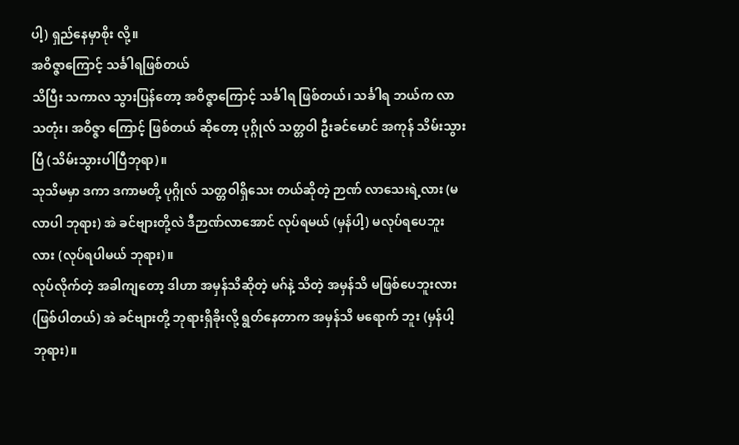ပါ့) ရှည်နေမှာစိုး လို့။
အဝိဇ္ဇာကြောင့် သင်္ခါရဖြစ်တယ်
သိပြီး သကာလ သွားပြန်တော့ အဝိဇ္ဇာကြောင့် သင်္ခါရ ဖြစ်တယ်၊ သင်္ခါရ ဘယ်က လာသတုံး၊ အဝိဇ္ဇာ ကြောင့် ဖြစ်တယ် ဆိုတော့ ပုဂ္ဂိုလ် သတ္တဝါ ဦးခင်မောင် အကုန် သိမ်းသွားပြီ (သိမ်းသွားပါပြီဘုရာ)။
သုသိမမှာ ဒကာ ဒကာမတို့ ပုဂ္ဂိုလ် သတ္တဝါရှိသေး တယ်ဆိုတဲ့ ဉာဏ် လာသေးရဲ့လား (မလာပါ ဘုရား) အဲ ခင်ဗျားတို့လဲ ဒီဉာဏ်လာအောင် လုပ်ရမယ် (မှန်ပါ့) မလုပ်ရပေဘူးလား (လုပ်ရပါမယ် ဘုရား)။
လုပ်လိုက်တဲ့ အခါကျတော့ ဒါဟာ အမှန်သိဆိုတဲ့ မဂ်နဲ့ သိတဲ့ အမှန်သိ မဖြစ်ပေဘူးလား (ဖြစ်ပါတယ်) အဲ ခင်ဗျားတို့ ဘုရားရှိခိုးလို့ ရွတ်နေတာက အမှန်သိ မရောက် ဘူး (မှန်ပါ့ ဘုရား)။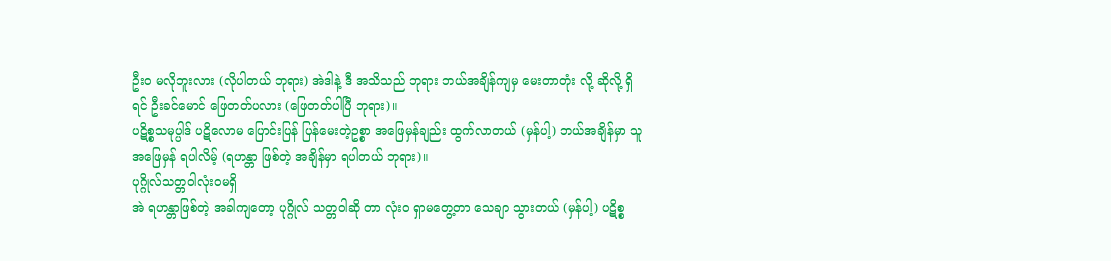ဦးဝ မလိုဘူးလား (လိုပါတယ် ဘုရား) အဲဒါနဲ့ ဒီ အသိသည် ဘုရား ဘယ်အချိန်ကျမှ မေးတာတုံး လို့ ဆိုလို့ ရှိရင် ဦးခင်မောင် ဖြေတတ်ပလား (ဖြေတတ်ပါပြီ ဘုရား)။
ပဋိစ္စသမုပ္ပါဒ် ပဋိလောမ ပြောင်းပြန် ပြန်မေးတဲ့ဥစ္စာ အဖြေမှန်ချည်း ထွက်လာတယ် (မှန်ပါ့) ဘယ်အချိန်မှာ သူ အဖြေမှန် ရပါလိမ့် (ရဟန္တာ ဖြစ်တဲ့ အချိန်မှာ ရပါတယ် ဘုရား)။
ပုဂ္ဂိုလ်သတ္တဝါလုံးဝမရှိ
အဲ ရဟန္တာဖြစ်တဲ့ အခါကျတော့ ပုဂ္ဂိုလ် သတ္တဝါဆို တာ လုံးဝ ရှာမတွေ့တာ သေချာ သွားတယ် (မှန်ပါ့) ပဋိစ္စ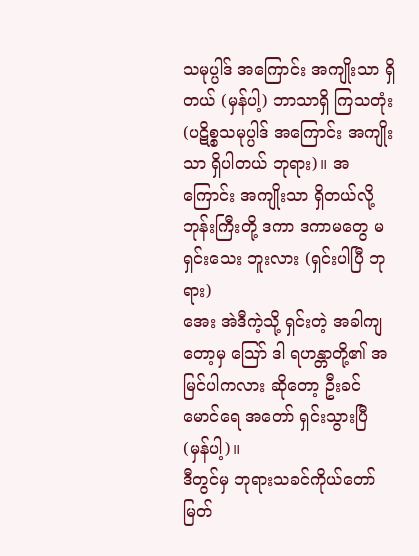သမုပ္ပါဒ် အကြောင်း အကျိုးသာ ရှိတယ် (မှန်ပါ့) ဘာသာရှိ ကြသတုံး (ပဋိစ္စသမုပ္ပါဒ် အကြောင်း အကျိုးသာ ရှိပါတယ် ဘုရား)။ အကြောင်း အကျိုးသာ ရှိတယ်လို့ ဘုန်းကြီးတို့ ဒကာ ဒကာမတွေ မရှင်းသေး ဘူးလား (ရှင်းပါပြီ ဘုရား)
အေး အဲဒီကဲ့သို့ ရှင်းတဲ့ အခါကျတော့မှ သြော် ဒါ ရဟန္တာတို့၏ အမြင်ပါကလား ဆိုတော့ ဦးခင်မောင်ရေ အတော် ရှင်းသွားပြီ (မှန်ပါ့)။
ဒီတွင်မှ ဘုရားသခင်ကိုယ်တော်မြတ်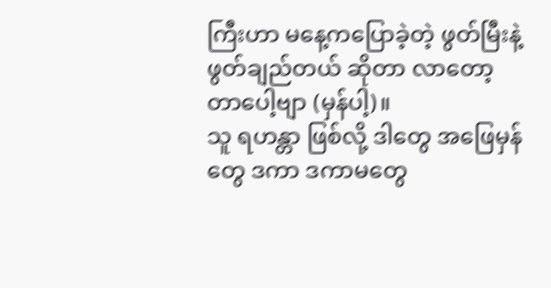ကြီးဟာ မနေ့ကပြောခဲ့တဲ့ ဖွတ်မြီးနဲ့ ဖွတ်ချည်တယ် ဆိုတာ လာတော့ တာပေါ့ဗျာ (မှန်ပါ့)။
သူ ရဟန္တာ ဖြစ်လို့ ဒါတွေ အဖြေမှန်တွေ ဒကာ ဒကာမတွေ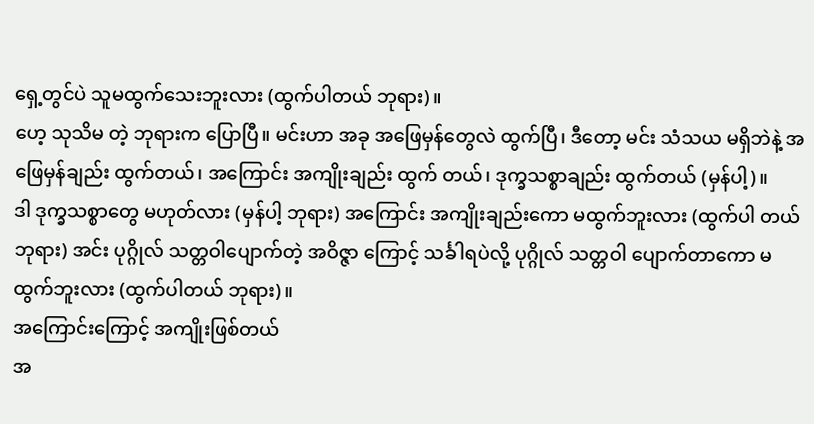ရှေ့တွင်ပဲ သူမထွက်သေးဘူးလား (ထွက်ပါတယ် ဘုရား)။
ဟေ့ သုသိမ တဲ့ ဘုရားက ပြောပြီ။ မင်းဟာ အခု အဖြေမှန်တွေလဲ ထွက်ပြီ၊ ဒီတော့ မင်း သံသယ မရှိဘဲနဲ့ အဖြေမှန်ချည်း ထွက်တယ်၊ အကြောင်း အကျိုးချည်း ထွက် တယ်၊ ဒုက္ခသစ္စာချည်း ထွက်တယ် (မှန်ပါ့)။
ဒါ ဒုက္ခသစ္စာတွေ မဟုတ်လား (မှန်ပါ့ ဘုရား) အကြောင်း အကျိုးချည်းကော မထွက်ဘူးလား (ထွက်ပါ တယ် ဘုရား) အင်း ပုဂ္ဂိုလ် သတ္တဝါပျောက်တဲ့ အဝိဇ္ဇာ ကြောင့် သင်္ခါရပဲလို့ ပုဂ္ဂိုလ် သတ္တဝါ ပျောက်တာကော မထွက်ဘူးလား (ထွက်ပါတယ် ဘုရား)။
အကြောင်းကြောင့် အကျိုးဖြစ်တယ်
အ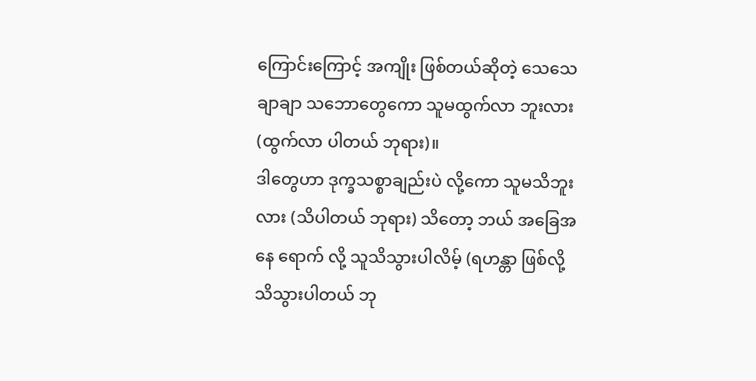ကြောင်းကြောင့် အကျိုး ဖြစ်တယ်ဆိုတဲ့ သေသေ ချာချာ သဘောတွေကော သူမထွက်လာ ဘူးလား (ထွက်လာ ပါတယ် ဘုရား)။
ဒါတွေဟာ ဒုက္ခသစ္စာချည်းပဲ လို့ကော သူမသိဘူး လား (သိပါတယ် ဘုရား) သိတော့ ဘယ် အခြေအနေ ရောက် လို့ သူသိသွားပါလိမ့် (ရဟန္တာ ဖြစ်လို့ သိသွားပါတယ် ဘု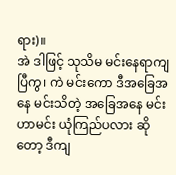ရား)။
အဲ ဒါဖြင့် သုသိမ မင်းနေရာကျပြီကွ၊ ကဲ မင်းကော ဒီအခြေအနေ မင်းသိတဲ့ အခြေအနေ မင်းဟာမင်း ယုံကြည်ပလား ဆိုတော့ ဒီကျ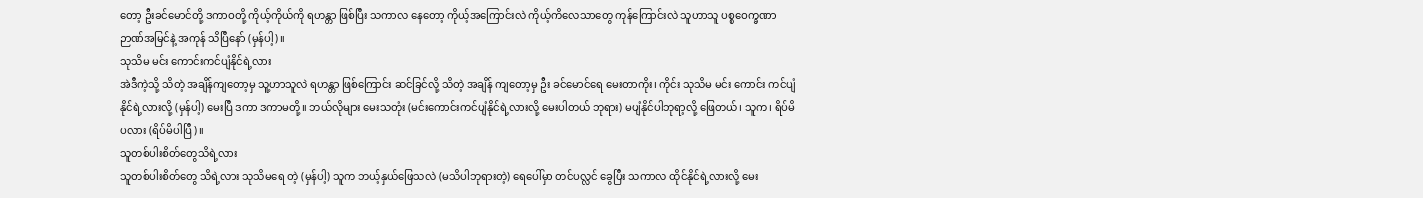တော့ ဦးခင်မောင်တို့ ဒကာဝတို့ ကိုယ့်ကိုယ်ကို ရဟန္တာ ဖြစ်ပြီး သကာလ နေတော့ ကိုယ့်အကြောင်းလဲ ကိုယ့်ကိလေသာတွေ ကုန်ကြောင်းလဲ သူဟာသူ ပစ္စဝေက္ခဏာ ဉာဏ်အမြင်နဲ့ အကုန် သိပြီနော် (မှန်ပါ့)။
သုသိမ မင်း ကောင်းကင်ပျံနိုင်ရဲ့လား
အဲဒီကဲ့သို့ သိတဲ့ အချိန်ကျတော့မှ သူ့ဟာသူလဲ ရဟန္တာ ဖြစ်ကြောင်း ဆင်ခြင်လို့ သိတဲ့ အချိန် ကျတော့မှ ဦး ခင်မောင်ရေ မေးတာကိုး၊ ကိုင်း သုသိမ မင်း ကောင်း ကင်ပျံနိုင်ရဲ့လားလို့ (မှန်ပါ့) မေးပြီ ဒကာ ဒကာမတို့။ ဘယ်လိုများ မေးသတုံး (မင်းကောင်းကင်ပျံနိုင်ရဲ့လားလို့ မေးပါတယ် ဘုရား) မပျံနိုင်ပါဘုရာ့လို့ ဖြေတယ်၊ သူက၊ ရိပ်မိပလား (ရိပ်မိပါပြီ)။
သူတစ်ပါးစိတ်တွေသိရဲ့လား
သူတစ်ပါးစိတ်တွေ သိရဲ့လား သုသိမရေ တဲ့ (မှန်ပါ့) သူက ဘယ့်နှယ်ဖြေသလဲ (မသိပါဘုရားတဲ့) ရေပေါ်မှာ တင်ပလ္လင် ခွေပြီး သကာလ ထိုင်နိုင်ရဲ့လားလို့ မေး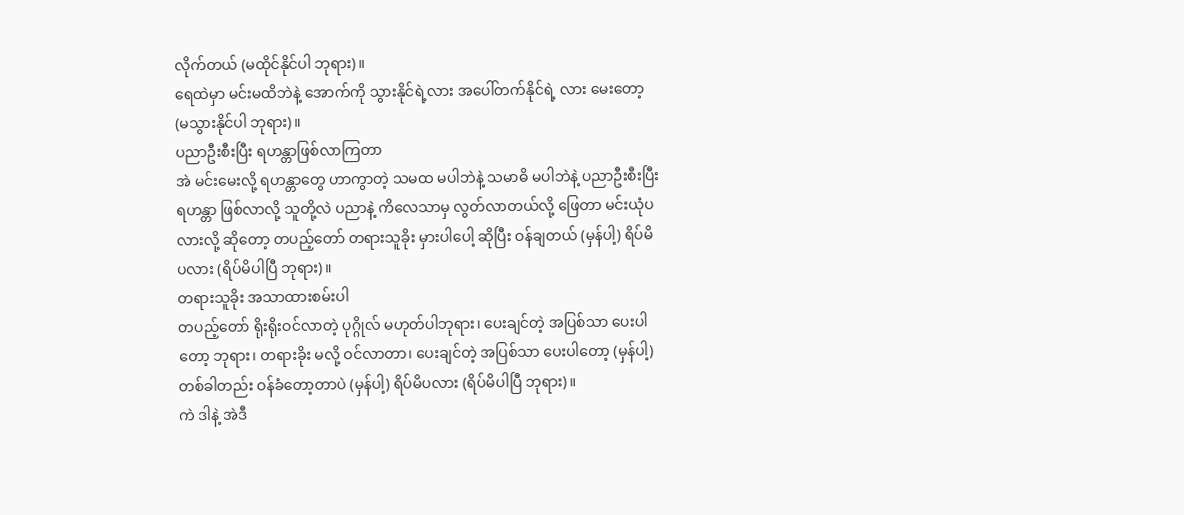လိုက်တယ် (မထိုင်နိုင်ပါ ဘုရား)။
ရေထဲမှာ မင်းမထိဘဲနဲ့ အောက်ကို သွားနိုင်ရဲ့လား အပေါ်တက်နိုင်ရဲ့ လား မေးတော့ (မသွားနိုင်ပါ ဘုရား)။
ပညာဦးစီးပြီး ရဟန္တာဖြစ်လာကြတာ
အဲ မင်းမေးလို့ ရဟန္တာတွေ ဟာကွာတဲ့ သမထ မပါဘဲနဲ့ သမာဓိ မပါဘဲနဲ့ ပညာဦးစီးပြီး ရဟန္တာ ဖြစ်လာလို့ သူတို့လဲ ပညာနဲ့ ကိလေသာမှ လွတ်လာတယ်လို့ ဖြေတာ မင်းယုံပလားလို့ ဆိုတော့ တပည့်တော် တရားသူခိုး မှားပါပေါ့ ဆိုပြီး ဝန်ချတယ် (မှန်ပါ့) ရိပ်မိပလား (ရိပ်မိပါပြီ ဘုရား)။
တရားသူခိုး အသာထားစမ်းပါ
တပည့်တော် ရိုးရိုးဝင်လာတဲ့ ပုဂ္ဂိုလ် မဟုတ်ပါဘုရား၊ ပေးချင်တဲ့ အပြစ်သာ ပေးပါတော့ ဘုရား၊ တရားခိုး မလို့ ဝင်လာတာ၊ ပေးချင်တဲ့ အပြစ်သာ ပေးပါတော့ (မှန်ပါ့) တစ်ခါတည်း ဝန်ခံတော့တာပဲ (မှန်ပါ့) ရိပ်မိပလား (ရိပ်မိပါပြီ ဘုရား)။
ကဲ ဒါနဲ့ အဲဒီ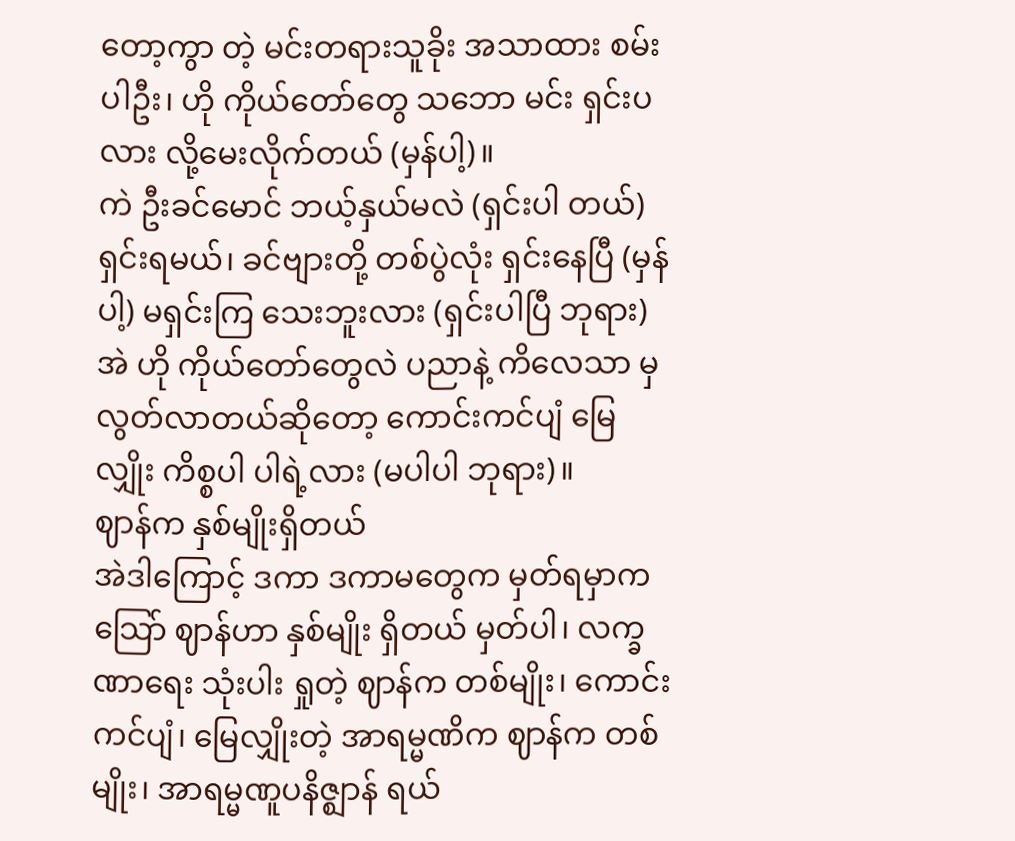တော့ကွာ တဲ့ မင်းတရားသူခိုး အသာထား စမ်းပါဦး၊ ဟို ကိုယ်တော်တွေ သဘော မင်း ရှင်းပလား လို့မေးလိုက်တယ် (မှန်ပါ့)။
ကဲ ဦးခင်မောင် ဘယ့်နှယ်မလဲ (ရှင်းပါ တယ်) ရှင်းရမယ်၊ ခင်ဗျားတို့ တစ်ပွဲလုံး ရှင်းနေပြီ (မှန်ပါ့) မရှင်းကြ သေးဘူးလား (ရှင်းပါပြီ ဘုရား)
အဲ ဟို ကိုယ်တော်တွေလဲ ပညာနဲ့ ကိလေသာ မှ လွတ်လာတယ်ဆိုတော့ ကောင်းကင်ပျံ မြေလျှိုး ကိစ္စပါ ပါရဲ့လား (မပါပါ ဘုရား)။
ဈာန်က နှစ်မျိုးရှိတယ်
အဲဒါကြောင့် ဒကာ ဒကာမတွေက မှတ်ရမှာက သြော် ဈာန်ဟာ နှစ်မျိုး ရှိတယ် မှတ်ပါ၊ လက္ခဏာရေး သုံးပါး ရှုတဲ့ ဈာန်က တစ်မျိုး၊ ကောင်းကင်ပျံ၊ မြေလျှိုးတဲ့ အာရမ္မဏိက ဈာန်က တစ်မျိုး၊ အာရမ္မဏူပနိဇ္ဈာန် ရယ်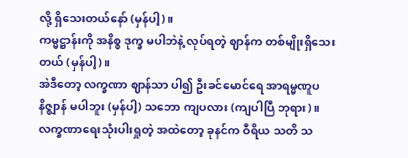လို့ ရှိသေးတယ်နော် (မှန်ပါ့)။
ကမ္မဋ္ဌာန်းကို အနိစ္စ ဒုက္ခ မပါဘဲနဲ့ လုပ်ရတဲ့ ဈာန်က တစ်မျိုးရှိသေးတယ် (မှန်ပါ့)။
အဲဒီတော့ လက္ခဏာ ဈာန်သာ ပါ၍ ဦးခင်မောင်ရေ အာရမ္မဏူပနိဇ္ဈာန် မပါဘူး (မှန်ပါ့) သဘော ကျပလား (ကျပါပြီ ဘုရား)။
လက္ခဏာရေးသုံးပါးရှုတဲ့ အထဲတော့ ခုနင်က ဝီရိယ သတိ သ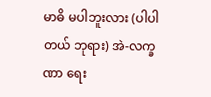မာဓိ မပါဘူးလား (ပါပါတယ် ဘုရား) အဲ-လက္ခဏာ ရေး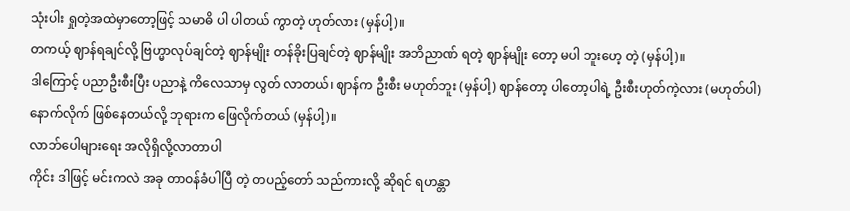သုံးပါး ရှုတဲ့အထဲမှာတော့ဖြင့် သမာဓိ ပါ ပါတယ် ကွာတဲ့ ဟုတ်လား (မှန်ပါ့)။
တကယ့် ဈာန်ရချင်လို့ ဗြဟ္မာလုပ်ချင်တဲ့ ဈာန်မျိုး တန်ခိုးပြချင်တဲ့ ဈာန်မျိုး အဘိညာဏ် ရတဲ့ ဈာန်မျိုး တော့ မပါ ဘူးဟေ့ တဲ့ (မှန်ပါ့)။
ဒါကြောင့် ပညာဦးစီးပြီး ပညာနဲ့ ကိလေသာမှ လွတ် လာတယ်၊ ဈာန်က ဦးစီး မဟုတ်ဘူး (မှန်ပါ့) ဈာန်တော့ ပါတော့ပါရဲ့ ဦးစီးဟုတ်ကဲ့လား (မဟုတ်ပါ) နောက်လိုက် ဖြစ်နေတယ်လို့ ဘုရားက ဖြေလိုက်တယ် (မှန်ပါ့)။
လာဘ်ပေါများရေး အလိုရှိလို့လာတာပါ
ကိုင်း ဒါဖြင့် မင်းကလဲ အခု တာဝန်ခံပါပြီ တဲ့ တပည့်တော် သည်ကားလို့ ဆိုရင် ရဟန္တာ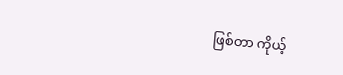ဖြစ်တာ ကိုယ့်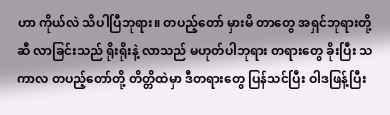ဟာ ကိုယ်လဲ သိပါပြီဘုရား။ တပည့်တော် မှားမိ တာတွေ အရှင်ဘုရားတို့ဆီ လာခြင်းသည် ရိုးရိုးနဲ့ လာသည် မဟုတ်ပါဘုရား တရားတွေ ခိုးပြီး သကာလ တပည့်တော်တို့ တိတ္တိထဲမှာ ဒီတရားတွေ ပြန်သင်ပြီး ဝါဒဖြန့်ပြီး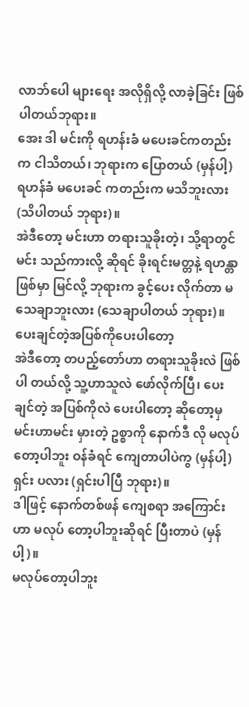လာဘ်ပေါ များရေး အလိုရှိလို့ လာခဲ့ခြင်း ဖြစ်ပါတယ်ဘုရား။
အေး ဒါ မင်းကို ရဟန်းခံ မပေးခင်ကတည်းက ငါသိတယ်၊ ဘုရားက ပြောတယ် (မှန်ပါ့) ရဟန်ခံ မပေးခင် ကတည်းက မသိဘူးလား (သိပါတယ် ဘုရား)။
အဲဒီတော့ မင်းဟာ တရားသူခိုးတဲ့၊ သို့ရာတွင် မင်း သည်ကားလို့ ဆိုရင် ခိုးရင်းမတ္တနဲ့ ရဟန္တာ ဖြစ်မှာ မြင်လို့ ဘုရားက ခွင့်ပေး လိုက်တာ မသေချာဘူးလား (သေချာပါတယ် ဘုရား)။
ပေးချင်တဲ့အပြစ်ကိုပေးပါတော့
အဲဒီတော့ တပည့်တော်ဟာ တရားသူခိုးလဲ ဖြစ်ပါ တယ်လို့ သူ့ဟာသူလဲ ဖော်လိုက်ပြီ၊ ပေးချင်တဲ့ အပြစ်ကိုလဲ ပေးပါတော့ ဆိုတော့မှ မင်းဟာမင်း မှားတဲ့ ဥစ္စာကို နောက်ဒီ လို မလုပ်တော့ပါဘူး ဝန်ခံရင် ကျေတာပါပဲကွ (မှန်ပါ့) ရှင်း ပလား (ရှင်းပါပြီ ဘုရား)။
ဒါဖြင့် နောက်တစ်ဖန် ကျေစရာ အကြောင်းဟာ မလုပ် တော့ပါဘူးဆိုရင် ပြီးတာပဲ (မှန်ပါ့)။
မလုပ်တော့ပါဘူး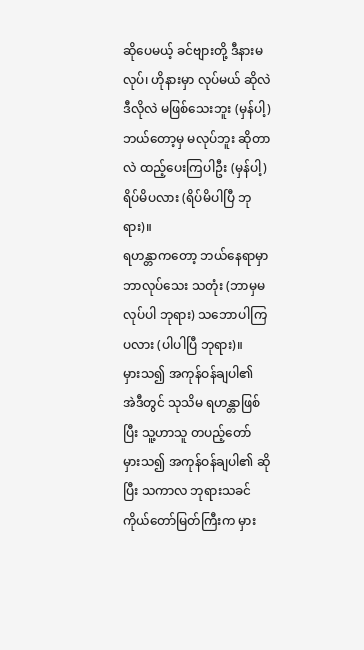ဆိုပေမယ့် ခင်ဗျားတို့ ဒီနားမလုပ်၊ ဟိုနားမှာ လုပ်မယ် ဆိုလဲ ဒီလိုလဲ မဖြစ်သေးဘူး (မှန်ပါ့) ဘယ်တော့မှ မလုပ်ဘူး ဆိုတာလဲ ထည့်ပေးကြပါဦး (မှန်ပါ့) ရိပ်မိပလား (ရိပ်မိပါပြီ ဘုရား)။
ရဟန္တာကတော့ ဘယ်နေရာမှာ ဘာလုပ်သေး သတုံး (ဘာမှမလုပ်ပါ ဘုရား) သဘောပါကြပလား (ပါပါပြီ ဘုရား)။
မှားသ၍ အကုန်ဝန်ချပါ၏
အဲဒီတွင် သုသိမ ရဟန္တာဖြစ်ပြီး သူ့ဟာသူ တပည့်တော် မှားသ၍ အကုန်ဝန်ချပါ၏ ဆိုပြီး သကာလ ဘုရားသခင် ကိုယ်တော်မြတ်ကြီးက မှား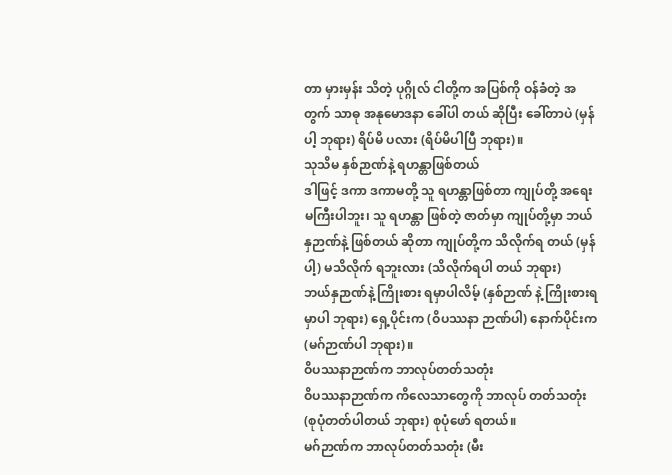တာ မှားမှန်း သိတဲ့ ပုဂ္ဂိုလ် ငါတို့က အပြစ်ကို ဝန်ခံတဲ့ အတွက် သာဓု အနုမောဒနာ ခေါ်ပါ တယ် ဆိုပြီး ခေါ်တာပဲ (မှန်ပါ့ ဘုရား) ရိပ်မိ ပလား (ရိပ်မိပါပြီ ဘုရား)။
သုသိမ နှစ်ဉာဏ်နဲ့ ရဟန္တာဖြစ်တယ်
ဒါဖြင့် ဒကာ ဒကာမတို့ သူ ရဟန္တာဖြစ်တာ ကျုပ်တို့ အရေးမကြီးပါဘူး၊ သူ ရဟန္တာ ဖြစ်တဲ့ ဇာတ်မှာ ကျုပ်တို့မှာ ဘယ်နှဉာဏ်နဲ့ ဖြစ်တယ် ဆိုတာ ကျုပ်တို့က သိလိုက်ရ တယ် (မှန်ပါ့) မသိလိုက် ရဘူးလား (သိလိုက်ရပါ တယ် ဘုရား)
ဘယ်နှဉာဏ်နဲ့ ကြိုးစား ရမှာပါလိမ့် (နှစ်ဉာဏ် နဲ့ ကြိုးစားရမှာပါ ဘုရား) ရှေ့ပိုင်းက (ဝိပဿနာ ဉာဏ်ပါ) နောက်ပိုင်းက (မဂ်ဉာဏ်ပါ ဘုရား)။
ဝိပဿနာဉာဏ်က ဘာလုပ်တတ်သတုံး
ဝိပဿနာဉာဏ်က ကိလေသာတွေကို ဘာလုပ် တတ်သတုံး (စုပုံတတ်ပါတယ် ဘုရား) စုပုံဖော် ရတယ်။
မဂ်ဉာဏ်က ဘာလုပ်တတ်သတုံး (မီး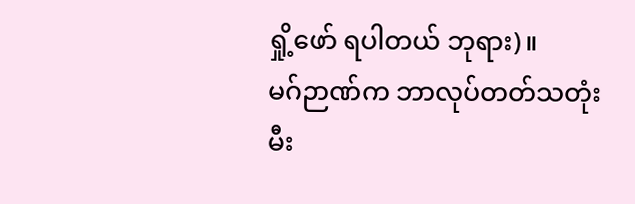ရှို့ဖော် ရပါတယ် ဘုရား)။
မဂ်ဉာဏ်က ဘာလုပ်တတ်သတုံး
မီး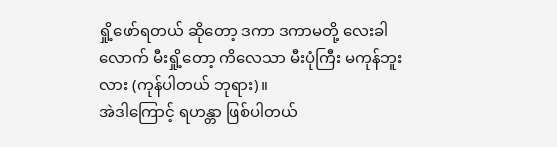ရှို့ဖော်ရတယ် ဆိုတော့ ဒကာ ဒကာမတို့ လေးခါ လောက် မီးရှို့တော့ ကိလေသာ မီးပုံကြီး မကုန်ဘူးလား (ကုန်ပါတယ် ဘုရား)။
အဲဒါကြောင့် ရဟန္တာ ဖြစ်ပါတယ်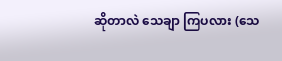ဆိုတာလဲ သေချာ ကြပလား (သေ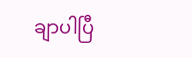ချာပါပြီ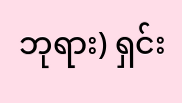ဘုရား) ရှင်း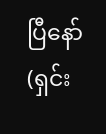ပြီနော် (ရှင်း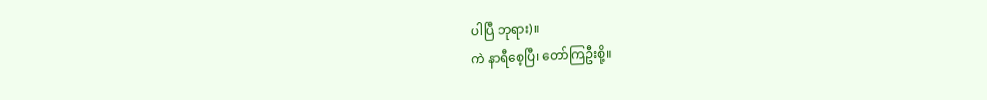ပါပြီ ဘုရား)။
ကဲ နာရီစေ့ပြီ၊ တော်ကြဦးစို့။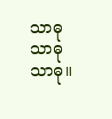သာဓု သာဓု သာဓု။